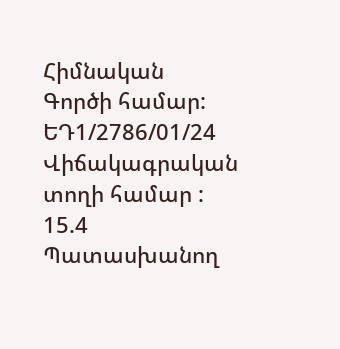Հիմնական
Գործի համար:
ԵԴ1/2786/01/24
Վիճակագրական տողի համար :
15.4
Պատասխանող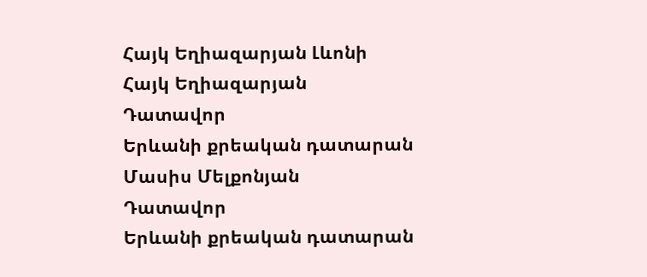Հայկ Եղիազարյան Լևոնի
Հայկ Եղիազարյան
Դատավոր
Երևանի քրեական դատարան
Մասիս Մելքոնյան
Դատավոր
Երևանի քրեական դատարան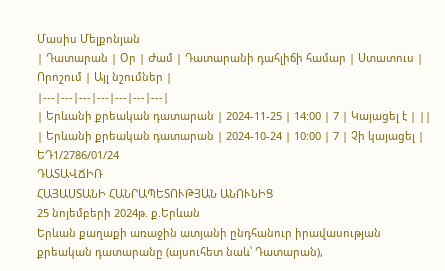Մասիս Մելքոնյան
| Դատարան | Օր | Ժամ | Դատարանի դահլիճի համար | Ստատուս | Որոշում | Այլ նշումներ |
|---|---|---|---|---|---|---|
| Երևանի քրեական դատարան | 2024-11-25 | 14:00 | 7 | Կայացել է | ||
| Երևանի քրեական դատարան | 2024-10-24 | 10:00 | 7 | Չի կայացել |
ԵԴ1/2786/01/24
ԴԱՏԱՎՃԻՌ
ՀԱՅԱՍՏԱՆԻ ՀԱՆՐԱՊԵՏՈՒԹՅԱՆ ԱՆՈՒՆԻՑ
25 նոյեմբերի 2024թ. ք.Երևան
Երևան քաղաքի առաջին ատյանի ընդհանուր իրավասության քրեական դատարանը (այսուհետ նաև՝ Դատարան),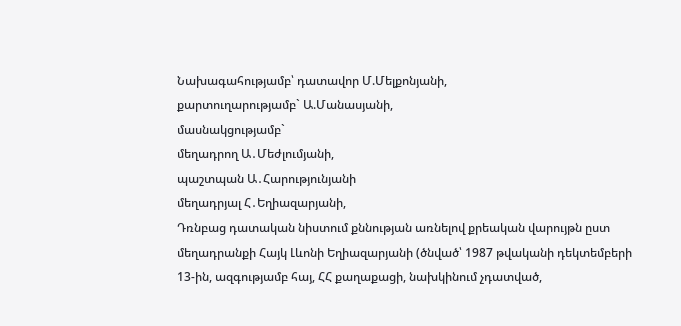Նախագահությամբ՝ դատավոր Մ.Մելքոնյանի,
քարտուղարությամբ` Ա.Մանասյանի,
մասնակցությամբ`
մեղադրող Ա․Մեժլումյանի,
պաշտպան Ա․Հարությունյանի
մեղադրյալ Հ․Եղիազարյանի,
Դռնբաց դատական նիստում քննության առնելով քրեական վարույթն ըստ մեղադրանքի Հայկ Լևոնի Եղիազարյանի (ծնված՝ 1987 թվականի դեկտեմբերի 13-ին, ազգությամբ հայ, ՀՀ քաղաքացի, նախկինում չդատված,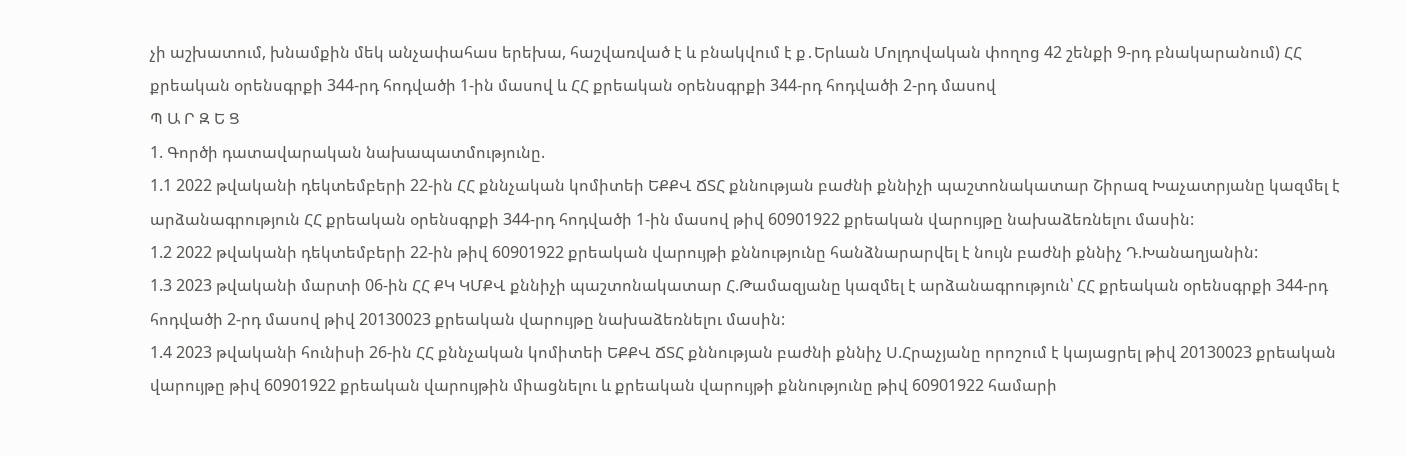չի աշխատում, խնամքին մեկ անչափահաս երեխա, հաշվառված է և բնակվում է ք․Երևան Մոլդովական փողոց 42 շենքի 9-րդ բնակարանում) ՀՀ քրեական օրենսգրքի 344-րդ հոդվածի 1-ին մասով և ՀՀ քրեական օրենսգրքի 344-րդ հոդվածի 2-րդ մասով
Պ Ա Ր Զ Ե Ց
1. Գործի դատավարական նախապատմությունը.
1.1 2022 թվականի դեկտեմբերի 22-ին ՀՀ քննչական կոմիտեի ԵՔՔՎ ՃՏՀ քննության բաժնի քննիչի պաշտոնակատար Շիրազ Խաչատրյանը կազմել է արձանագրություն ՀՀ քրեական օրենսգրքի 344-րդ հոդվածի 1-ին մասով թիվ 60901922 քրեական վարույթը նախաձեռնելու մասին:
1.2 2022 թվականի դեկտեմբերի 22-ին թիվ 60901922 քրեական վարույթի քննությունը հանձնարարվել է նույն բաժնի քննիչ Դ.Խանաղյանին:
1.3 2023 թվականի մարտի 06-ին ՀՀ ՔԿ ԿՄՔՎ քննիչի պաշտոնակատար Հ.Թամազյանը կազմել է արձանագրություն՝ ՀՀ քրեական օրենսգրքի 344-րդ հոդվածի 2-րդ մասով թիվ 20130023 քրեական վարույթը նախաձեռնելու մասին:
1.4 2023 թվականի հունիսի 26-ին ՀՀ քննչական կոմիտեի ԵՔՔՎ ՃՏՀ քննության բաժնի քննիչ Ս.Հրաչյանը որոշում է կայացրել թիվ 20130023 քրեական վարույթը թիվ 60901922 քրեական վարույթին միացնելու և քրեական վարույթի քննությունը թիվ 60901922 համարի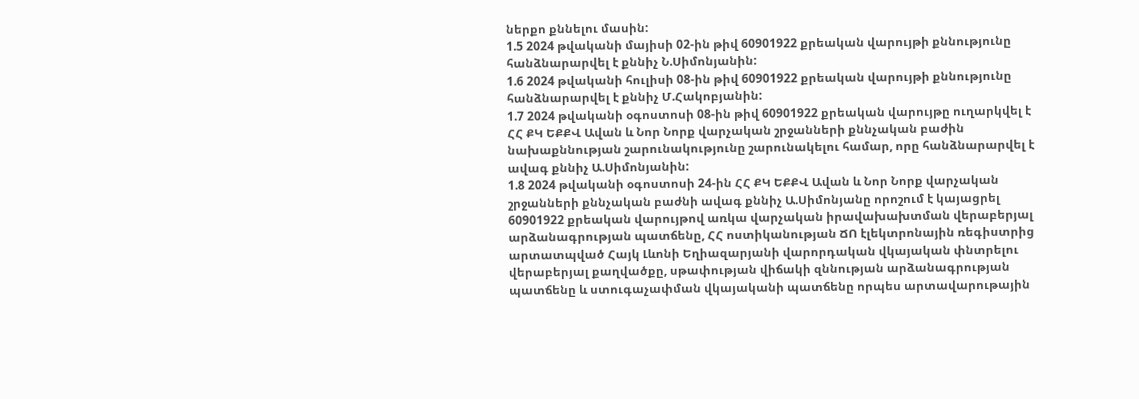ներքո քննելու մասին:
1.5 2024 թվականի մայիսի 02-ին թիվ 60901922 քրեական վարույթի քննությունը հանձնարարվել է քննիչ Ն.Սիմոնյանին:
1.6 2024 թվականի հուլիսի 08-ին թիվ 60901922 քրեական վարույթի քննությունը հանձնարարվել է քննիչ Մ.Հակոբյանին:
1.7 2024 թվականի օգոստոսի 08-ին թիվ 60901922 քրեական վարույթը ուղարկվել է ՀՀ ՔԿ ԵՔՔՎ Ավան և Նոր Նորք վարչական շրջանների քննչական բաժին նախաքննության շարունակությունը շարունակելու համար, որը հանձնարարվել է ավագ քննիչ Ա.Սիմոնյանին:
1.8 2024 թվականի օգոստոսի 24-ին ՀՀ ՔԿ ԵՔՔՎ Ավան և Նոր Նորք վարչական շրջանների քննչական բաժնի ավագ քննիչ Ա.Սիմոնյանը որոշում է կայացրել 60901922 քրեական վարույթով առկա վարչական իրավախախտման վերաբերյալ արձանագրության պատճենը, ՀՀ ոստիկանության ՃՈ էլեկտրոնային ռեգիստրից արտատպված Հայկ Լևոնի Եղիազարյանի վարորդական վկայական փնտրելու վերաբերյալ քաղվածքը, սթափության վիճակի զննության արձանագրության պատճենը և ստուգաչափման վկայականի պատճենը որպես արտավարութային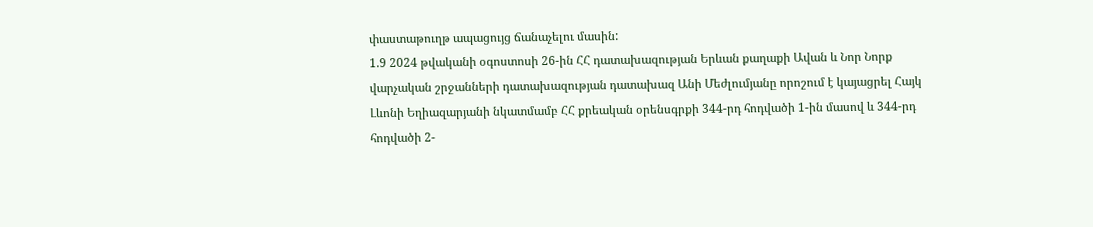փաստաթուղթ ապացույց ճանաչելու մասին:
1.9 2024 թվականի օգոստոսի 26-ին ՀՀ դատախազության Երևան քաղաքի Ավան և Նոր Նորք վարչական շրջանների դատախազության դատախազ Անի Մեժլումյանը որոշում է կայացրել Հայկ Լևոնի Եղիազարյանի նկատմամբ ՀՀ քրեական օրենսգրքի 344-րդ հոդվածի 1-ին մասով և 344-րդ հոդվածի 2-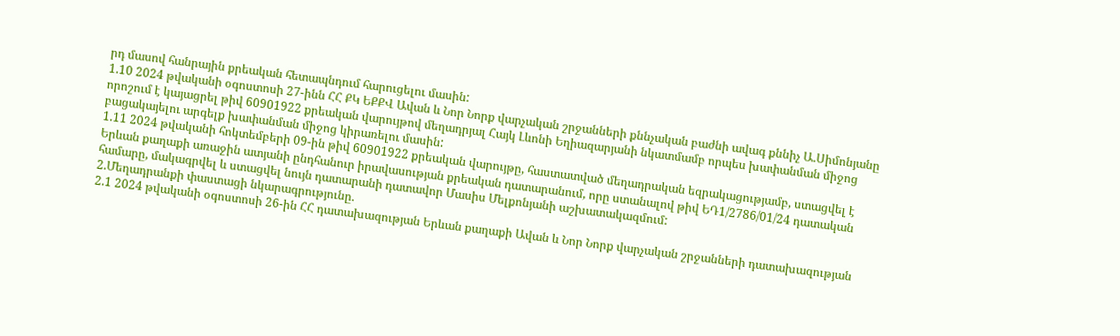րդ մասով հանրային քրեական հետապնդում հարուցելու մասին:
1.10 2024 թվականի օգոստոսի 27-ինն ՀՀ ՔԿ ԵՔՔՎ Ավան և Նոր Նորք վարչական շրջանների քննչական բաժնի ավագ քննիչ Ա.Սիմոնյանը որոշում է կայացրել թիվ 60901922 քրեական վարույթով մեղադրյալ Հայկ Լևոնի Եղիազարյանի նկատմամբ որպես խափանման միջոց բացակայելու արգելք խափանման միջոց կիրառելու մասին:
1.11 2024 թվականի հոկտեմբերի 09-ին թիվ 60901922 քրեական վարույթը, հաստատված մեղադրական եզրակացությամբ, ստացվել է Երևան քաղաքի առաջին ատյանի ընդհանուր իրավասության քրեական դատարանում, որը ստանալով թիվ ԵԴ1/2786/01/24 դատական համարը, մակագրվել և ստացվել նույն դատարանի դատավոր Մասիս Մելքոնյանի աշխատակազմում:
2.Մեղադրանքի փաստացի նկարագրությունը.
2.1 2024 թվականի օգոստոսի 26-ին ՀՀ դատախազության Երևան քաղաքի Ավան և Նոր Նորք վարչական շրջանների դատախազության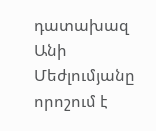դատախազ Անի Մեժլումյանը որոշում է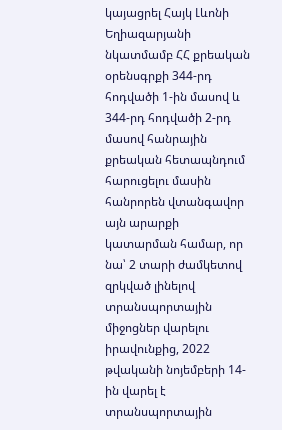կայացրել Հայկ Լևոնի Եղիազարյանի նկատմամբ ՀՀ քրեական օրենսգրքի 344-րդ հոդվածի 1-ին մասով և 344-րդ հոդվածի 2-րդ մասով հանրային քրեական հետապնդում հարուցելու մասին հանրորեն վտանգավոր այն արարքի կատարման համար, որ նա՝ 2 տարի ժամկետով զրկված լինելով տրանսպորտային միջոցներ վարելու իրավունքից, 2022 թվականի նոյեմբերի 14-ին վարել է տրանսպորտային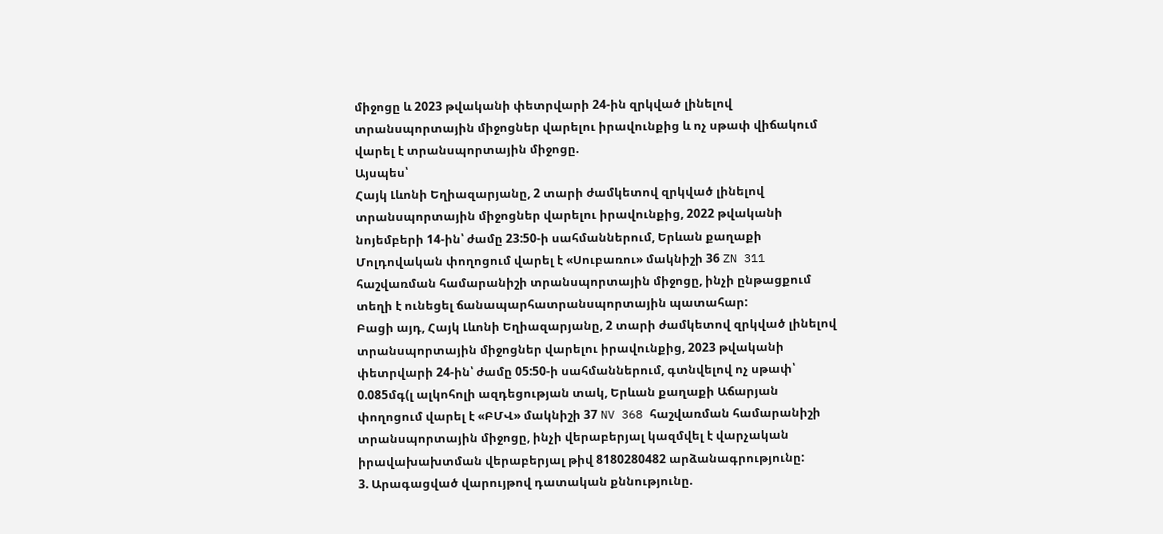միջոցը և 2023 թվականի փետրվարի 24-ին զրկված լինելով տրանսպորտային միջոցներ վարելու իրավունքից և ոչ սթափ վիճակում վարել է տրանսպորտային միջոցը.
Այսպես՝
Հայկ Լևոնի Եղիազարյանը, 2 տարի ժամկետով զրկված լինելով տրանսպորտային միջոցներ վարելու իրավունքից, 2022 թվականի նոյեմբերի 14-ին՝ ժամը 23:50-ի սահմաններում, Երևան քաղաքի Մոլդովական փողոցում վարել է «Սուբառու» մակնիշի 36 ZN 311 հաշվառման համարանիշի տրանսպորտային միջոցը, ինչի ընթացքում տեղի է ունեցել ճանապարհատրանսպորտային պատահար:
Բացի այդ, Հայկ Լևոնի Եղիազարյանը, 2 տարի ժամկետով զրկված լինելով տրանսպորտային միջոցներ վարելու իրավունքից, 2023 թվականի փետրվարի 24-ին՝ ժամը 05:50-ի սահմաններում, գտնվելով ոչ սթափ՝ 0.085մգ(լ ալկոհոլի ազդեցության տակ, Երևան քաղաքի Աճարյան փողոցում վարել է «ԲՄՎ» մակնիշի 37 NV 368 հաշվառման համարանիշի տրանսպորտային միջոցը, ինչի վերաբերյալ կազմվել է վարչական իրավախախտման վերաբերյալ թիվ 8180280482 արձանագրությունը:
3. Արագացված վարույթով դատական քննությունը.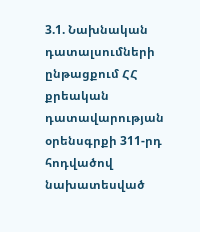3.1. Նախնական դատալսումների ընթացքում ՀՀ քրեական դատավարության օրենսգրքի 311-րդ հոդվածով նախատեսված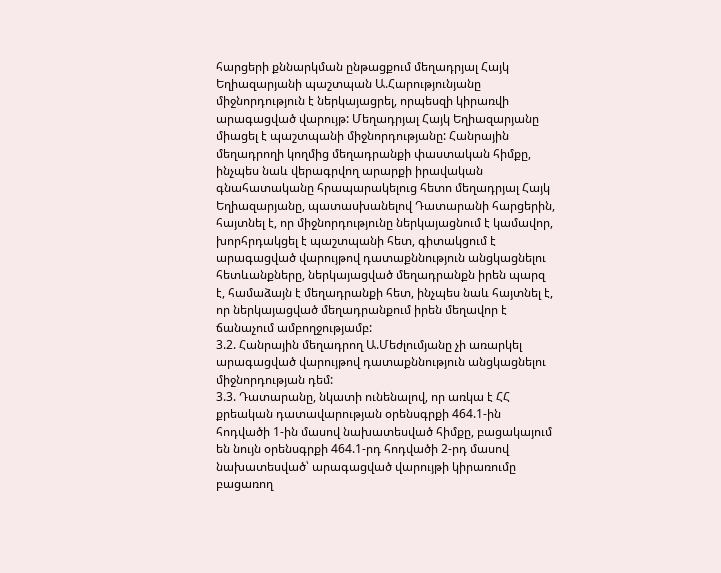հարցերի քննարկման ընթացքում մեղադրյալ Հայկ Եղիազարյանի պաշտպան Ա.Հարությունյանը միջնորդություն է ներկայացրել, որպեսզի կիրառվի արագացված վարույթ: Մեղադրյալ Հայկ Եղիազարյանը միացել է պաշտպանի միջնորդությանը: Հանրային մեղադրողի կողմից մեղադրանքի փաստական հիմքը, ինչպես նաև վերագրվող արարքի իրավական գնահատականը հրապարակելուց հետո մեղադրյալ Հայկ Եղիազարյանը, պատասխանելով Դատարանի հարցերին, հայտնել է, որ միջնորդությունը ներկայացնում է կամավոր, խորհրդակցել է պաշտպանի հետ, գիտակցում է արագացված վարույթով դատաքննություն անցկացնելու հետևանքները, ներկայացված մեղադրանքն իրեն պարզ է, համաձայն է մեղադրանքի հետ, ինչպես նաև հայտնել է, որ ներկայացված մեղադրանքում իրեն մեղավոր է ճանաչում ամբողջությամբ:
3.2. Հանրային մեղադրող Ա.Մեժլումյանը չի առարկել արագացված վարույթով դատաքննություն անցկացնելու միջնորդության դեմ:
3.3. Դատարանը, նկատի ունենալով, որ առկա է ՀՀ քրեական դատավարության օրենսգրքի 464.1-ին հոդվածի 1-ին մասով նախատեսված հիմքը, բացակայում են նույն օրենսգրքի 464.1-րդ հոդվածի 2-րդ մասով նախատեսված՝ արագացված վարույթի կիրառումը բացառող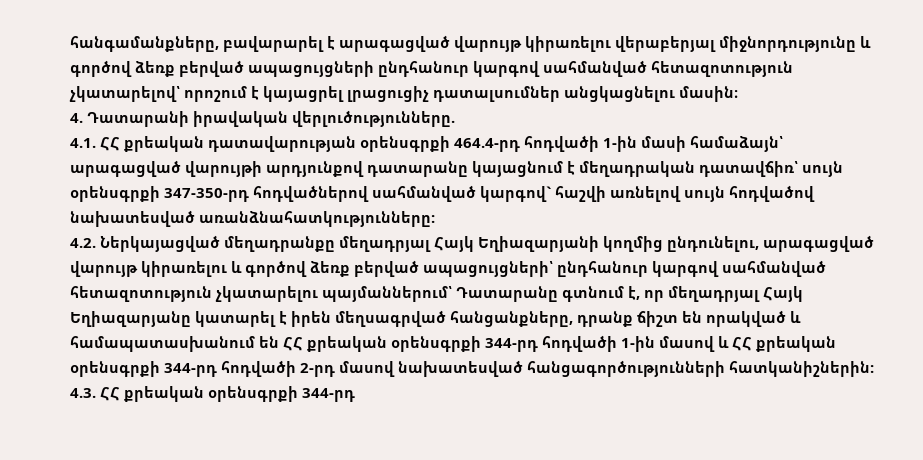հանգամանքները, բավարարել է արագացված վարույթ կիրառելու վերաբերյալ միջնորդությունը և գործով ձեռք բերված ապացույցների ընդհանուր կարգով սահմանված հետազոտություն չկատարելով՝ որոշում է կայացրել լրացուցիչ դատալսումներ անցկացնելու մասին։
4. Դատարանի իրավական վերլուծությունները.
4.1. ՀՀ քրեական դատավարության օրենսգրքի 464.4-րդ հոդվածի 1-ին մասի համաձայն՝ արագացված վարույթի արդյունքով դատարանը կայացնում է մեղադրական դատավճիռ՝ սույն օրենսգրքի 347-350-րդ հոդվածներով սահմանված կարգով` հաշվի առնելով սույն հոդվածով նախատեսված առանձնահատկությունները:
4.2. Ներկայացված մեղադրանքը մեղադրյալ Հայկ Եղիազարյանի կողմից ընդունելու, արագացված վարույթ կիրառելու և գործով ձեռք բերված ապացույցների՝ ընդհանուր կարգով սահմանված հետազոտություն չկատարելու պայմաններում՝ Դատարանը գտնում է, որ մեղադրյալ Հայկ Եղիազարյանը կատարել է իրեն մեղսագրված հանցանքները, դրանք ճիշտ են որակված և համապատասխանում են ՀՀ քրեական օրենսգրքի 344-րդ հոդվածի 1-ին մասով և ՀՀ քրեական օրենսգրքի 344-րդ հոդվածի 2-րդ մասով նախատեսված հանցագործությունների հատկանիշներին:
4.3. ՀՀ քրեական օրենսգրքի 344-րդ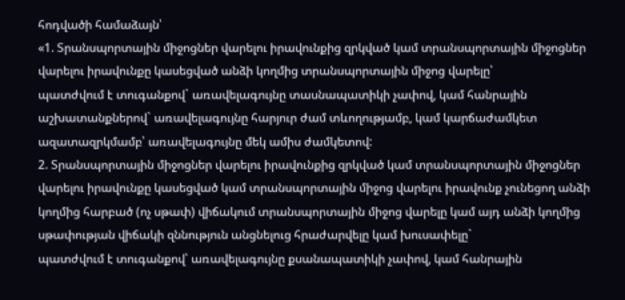հոդվածի համաձայն՝
«1. Տրանսպորտային միջոցներ վարելու իրավունքից զրկված կամ տրանսպորտային միջոցներ վարելու իրավունքը կասեցված անձի կողմից տրանսպորտային միջոց վարելը՝
պատժվում է տուգանքով` առավելագույնը տասնապատիկի չափով, կամ հանրային աշխատանքներով` առավելագույնը հարյուր ժամ տևողությամբ, կամ կարճաժամկետ ազատազրկմամբ՝ առավելագույնը մեկ ամիս ժամկետով:
2. Տրանսպորտային միջոցներ վարելու իրավունքից զրկված կամ տրանսպորտային միջոցներ վարելու իրավունքը կասեցված կամ տրանսպորտային միջոց վարելու իրավունք չունեցող անձի կողմից հարբած (ոչ սթափ) վիճակում տրանսպորտային միջոց վարելը կամ այդ անձի կողմից սթափության վիճակի զննություն անցնելուց հրաժարվելը կամ խուսափելը`
պատժվում է տուգանքով՝ առավելագույնը քսանապատիկի չափով, կամ հանրային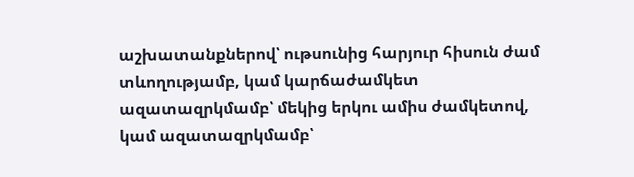աշխատանքներով՝ ութսունից հարյուր հիսուն ժամ տևողությամբ, կամ կարճաժամկետ ազատազրկմամբ՝ մեկից երկու ամիս ժամկետով, կամ ազատազրկմամբ՝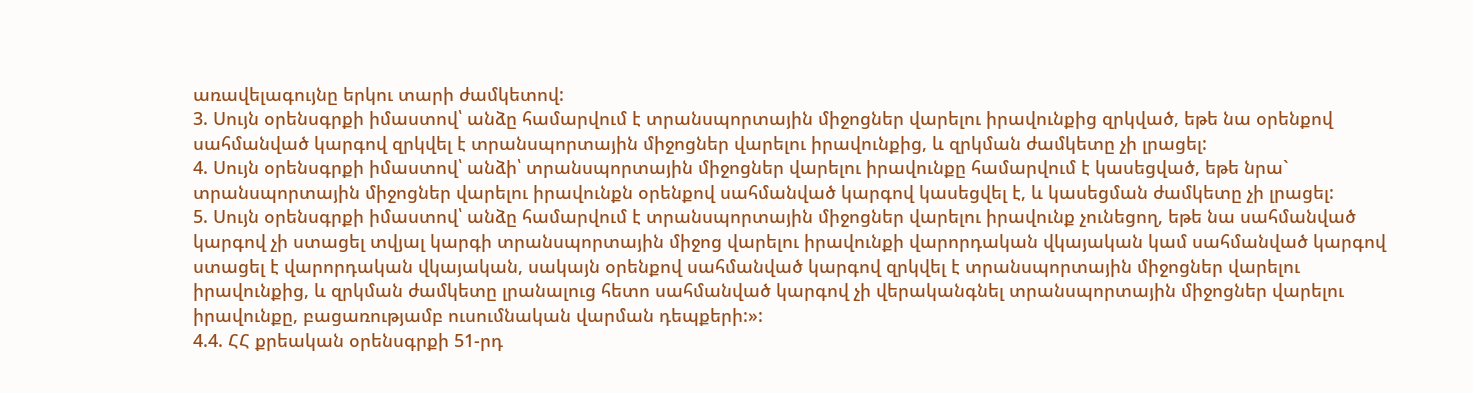առավելագույնը երկու տարի ժամկետով:
3. Սույն օրենսգրքի իմաստով՝ անձը համարվում է տրանսպորտային միջոցներ վարելու իրավունքից զրկված, եթե նա օրենքով սահմանված կարգով զրկվել է տրանսպորտային միջոցներ վարելու իրավունքից, և զրկման ժամկետը չի լրացել:
4. Սույն օրենսգրքի իմաստով՝ անձի՝ տրանսպորտային միջոցներ վարելու իրավունքը համարվում է կասեցված, եթե նրա` տրանսպորտային միջոցներ վարելու իրավունքն օրենքով սահմանված կարգով կասեցվել է, և կասեցման ժամկետը չի լրացել:
5. Սույն օրենսգրքի իմաստով՝ անձը համարվում է տրանսպորտային միջոցներ վարելու իրավունք չունեցող, եթե նա սահմանված կարգով չի ստացել տվյալ կարգի տրանսպորտային միջոց վարելու իրավունքի վարորդական վկայական կամ սահմանված կարգով ստացել է վարորդական վկայական, սակայն օրենքով սահմանված կարգով զրկվել է տրանսպորտային միջոցներ վարելու իրավունքից, և զրկման ժամկետը լրանալուց հետո սահմանված կարգով չի վերականգնել տրանսպորտային միջոցներ վարելու իրավունքը, բացառությամբ ուսումնական վարման դեպքերի:»:
4.4. ՀՀ քրեական օրենսգրքի 51-րդ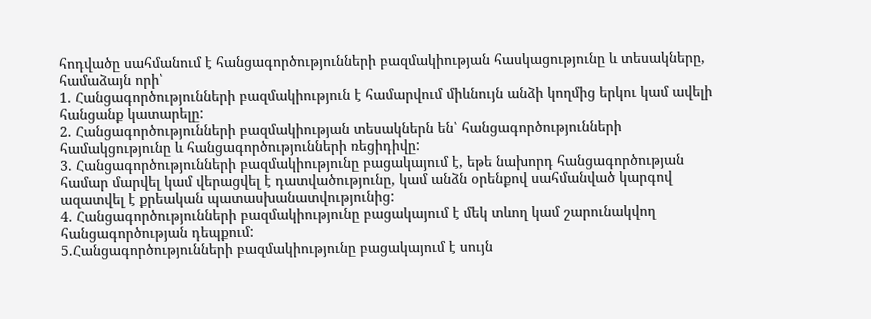հոդվածը սահմանում է հանցագործությունների բազմակիության հասկացությունը և տեսակները, համաձայն որի՝
1. Հանցագործությունների բազմակիություն է համարվում միևնույն անձի կողմից երկու կամ ավելի հանցանք կատարելը:
2. Հանցագործությունների բազմակիության տեսակներն են՝ հանցագործությունների համակցությունը և հանցագործությունների ռեցիդիվը:
3. Հանցագործությունների բազմակիությունը բացակայում է, եթե նախորդ հանցագործության համար մարվել կամ վերացվել է դատվածությունը, կամ անձն օրենքով սահմանված կարգով ազատվել է քրեական պատասխանատվությունից:
4. Հանցագործությունների բազմակիությունը բացակայում է մեկ տևող կամ շարունակվող հանցագործության դեպքում:
5.Հանցագործությունների բազմակիությունը բացակայում է սույն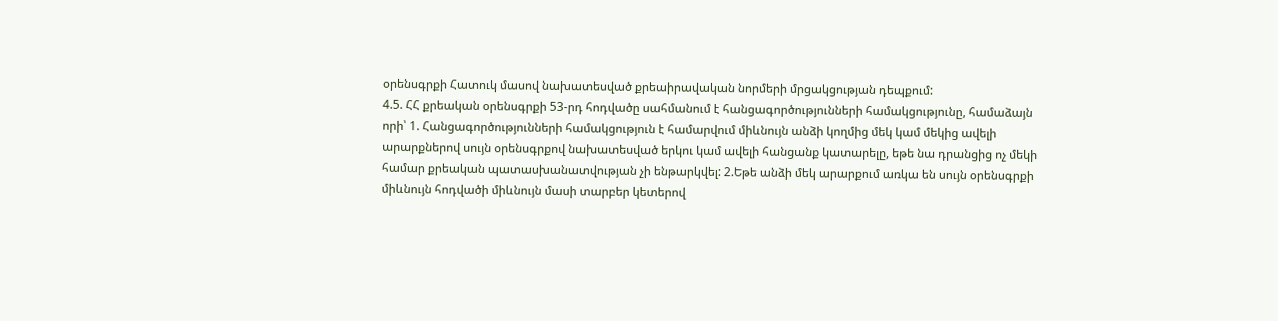օրենսգրքի Հատուկ մասով նախատեսված քրեաիրավական նորմերի մրցակցության դեպքում:
4.5. ՀՀ քրեական օրենսգրքի 53-րդ հոդվածը սահմանում է հանցագործությունների համակցությունը, համաձայն որի՝ 1. Հանցագործությունների համակցություն է համարվում միևնույն անձի կողմից մեկ կամ մեկից ավելի արարքներով սույն օրենսգրքով նախատեսված երկու կամ ավելի հանցանք կատարելը, եթե նա դրանցից ոչ մեկի համար քրեական պատասխանատվության չի ենթարկվել: 2.Եթե անձի մեկ արարքում առկա են սույն օրենսգրքի միևնույն հոդվածի միևնույն մասի տարբեր կետերով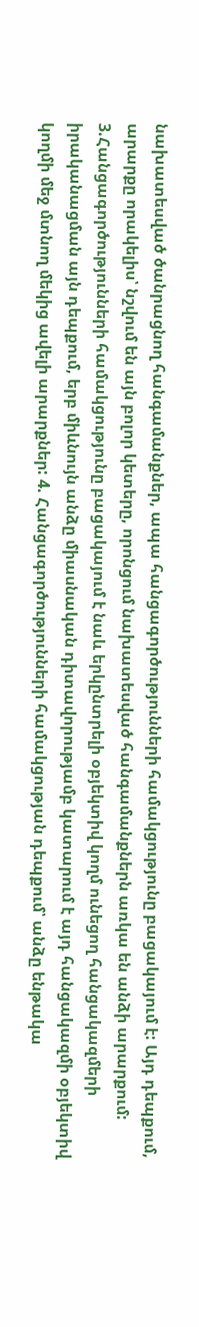նախատեսված ծանրացնող հանգամանքներ, ապա հանցագործությունների համակցությունը բացակայում է: Այդ դեպքում, արարքը որակելիս՝ նշվում են այն բոլոր կետերը, որոնցում նախատեսված հանգամանքներն առկա են անձի արարքում: 3.Հանցագործությունների համակցությունը բացակայում է նաև երկընտրելի օբյեկտիվ կողմ ունեցող հանցակազմերի իրականացման այն դեպքում, երբ միևնույն անձը միասնական դիտավորությամբ կատարում է այդ հանցակազմի օբյեկտիվ կողմի մեջ մտնող մեկից ավելի արարքներ: 4. Հանցագործությունների համակցության դեպքում՝ անձը ենթակա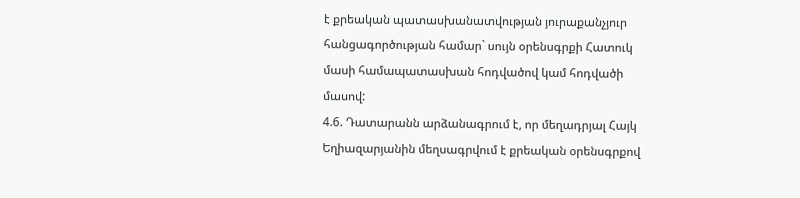է քրեական պատասխանատվության յուրաքանչյուր հանցագործության համար` սույն օրենսգրքի Հատուկ մասի համապատասխան հոդվածով կամ հոդվածի մասով:
4.6. Դատարանն արձանագրում է, որ մեղադրյալ Հայկ Եղիազարյանին մեղսագրվում է քրեական օրենսգրքով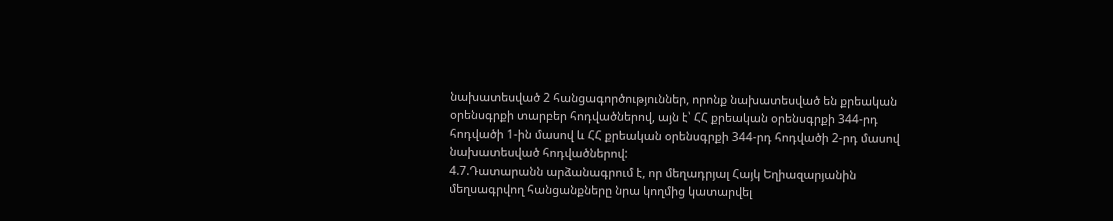նախատեսված 2 հանցագործություններ, որոնք նախատեսված են քրեական օրենսգրքի տարբեր հոդվածներով, այն է՝ ՀՀ քրեական օրենսգրքի 344-րդ հոդվածի 1-ին մասով և ՀՀ քրեական օրենսգրքի 344-րդ հոդվածի 2-րդ մասով նախատեսված հոդվածներով:
4.7.Դատարանն արձանագրում է, որ մեղադրյալ Հայկ Եղիազարյանին մեղսագրվող հանցանքները նրա կողմից կատարվել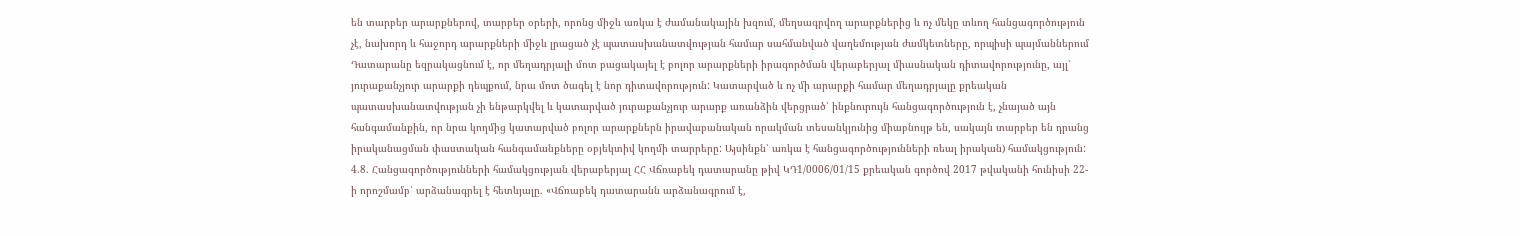են տարբեր արարքներով, տարբեր օրերի, որոնց միջև առկա է ժամանակային խզում, մեղսագրվող արարքներից և ոչ մեկը տևող հանցագործություն չէ, նախորդ և հաջորդ արարքների միջև լրացած չէ պատասխանատվության համար սահմանված վաղեմության ժամկետները, որպիսի պայմաններում Դատարանը եզրակացնում է, որ մեղադրյալի մոտ բացակայել է բոլոր արարքների իրագործման վերաբերյալ միասնական դիտավորությունը, այլ՝ յուրաքանչյուր արարքի դեպքում, նրա մոտ ծագել է նոր դիտավորություն: Կատարված և ոչ մի արարքի համար մեղադրյալը քրեական պատասխանատվության չի ենթարկվել և կատարված յուրաքանչյուր արարք առանձին վերցրած՝ ինքնուրույն հանցագործություն է, չնայած այն հանգամանքին, որ նրա կողմից կատարված բոլոր արարքներն իրավաբանական որակման տեսանկյունից միաբնույթ են, սակայն տարբեր են դրանց իրականացման փաստական հանգամանքները օբյեկտիվ կողմի տարրերը: Այսինքն՝ առկա է հանցագործությունների ռեալ իրական) համակցություն:
4.8. Հանցագործությունների համակցության վերաբերյալ ՀՀ Վճռաբեկ դատարանը թիվ ԿԴ1/0006/01/15 քրեական գործով 2017 թվականի հունիսի 22-ի որոշմամբ՝ արձանագրել է հետևյալը. «Վճռաբեկ դատարանն արձանագրում է,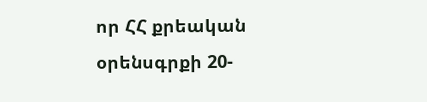որ ՀՀ քրեական օրենսգրքի 20-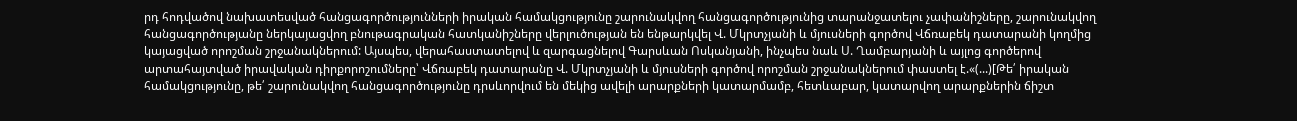րդ հոդվածով նախատեսված հանցագործությունների իրական համակցությունը շարունակվող հանցագործությունից տարանջատելու չափանիշները, շարունակվող հանցագործությանը ներկայացվող բնութագրական հատկանիշները վերլուծության են ենթարկվել Վ. Մկրտչյանի և մյուսների գործով Վճռաբեկ դատարանի կողմից կայացված որոշման շրջանակներում: Այսպես, վերահաստատելով և զարգացնելով Գարսևան Ոսկանյանի, ինչպես նաև Ս. Ղամբարյանի և այլոց գործերով արտահայտված իրավական դիրքորոշումները՝ Վճռաբեկ դատարանը Վ. Մկրտչյանի և մյուսների գործով որոշման շրջանակներում փաստել է.«(...)[Թե՛ իրական համակցությունը, թե՛ շարունակվող հանցագործությունը դրսևորվում են մեկից ավելի արարքների կատարմամբ, հետևաբար, կատարվող արարքներին ճիշտ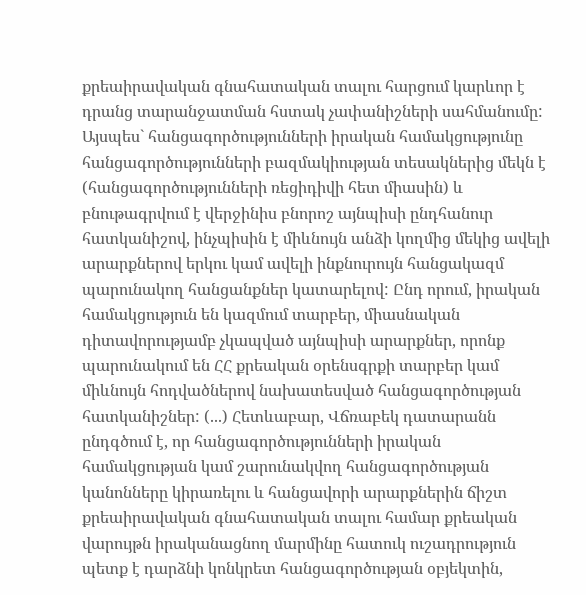քրեաիրավական գնահատական տալու հարցում կարևոր է դրանց տարանջատման հստակ չափանիշների սահմանումը: Այսպես` հանցագործությունների իրական համակցությունը հանցագործությունների բազմակիության տեսակներից մեկն է (հանցագործությունների ռեցիդիվի հետ միասին) և բնութագրվում է վերջինիս բնորոշ այնպիսի ընդհանուր հատկանիշով, ինչպիսին է միևնույն անձի կողմից մեկից ավելի արարքներով երկու կամ ավելի ինքնուրույն հանցակազմ պարունակող հանցանքներ կատարելով: Ընդ որում, իրական համակցություն են կազմում տարբեր, միասնական դիտավորությամբ չկապված այնպիսի արարքներ, որոնք պարունակում են ՀՀ քրեական օրենսգրքի տարբեր կամ միևնույն հոդվածներով նախատեսված հանցագործության հատկանիշներ: (...) Հետևաբար, Վճռաբեկ դատարանն ընդգծում է, որ հանցագործությունների իրական համակցության կամ շարունակվող հանցագործության կանոնները կիրառելու և հանցավորի արարքներին ճիշտ քրեաիրավական գնահատական տալու համար քրեական վարույթն իրականացնող մարմինը հատուկ ուշադրություն պետք է դարձնի կոնկրետ հանցագործության օբյեկտին,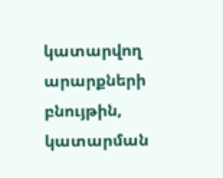կատարվող արարքների բնույթին, կատարման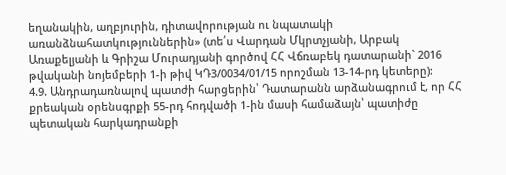եղանակին, աղբյուրին, դիտավորության ու նպատակի առանձնահատկություններին» (տե՛ս Վարդան Մկրտչյանի, Արբակ Առաքելյանի և Գրիշա Մուրադյանի գործով ՀՀ Վճռաբեկ դատարանի` 2016 թվականի նոյեմբերի 1-ի թիվ ԿԴ3/0034/01/15 որոշման 13-14-րդ կետերը):
4.9. Անդրադառնալով պատժի հարցերին՝ Դատարանն արձանագրում է, որ ՀՀ քրեական օրենսգրքի 55-րդ հոդվածի 1-ին մասի համաձայն՝ պատիժը պետական հարկադրանքի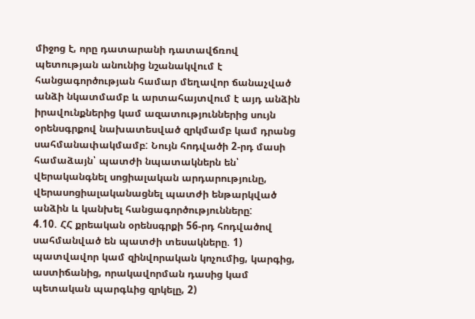միջոց է, որը դատարանի դատավճռով պետության անունից նշանակվում է հանցագործության համար մեղավոր ճանաչված անձի նկատմամբ և արտահայտվում է այդ անձին իրավունքներից կամ ազատություններից սույն օրենսգրքով նախատեսված զրկմամբ կամ դրանց սահմանափակմամբ: Նույն հոդվածի 2-րդ մասի համաձայն՝ պատժի նպատակներն են՝ վերականգնել սոցիալական արդարությունը, վերասոցիալականացնել պատժի ենթարկված անձին և կանխել հանցագործությունները:
4.10. ՀՀ քրեական օրենսգրքի 56-րդ հոդվածով սահմանված են պատժի տեսակները. 1) պատվավոր կամ զինվորական կոչումից, կարգից, աստիճանից, որակավորման դասից կամ պետական պարգևից զրկելը, 2)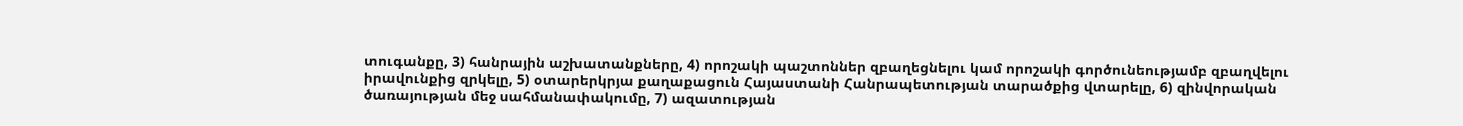տուգանքը, 3) հանրային աշխատանքները, 4) որոշակի պաշտոններ զբաղեցնելու կամ որոշակի գործունեությամբ զբաղվելու իրավունքից զրկելը, 5) օտարերկրյա քաղաքացուն Հայաստանի Հանրապետության տարածքից վտարելը, 6) զինվորական ծառայության մեջ սահմանափակումը, 7) ազատության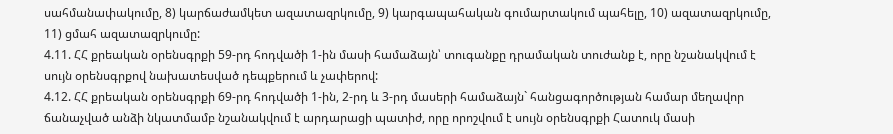սահմանափակումը, 8) կարճաժամկետ ազատազրկումը, 9) կարգապահական գումարտակում պահելը, 10) ազատազրկումը, 11) ցմահ ազատազրկումը:
4.11. ՀՀ քրեական օրենսգրքի 59-րդ հոդվածի 1-ին մասի համաձայն՝ տուգանքը դրամական տուժանք է, որը նշանակվում է սույն օրենսգրքով նախատեսված դեպքերում և չափերով:
4.12. ՀՀ քրեական օրենսգրքի 69-րդ հոդվածի 1-ին, 2-րդ և 3-րդ մասերի համաձայն` հանցագործության համար մեղավոր ճանաչված անձի նկատմամբ նշանակվում է արդարացի պատիժ, որը որոշվում է սույն օրենսգրքի Հատուկ մասի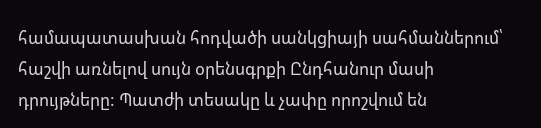համապատասխան հոդվածի սանկցիայի սահմաններում՝ հաշվի առնելով սույն օրենսգրքի Ընդհանուր մասի դրույթները: Պատժի տեսակը և չափը որոշվում են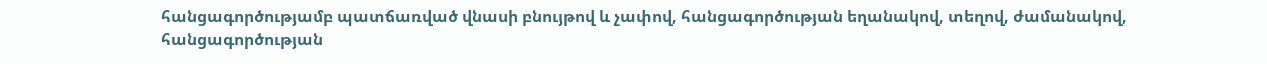հանցագործությամբ պատճառված վնասի բնույթով և չափով, հանցագործության եղանակով, տեղով, ժամանակով, հանցագործության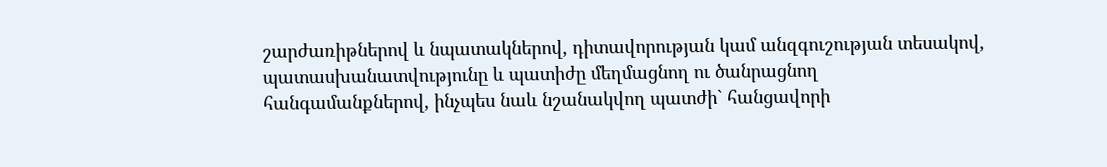շարժառիթներով և նպատակներով, դիտավորության կամ անզգուշության տեսակով, պատասխանատվությունը և պատիժը մեղմացնող ու ծանրացնող հանգամանքներով, ինչպես նաև նշանակվող պատժի` հանցավորի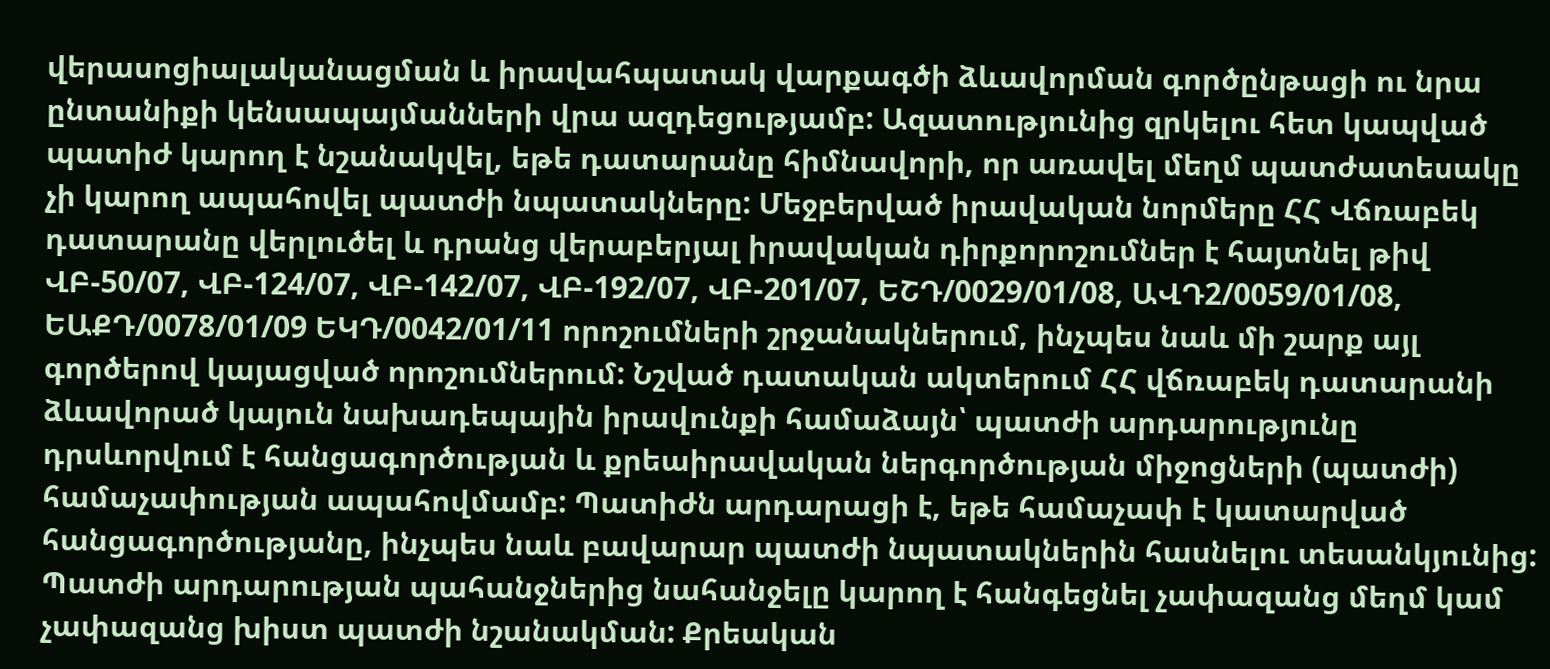վերասոցիալականացման և իրավահպատակ վարքագծի ձևավորման գործընթացի ու նրա ընտանիքի կենսապայմանների վրա ազդեցությամբ: Ազատությունից զրկելու հետ կապված պատիժ կարող է նշանակվել, եթե դատարանը հիմնավորի, որ առավել մեղմ պատժատեսակը չի կարող ապահովել պատժի նպատակները: Մեջբերված իրավական նորմերը ՀՀ Վճռաբեկ դատարանը վերլուծել և դրանց վերաբերյալ իրավական դիրքորոշումներ է հայտնել թիվ ՎԲ-50/07, ՎԲ-124/07, ՎԲ-142/07, ՎԲ-192/07, ՎԲ-201/07, ԵՇԴ/0029/01/08, ԱՎԴ2/0059/01/08, ԵԱՔԴ/0078/01/09 ԵԿԴ/0042/01/11 որոշումների շրջանակներում, ինչպես նաև մի շարք այլ գործերով կայացված որոշումներում: Նշված դատական ակտերում ՀՀ վճռաբեկ դատարանի ձևավորած կայուն նախադեպային իրավունքի համաձայն՝ պատժի արդարությունը դրսևորվում է հանցագործության և քրեաիրավական ներգործության միջոցների (պատժի) համաչափության ապահովմամբ: Պատիժն արդարացի է, եթե համաչափ է կատարված հանցագործությանը, ինչպես նաև բավարար պատժի նպատակներին հասնելու տեսանկյունից: Պատժի արդարության պահանջներից նահանջելը կարող է հանգեցնել չափազանց մեղմ կամ չափազանց խիստ պատժի նշանակման: Քրեական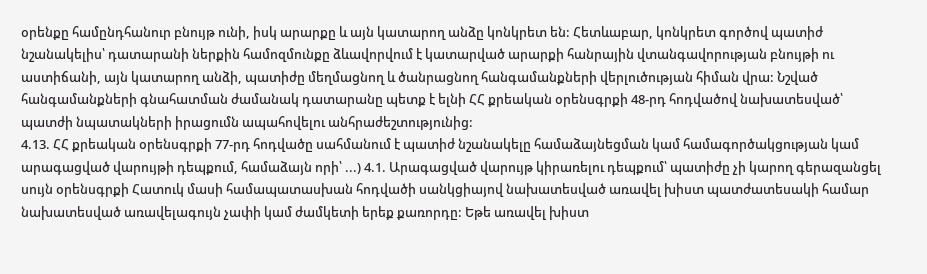օրենքը համընդհանուր բնույթ ունի, իսկ արարքը և այն կատարող անձը կոնկրետ են: Հետևաբար, կոնկրետ գործով պատիժ նշանակելիս՝ դատարանի ներքին համոզմունքը ձևավորվում է կատարված արարքի հանրային վտանգավորության բնույթի ու աստիճանի, այն կատարող անձի, պատիժը մեղմացնող և ծանրացնող հանգամանքների վերլուծության հիման վրա: Նշված հանգամանքների գնահատման ժամանակ դատարանը պետք է ելնի ՀՀ քրեական օրենսգրքի 48-րդ հոդվածով նախատեսված՝ պատժի նպատակների իրացումն ապահովելու անհրաժեշտությունից:
4.13. ՀՀ քրեական օրենսգրքի 77-րդ հոդվածը սահմանում է պատիժ նշանակելը համաձայնեցման կամ համագործակցության կամ արագացված վարույթի դեպքում, համաձայն որի՝ ...) 4.1. Արագացված վարույթ կիրառելու դեպքում՝ պատիժը չի կարող գերազանցել սույն օրենսգրքի Հատուկ մասի համապատասխան հոդվածի սանկցիայով նախատեսված առավել խիստ պատժատեսակի համար նախատեսված առավելագույն չափի կամ ժամկետի երեք քառորդը: Եթե առավել խիստ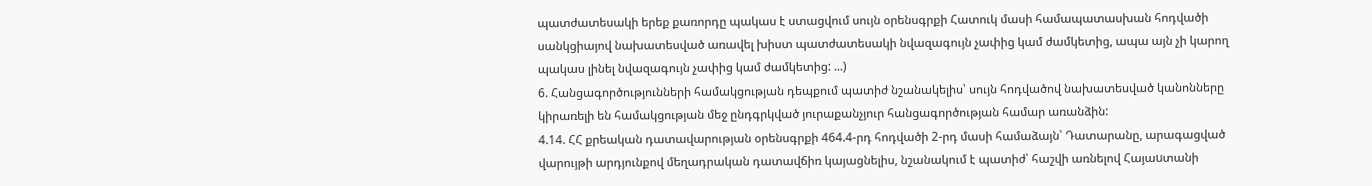պատժատեսակի երեք քառորդը պակաս է ստացվում սույն օրենսգրքի Հատուկ մասի համապատասխան հոդվածի սանկցիայով նախատեսված առավել խիստ պատժատեսակի նվազագույն չափից կամ ժամկետից, ապա այն չի կարող պակաս լինել նվազագույն չափից կամ ժամկետից: ...)
6. Հանցագործությունների համակցության դեպքում պատիժ նշանակելիս՝ սույն հոդվածով նախատեսված կանոնները կիրառելի են համակցության մեջ ընդգրկված յուրաքանչյուր հանցագործության համար առանձին:
4.14. ՀՀ քրեական դատավարության օրենսգրքի 464.4-րդ հոդվածի 2-րդ մասի համաձայն՝ Դատարանը, արագացված վարույթի արդյունքով մեղադրական դատավճիռ կայացնելիս, նշանակում է պատիժ՝ հաշվի առնելով Հայաuտանի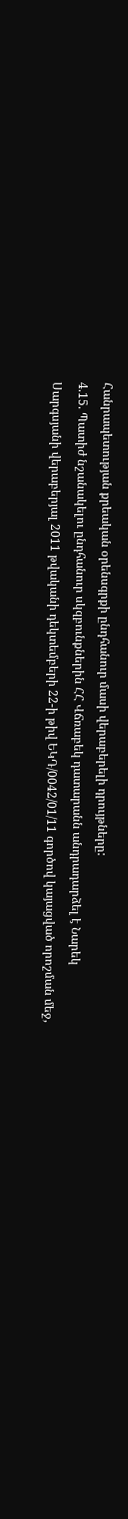Հանրապետության քրեական օրենսգրքի ընդհանուր մասի վերաբերելի դրույթները:
4.15. Պատիժ նշանակելու ընդհանուր սկզբունքներին ՀՀ Վճռաբեկ դատարանն անդրադարձել է Նարեկ Սարգսյանի վերաբերյալ 2011 թվականի դեկտեմբերի 22-ի թիվ ԵԿԴ/0042/01/11 գործով կայացված որոշման մեջ,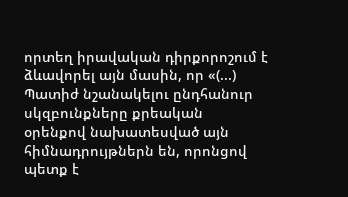որտեղ իրավական դիրքորոշում է ձևավորել այն մասին, որ «(...) Պատիժ նշանակելու ընդհանուր սկզբունքները քրեական օրենքով նախատեսված այն հիմնադրույթներն են, որոնցով պետք է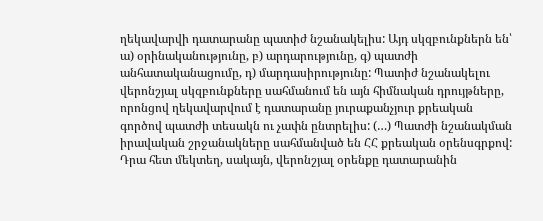ղեկավարվի դատարանը պատիժ նշանակելիս: Այդ սկզբունքներն են՝ ա) օրինականությունը, բ) արդարությունը, գ) պատժի անհատականացումը, դ) մարդասիրությունը: Պատիժ նշանակելու վերոնշյալ սկզբունքները սահմանում են այն հիմնական դրույթները, որոնցով ղեկավարվում է դատարանը յուրաքանչյուր քրեական գործով պատժի տեսակն ու չափն ընտրելիս: (…) Պատժի նշանակման իրավական շրջանակները սահմանված են ՀՀ քրեական օրենսգրքով: Դրա հետ մեկտեղ, սակայն, վերոնշյալ օրենքը դատարանին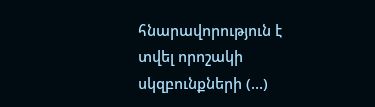հնարավորություն է տվել որոշակի սկզբունքների (…)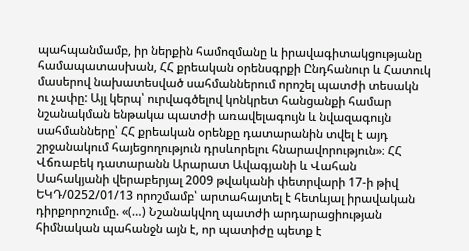պահպանմամբ, իր ներքին համոզմանը և իրավագիտակցությանը համապատասխան, ՀՀ քրեական օրենսգրքի Ընդհանուր և Հատուկ մասերով նախատեսված սահմաններում որոշել պատժի տեսակն ու չափը: Այլ կերպ՝ ուրվագծելով կոնկրետ հանցանքի համար նշանակման ենթակա պատժի առավելագույն և նվազագույն սահմանները՝ ՀՀ քրեական օրենքը դատարանին տվել է այդ շրջանակում հայեցողություն դրսևորելու հնարավորություն»։ ՀՀ Վճռաբեկ դատարանն Արարատ Ավագյանի և Վահան Սահակյանի վերաբերյալ 2009 թվականի փետրվարի 17-ի թիվ ԵԿԴ/0252/01/13 որոշմամբ՝ արտահայտել է հետևյալ իրավական դիրքորոշումը. «(…) Նշանակվող պատժի արդարացիության հիմնական պահանջն այն է, որ պատիժը պետք է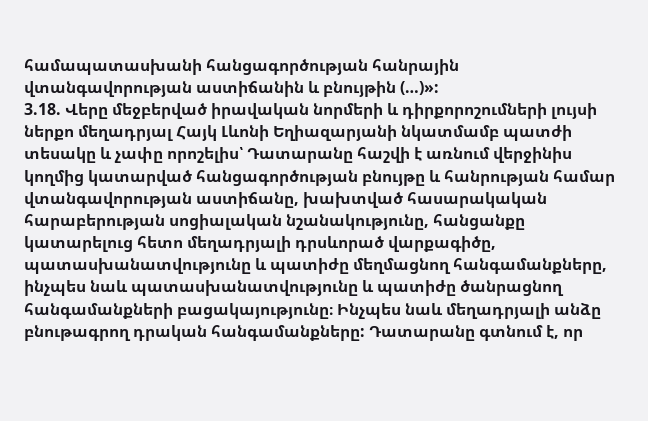համապատասխանի հանցագործության հանրային վտանգավորության աստիճանին և բնույթին (…)»:
3.18. Վերը մեջբերված իրավական նորմերի և դիրքորոշումների լույսի ներքո մեղադրյալ Հայկ Լևոնի Եղիազարյանի նկատմամբ պատժի տեսակը և չափը որոշելիս՝ Դատարանը հաշվի է առնում վերջինիս կողմից կատարված հանցագործության բնույթը և հանրության համար վտանգավորության աստիճանը, խախտված հասարակական հարաբերության սոցիալական նշանակությունը, հանցանքը կատարելուց հետո մեղադրյալի դրսևորած վարքագիծը, պատասխանատվությունը և պատիժը մեղմացնող հանգամանքները, ինչպես նաև պատասխանատվությունը և պատիժը ծանրացնող հանգամանքների բացակայությունը։ Ինչպես նաև մեղադրյալի անձը բնութագրող դրական հանգամանքները: Դատարանը գտնում է, որ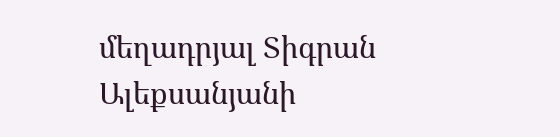մեղադրյալ Տիգրան Ալեքսանյանի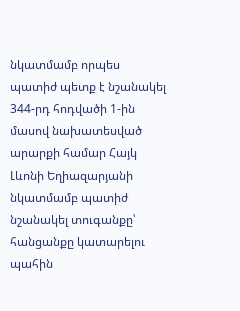նկատմամբ որպես պատիժ պետք է նշանակել 344-րդ հոդվածի 1-ին մասով նախատեսված արարքի համար Հայկ Լևոնի Եղիազարյանի նկատմամբ պատիժ նշանակել տուգանքը՝ հանցանքը կատարելու պահին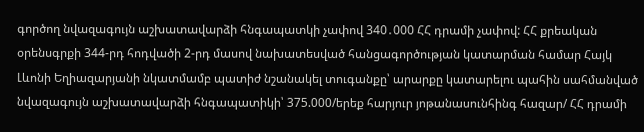գործող նվազագույն աշխատավարձի հնգապատկի չափով 340․000 ՀՀ դրամի չափով: ՀՀ քրեական օրենսգրքի 344-րդ հոդվածի 2-րդ մասով նախատեսված հանցագործության կատարման համար Հայկ Լևոնի Եղիազարյանի նկատմամբ պատիժ նշանակել տուգանքը՝ արարքը կատարելու պահին սահմանված նվազագույն աշխատավարձի հնգապատիկի՝ 375.000/երեք հարյուր յոթանասունհինգ հազար/ ՀՀ դրամի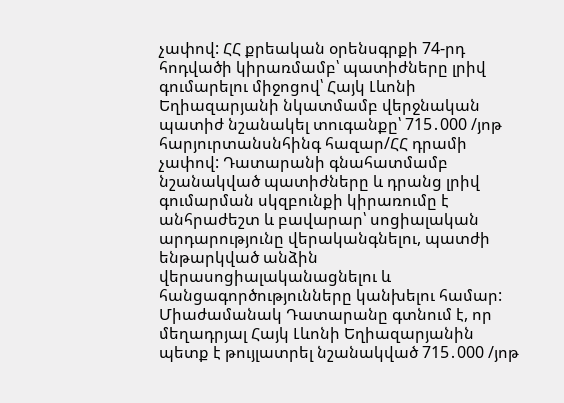չափով: ՀՀ քրեական օրենսգրքի 74-րդ հոդվածի կիրառմամբ՝ պատիժները լրիվ գումարելու միջոցով՝ Հայկ Լևոնի Եղիազարյանի նկատմամբ վերջնական պատիժ նշանակել տուգանքը՝ 715․000 /յոթ հարյուրտանսնհինգ հազար/ՀՀ դրամի չափով: Դատարանի գնահատմամբ նշանակված պատիժները և դրանց լրիվ գումարման սկզբունքի կիրառումը է անհրաժեշտ և բավարար՝ սոցիալական արդարությունը վերականգնելու, պատժի ենթարկված անձին վերասոցիալականացնելու և հանցագործությունները կանխելու համար: Միաժամանակ Դատարանը գտնում է, որ մեղադրյալ Հայկ Լևոնի Եղիազարյանին պետք է թույլատրել նշանակված 715․000 /յոթ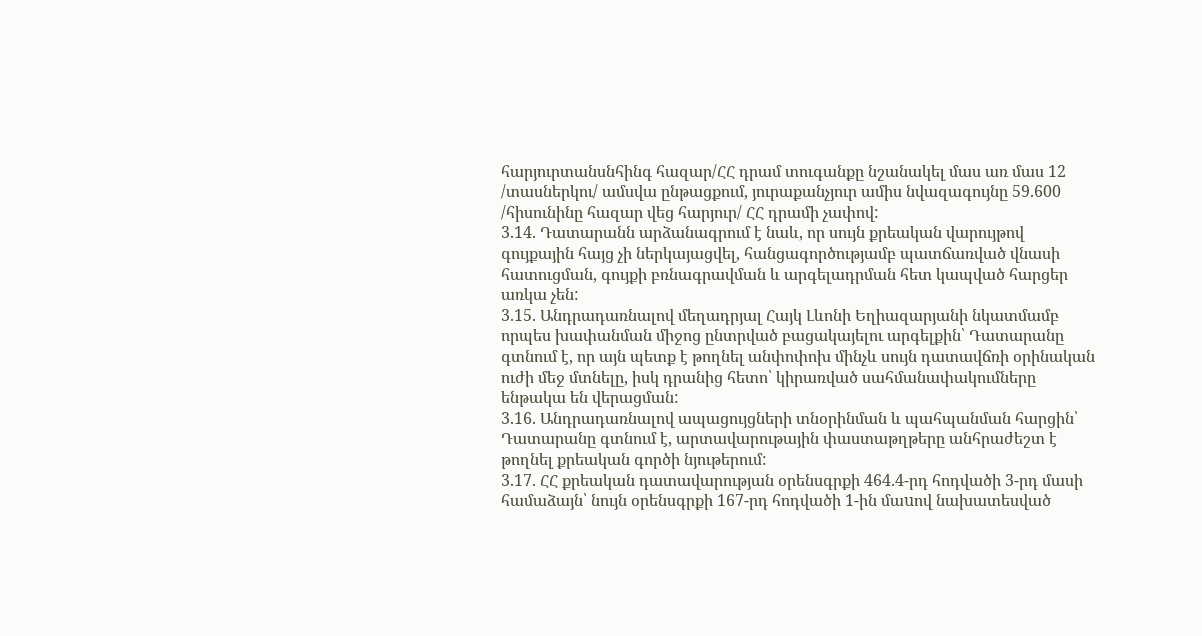հարյուրտանսնհինգ հազար/ՀՀ դրամ տուգանքը նշանակել մաս առ մաս 12 /տասներկու/ ամսվա ընթացքում, յուրաքանչյուր ամիս նվազագույնը 59.600 /հիսունինը հազար վեց հարյուր/ ՀՀ դրամի չափով:
3.14. Դատարանն արձանագրում է նաև, որ սույն քրեական վարույթով գույքային հայց չի ներկայացվել, հանցագործությամբ պատճառված վնասի հատուցման, գույքի բռնագրավման և արգելադրման հետ կապված հարցեր առկա չեն:
3.15. Անդրադառնալով մեղադրյալ Հայկ Լևոնի Եղիազարյանի նկատմամբ որպես խափանման միջոց ընտրված բացակայելու արգելքին՝ Դատարանը գտնում է, որ այն պետք է թողնել անփոփոխ մինչև սույն դատավճռի օրինական ուժի մեջ մտնելը, իսկ դրանից հետո՝ կիրառված սահմանափակումները ենթակա են վերացման:
3.16. Անդրադառնալով ապացույցների տնօրինման և պահպանման հարցին՝ Դատարանը գտնում է, արտավարութային փաստաթղթերը անհրաժեշտ է թողնել քրեական գործի նյութերում:
3.17. ՀՀ քրեական դատավարության օրենսգրքի 464.4-րդ հոդվածի 3-րդ մասի համաձայն՝ նույն օրենսգրքի 167-րդ հոդվածի 1-ին մաuով նախատեսված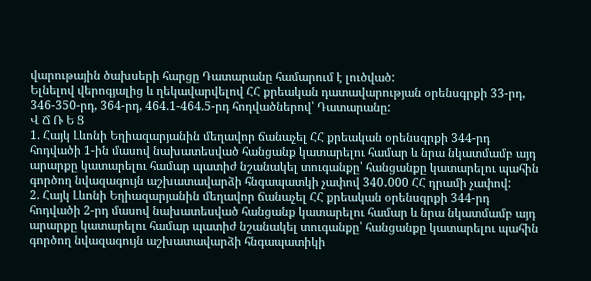վարութային ծախսերի հարցը Դատարանը համարում է լուծված:
Ելնելով վերոգյալից և ղեկավարվելով ՀՀ քրեական դատավարության օրենսգրքի 33-րդ, 346-350-րդ, 364-րդ, 464.1-464.5-րդ հոդվածներով՝ Դատարանը:
Վ Ճ Ռ Ե Ց
1. Հայկ Լևոնի Եղիազարյանին մեղավոր ճանաչել ՀՀ քրեական օրենսգրքի 344-րդ հոդվածի 1-ին մասով նախատեսված հանցանք կատարելու համար և նրա նկատմամբ այդ արարքը կատարելու համար պատիժ նշանակել տուգանքը՝ հանցանքը կատարելու պահին գործող նվազագույն աշխատավարձի հնգապատկի չափով 340․000 ՀՀ դրամի չափով:
2. Հայկ Լևոնի Եղիազարյանին մեղավոր ճանաչել ՀՀ քրեական օրենսգրքի 344-րդ հոդվածի 2-րդ մասով նախատեսված հանցանք կատարելու համար և նրա նկատմամբ այդ արարքը կատարելու համար պատիժ նշանակել տուգանքը՝ հանցանքը կատարելու պահին գործող նվազագույն աշխատավարձի հնգապատիկի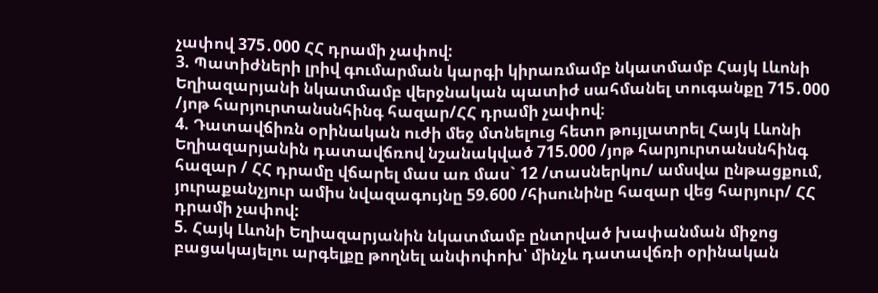չափով 375․000 ՀՀ դրամի չափով:
3. Պատիժների լրիվ գումարման կարգի կիրառմամբ նկատմամբ Հայկ Լևոնի Եղիազարյանի նկատմամբ վերջնական պատիժ սահմանել տուգանքը 715․000 /յոթ հարյուրտանսնհինգ հազար/ՀՀ դրամի չափով։
4. Դատավճիռն օրինական ուժի մեջ մտնելուց հետո թույլատրել Հայկ Լևոնի Եղիազարյանին դատավճռով նշանակված 715.000 /յոթ հարյուրտանսնհինգ հազար / ՀՀ դրամը վճարել մաս առ մաս` 12 /տասներկու/ ամսվա ընթացքում, յուրաքանչյուր ամիս նվազագույնը 59.600 /հիսունինը հազար վեց հարյուր/ ՀՀ դրամի չափով:
5. Հայկ Լևոնի Եղիազարյանին նկատմամբ ընտրված խափանման միջոց բացակայելու արգելքը թողնել անփոփոխ՝ մինչև դատավճռի օրինական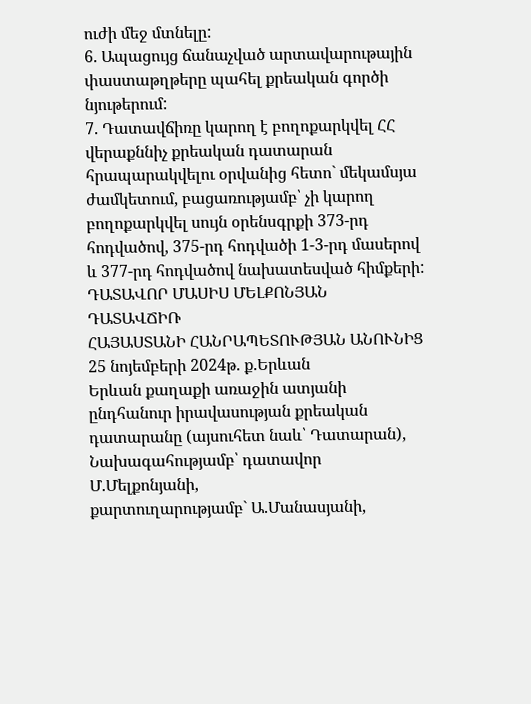ուժի մեջ մտնելը:
6. Ապացույց ճանաչված արտավարութային փաստաթղթերը պահել քրեական գործի նյութերում:
7. Դատավճիռը կարող է բողոքարկվել ՀՀ վերաքննիչ քրեական դատարան հրապարակվելու օրվանից հետո` մեկամսյա ժամկետում, բացառությամբ՝ չի կարող բողոքարկվել սույն օրենսգրքի 373-րդ հոդվածով, 375-րդ հոդվածի 1-3-րդ մասերով և 377-րդ հոդվածով նախատեսված հիմքերի:
ԴԱՏԱՎՈՐ ՄԱՍԻՍ ՄԵԼՔՈՆՅԱՆ
ԴԱՏԱՎՃԻՌ
ՀԱՅԱՍՏԱՆԻ ՀԱՆՐԱՊԵՏՈՒԹՅԱՆ ԱՆՈՒՆԻՑ
25 նոյեմբերի 2024թ. ք.Երևան
Երևան քաղաքի առաջին ատյանի ընդհանուր իրավասության քրեական դատարանը (այսուհետ նաև՝ Դատարան),
Նախագահությամբ՝ դատավոր Մ.Մելքոնյանի,
քարտուղարությամբ` Ա.Մանասյանի,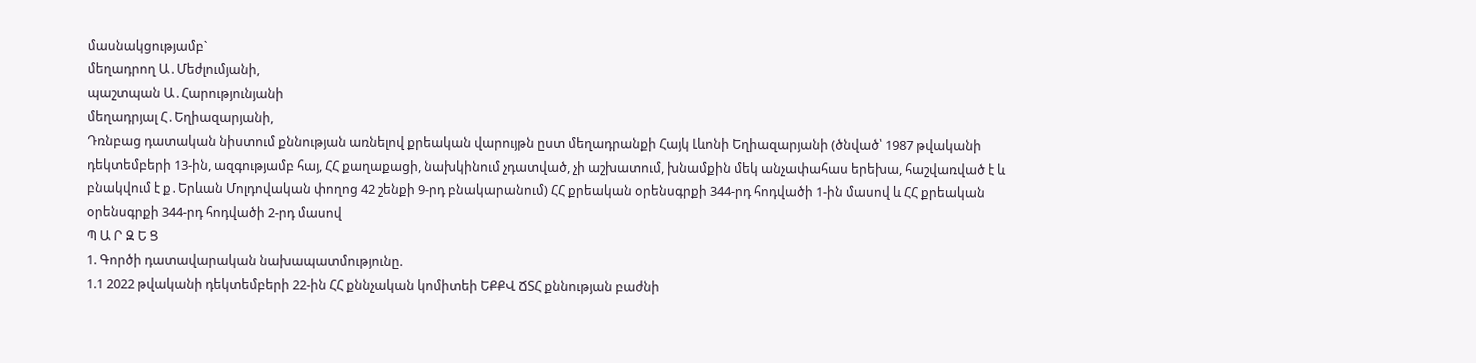մասնակցությամբ`
մեղադրող Ա․Մեժլումյանի,
պաշտպան Ա․Հարությունյանի
մեղադրյալ Հ․Եղիազարյանի,
Դռնբաց դատական նիստում քննության առնելով քրեական վարույթն ըստ մեղադրանքի Հայկ Լևոնի Եղիազարյանի (ծնված՝ 1987 թվականի դեկտեմբերի 13-ին, ազգությամբ հայ, ՀՀ քաղաքացի, նախկինում չդատված, չի աշխատում, խնամքին մեկ անչափահաս երեխա, հաշվառված է և բնակվում է ք․Երևան Մոլդովական փողոց 42 շենքի 9-րդ բնակարանում) ՀՀ քրեական օրենսգրքի 344-րդ հոդվածի 1-ին մասով և ՀՀ քրեական օրենսգրքի 344-րդ հոդվածի 2-րդ մասով
Պ Ա Ր Զ Ե Ց
1. Գործի դատավարական նախապատմությունը.
1.1 2022 թվականի դեկտեմբերի 22-ին ՀՀ քննչական կոմիտեի ԵՔՔՎ ՃՏՀ քննության բաժնի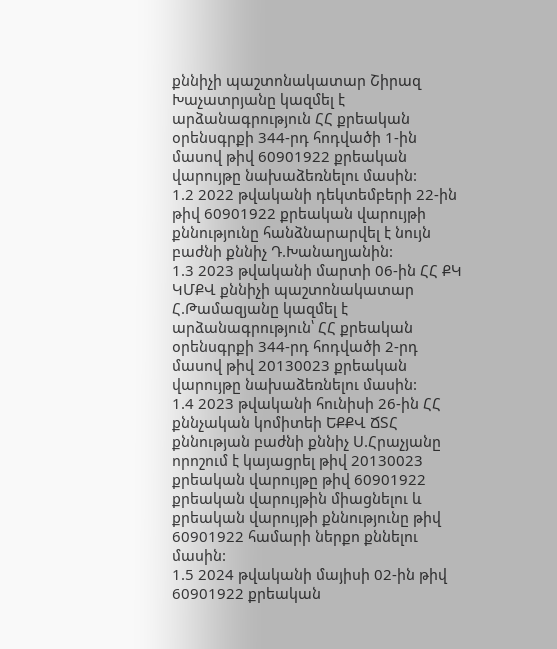քննիչի պաշտոնակատար Շիրազ Խաչատրյանը կազմել է արձանագրություն ՀՀ քրեական օրենսգրքի 344-րդ հոդվածի 1-ին մասով թիվ 60901922 քրեական վարույթը նախաձեռնելու մասին:
1.2 2022 թվականի դեկտեմբերի 22-ին թիվ 60901922 քրեական վարույթի քննությունը հանձնարարվել է նույն բաժնի քննիչ Դ.Խանաղյանին:
1.3 2023 թվականի մարտի 06-ին ՀՀ ՔԿ ԿՄՔՎ քննիչի պաշտոնակատար Հ.Թամազյանը կազմել է արձանագրություն՝ ՀՀ քրեական օրենսգրքի 344-րդ հոդվածի 2-րդ մասով թիվ 20130023 քրեական վարույթը նախաձեռնելու մասին:
1.4 2023 թվականի հունիսի 26-ին ՀՀ քննչական կոմիտեի ԵՔՔՎ ՃՏՀ քննության բաժնի քննիչ Ս.Հրաչյանը որոշում է կայացրել թիվ 20130023 քրեական վարույթը թիվ 60901922 քրեական վարույթին միացնելու և քրեական վարույթի քննությունը թիվ 60901922 համարի ներքո քննելու մասին:
1.5 2024 թվականի մայիսի 02-ին թիվ 60901922 քրեական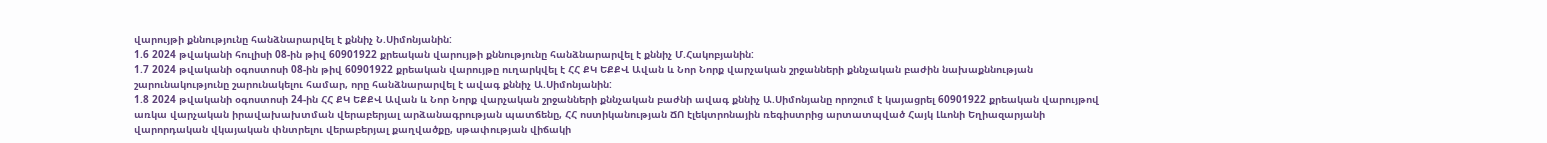վարույթի քննությունը հանձնարարվել է քննիչ Ն.Սիմոնյանին:
1.6 2024 թվականի հուլիսի 08-ին թիվ 60901922 քրեական վարույթի քննությունը հանձնարարվել է քննիչ Մ.Հակոբյանին:
1.7 2024 թվականի օգոստոսի 08-ին թիվ 60901922 քրեական վարույթը ուղարկվել է ՀՀ ՔԿ ԵՔՔՎ Ավան և Նոր Նորք վարչական շրջանների քննչական բաժին նախաքննության շարունակությունը շարունակելու համար, որը հանձնարարվել է ավագ քննիչ Ա.Սիմոնյանին:
1.8 2024 թվականի օգոստոսի 24-ին ՀՀ ՔԿ ԵՔՔՎ Ավան և Նոր Նորք վարչական շրջանների քննչական բաժնի ավագ քննիչ Ա.Սիմոնյանը որոշում է կայացրել 60901922 քրեական վարույթով առկա վարչական իրավախախտման վերաբերյալ արձանագրության պատճենը, ՀՀ ոստիկանության ՃՈ էլեկտրոնային ռեգիստրից արտատպված Հայկ Լևոնի Եղիազարյանի վարորդական վկայական փնտրելու վերաբերյալ քաղվածքը, սթափության վիճակի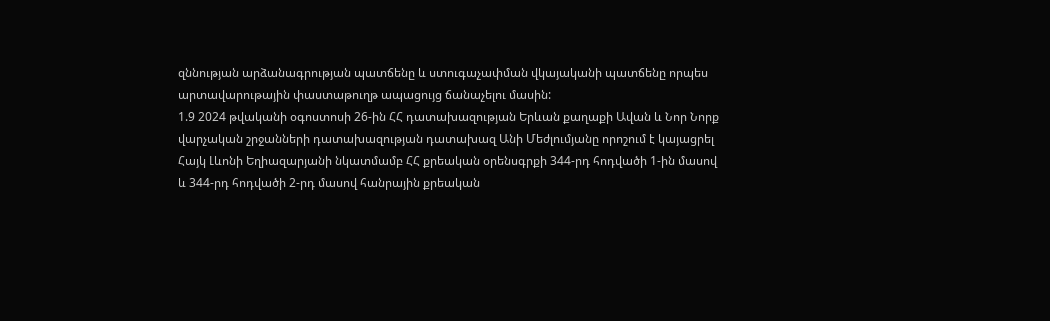զննության արձանագրության պատճենը և ստուգաչափման վկայականի պատճենը որպես արտավարութային փաստաթուղթ ապացույց ճանաչելու մասին:
1.9 2024 թվականի օգոստոսի 26-ին ՀՀ դատախազության Երևան քաղաքի Ավան և Նոր Նորք վարչական շրջանների դատախազության դատախազ Անի Մեժլումյանը որոշում է կայացրել Հայկ Լևոնի Եղիազարյանի նկատմամբ ՀՀ քրեական օրենսգրքի 344-րդ հոդվածի 1-ին մասով և 344-րդ հոդվածի 2-րդ մասով հանրային քրեական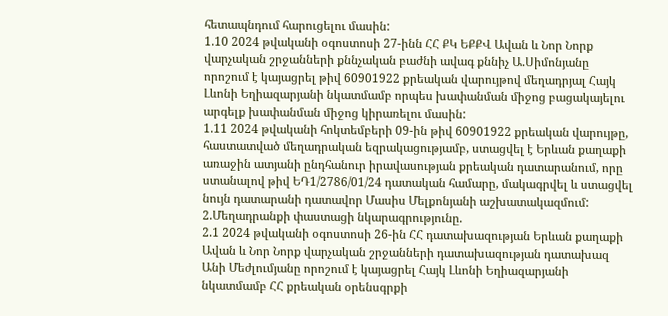հետապնդում հարուցելու մասին:
1.10 2024 թվականի օգոստոսի 27-ինն ՀՀ ՔԿ ԵՔՔՎ Ավան և Նոր Նորք վարչական շրջանների քննչական բաժնի ավագ քննիչ Ա.Սիմոնյանը որոշում է կայացրել թիվ 60901922 քրեական վարույթով մեղադրյալ Հայկ Լևոնի Եղիազարյանի նկատմամբ որպես խափանման միջոց բացակայելու արգելք խափանման միջոց կիրառելու մասին:
1.11 2024 թվականի հոկտեմբերի 09-ին թիվ 60901922 քրեական վարույթը, հաստատված մեղադրական եզրակացությամբ, ստացվել է Երևան քաղաքի առաջին ատյանի ընդհանուր իրավասության քրեական դատարանում, որը ստանալով թիվ ԵԴ1/2786/01/24 դատական համարը, մակագրվել և ստացվել նույն դատարանի դատավոր Մասիս Մելքոնյանի աշխատակազմում:
2.Մեղադրանքի փաստացի նկարագրությունը.
2.1 2024 թվականի օգոստոսի 26-ին ՀՀ դատախազության Երևան քաղաքի Ավան և Նոր Նորք վարչական շրջանների դատախազության դատախազ Անի Մեժլումյանը որոշում է կայացրել Հայկ Լևոնի Եղիազարյանի նկատմամբ ՀՀ քրեական օրենսգրքի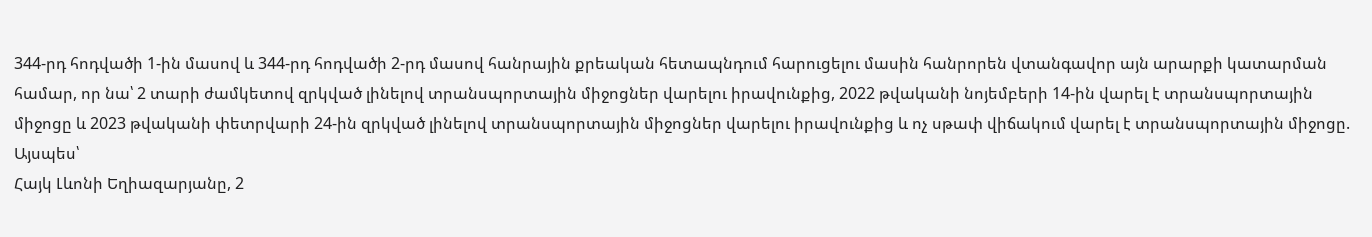344-րդ հոդվածի 1-ին մասով և 344-րդ հոդվածի 2-րդ մասով հանրային քրեական հետապնդում հարուցելու մասին հանրորեն վտանգավոր այն արարքի կատարման համար, որ նա՝ 2 տարի ժամկետով զրկված լինելով տրանսպորտային միջոցներ վարելու իրավունքից, 2022 թվականի նոյեմբերի 14-ին վարել է տրանսպորտային միջոցը և 2023 թվականի փետրվարի 24-ին զրկված լինելով տրանսպորտային միջոցներ վարելու իրավունքից և ոչ սթափ վիճակում վարել է տրանսպորտային միջոցը.
Այսպես՝
Հայկ Լևոնի Եղիազարյանը, 2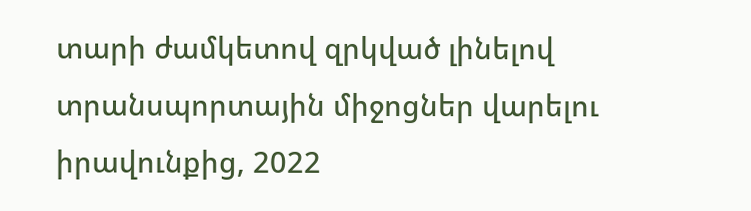տարի ժամկետով զրկված լինելով տրանսպորտային միջոցներ վարելու իրավունքից, 2022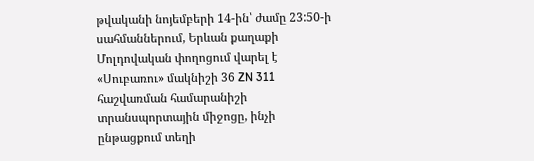թվականի նոյեմբերի 14-ին՝ ժամը 23:50-ի սահմաններում, Երևան քաղաքի Մոլդովական փողոցում վարել է «Սուբառու» մակնիշի 36 ZN 311 հաշվառման համարանիշի տրանսպորտային միջոցը, ինչի ընթացքում տեղի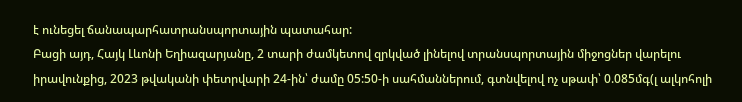է ունեցել ճանապարհատրանսպորտային պատահար:
Բացի այդ, Հայկ Լևոնի Եղիազարյանը, 2 տարի ժամկետով զրկված լինելով տրանսպորտային միջոցներ վարելու իրավունքից, 2023 թվականի փետրվարի 24-ին՝ ժամը 05:50-ի սահմաններում, գտնվելով ոչ սթափ՝ 0.085մգ(լ ալկոհոլի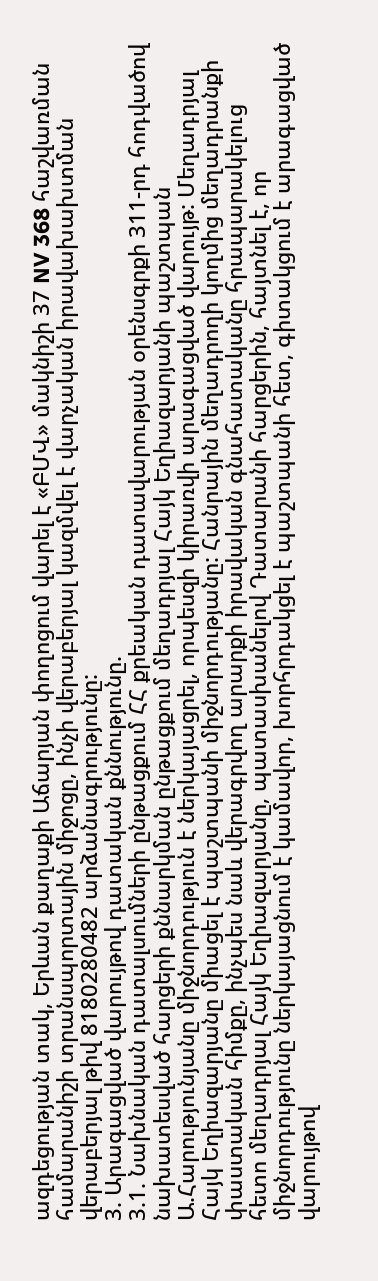ազդեցության տակ, Երևան քաղաքի Աճարյան փողոցում վարել է «ԲՄՎ» մակնիշի 37 NV 368 հաշվառման համարանիշի տրանսպորտային միջոցը, ինչի վերաբերյալ կազմվել է վարչական իրավախախտման վերաբերյալ թիվ 8180280482 արձանագրությունը:
3. Արագացված վարույթով դատական քննությունը.
3.1. Նախնական դատալսումների ընթացքում ՀՀ քրեական դատավարության օրենսգրքի 311-րդ հոդվածով նախատեսված հարցերի քննարկման ընթացքում մեղադրյալ Հայկ Եղիազարյանի պաշտպան Ա.Հարությունյանը միջնորդություն է ներկայացրել, որպեսզի կիրառվի արագացված վարույթ: Մեղադրյալ Հայկ Եղիազարյանը միացել է պաշտպանի միջնորդությանը: Հանրային մեղադրողի կողմից մեղադրանքի փաստական հիմքը, ինչպես նաև վերագրվող արարքի իրավական գնահատականը հրապարակելուց հետո մեղադրյալ Հայկ Եղիազարյանը, պատասխանելով Դատարանի հարցերին, հայտնել է, որ միջնորդությունը ներկայացնում է կամավոր, խորհրդակցել է պաշտպանի հետ, գիտակցում է արագացված վարույթով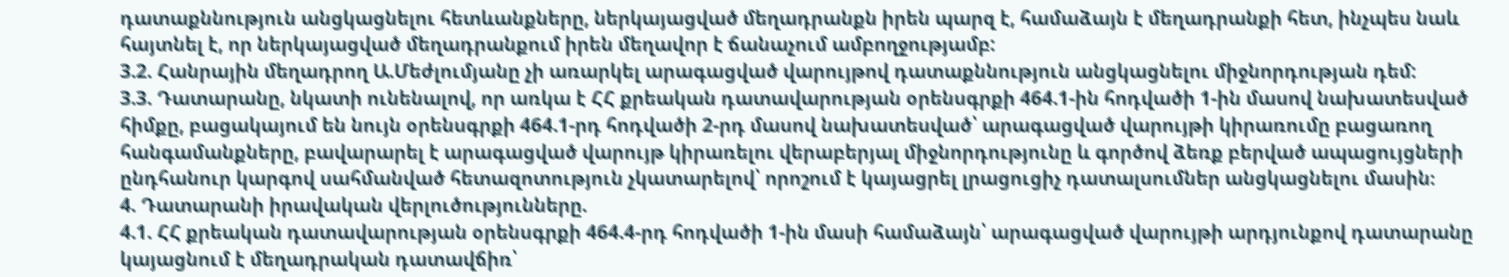դատաքննություն անցկացնելու հետևանքները, ներկայացված մեղադրանքն իրեն պարզ է, համաձայն է մեղադրանքի հետ, ինչպես նաև հայտնել է, որ ներկայացված մեղադրանքում իրեն մեղավոր է ճանաչում ամբողջությամբ:
3.2. Հանրային մեղադրող Ա.Մեժլումյանը չի առարկել արագացված վարույթով դատաքննություն անցկացնելու միջնորդության դեմ:
3.3. Դատարանը, նկատի ունենալով, որ առկա է ՀՀ քրեական դատավարության օրենսգրքի 464.1-ին հոդվածի 1-ին մասով նախատեսված հիմքը, բացակայում են նույն օրենսգրքի 464.1-րդ հոդվածի 2-րդ մասով նախատեսված՝ արագացված վարույթի կիրառումը բացառող հանգամանքները, բավարարել է արագացված վարույթ կիրառելու վերաբերյալ միջնորդությունը և գործով ձեռք բերված ապացույցների ընդհանուր կարգով սահմանված հետազոտություն չկատարելով՝ որոշում է կայացրել լրացուցիչ դատալսումներ անցկացնելու մասին։
4. Դատարանի իրավական վերլուծությունները.
4.1. ՀՀ քրեական դատավարության օրենսգրքի 464.4-րդ հոդվածի 1-ին մասի համաձայն՝ արագացված վարույթի արդյունքով դատարանը կայացնում է մեղադրական դատավճիռ՝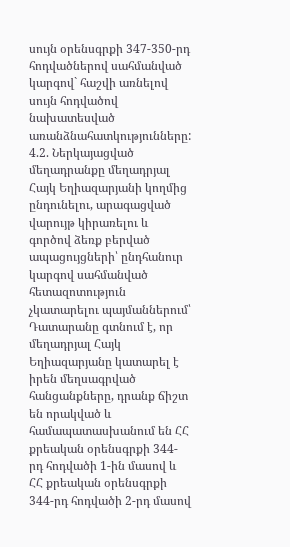սույն օրենսգրքի 347-350-րդ հոդվածներով սահմանված կարգով` հաշվի առնելով սույն հոդվածով նախատեսված առանձնահատկությունները:
4.2. Ներկայացված մեղադրանքը մեղադրյալ Հայկ Եղիազարյանի կողմից ընդունելու, արագացված վարույթ կիրառելու և գործով ձեռք բերված ապացույցների՝ ընդհանուր կարգով սահմանված հետազոտություն չկատարելու պայմաններում՝ Դատարանը գտնում է, որ մեղադրյալ Հայկ Եղիազարյանը կատարել է իրեն մեղսագրված հանցանքները, դրանք ճիշտ են որակված և համապատասխանում են ՀՀ քրեական օրենսգրքի 344-րդ հոդվածի 1-ին մասով և ՀՀ քրեական օրենսգրքի 344-րդ հոդվածի 2-րդ մասով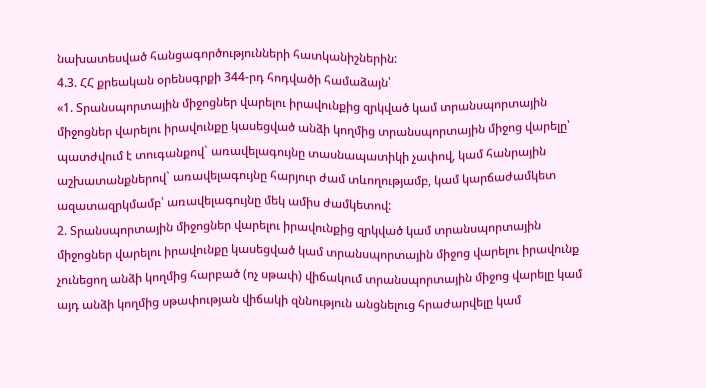նախատեսված հանցագործությունների հատկանիշներին:
4.3. ՀՀ քրեական օրենսգրքի 344-րդ հոդվածի համաձայն՝
«1. Տրանսպորտային միջոցներ վարելու իրավունքից զրկված կամ տրանսպորտային միջոցներ վարելու իրավունքը կասեցված անձի կողմից տրանսպորտային միջոց վարելը՝
պատժվում է տուգանքով` առավելագույնը տասնապատիկի չափով, կամ հանրային աշխատանքներով` առավելագույնը հարյուր ժամ տևողությամբ, կամ կարճաժամկետ ազատազրկմամբ՝ առավելագույնը մեկ ամիս ժամկետով:
2. Տրանսպորտային միջոցներ վարելու իրավունքից զրկված կամ տրանսպորտային միջոցներ վարելու իրավունքը կասեցված կամ տրանսպորտային միջոց վարելու իրավունք չունեցող անձի կողմից հարբած (ոչ սթափ) վիճակում տրանսպորտային միջոց վարելը կամ այդ անձի կողմից սթափության վիճակի զննություն անցնելուց հրաժարվելը կամ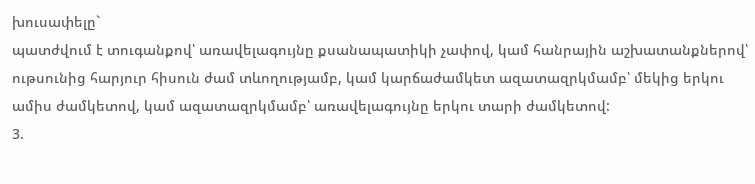խուսափելը`
պատժվում է տուգանքով՝ առավելագույնը քսանապատիկի չափով, կամ հանրային աշխատանքներով՝ ութսունից հարյուր հիսուն ժամ տևողությամբ, կամ կարճաժամկետ ազատազրկմամբ՝ մեկից երկու ամիս ժամկետով, կամ ազատազրկմամբ՝ առավելագույնը երկու տարի ժամկետով:
3.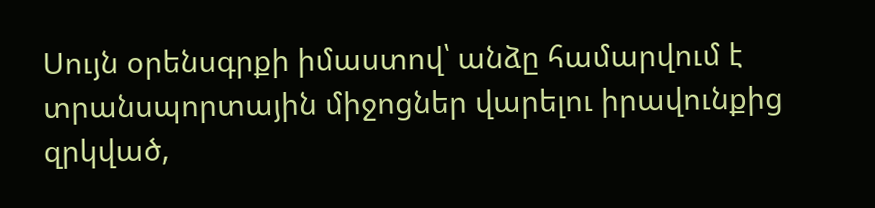Սույն օրենսգրքի իմաստով՝ անձը համարվում է տրանսպորտային միջոցներ վարելու իրավունքից զրկված,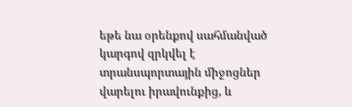եթե նա օրենքով սահմանված կարգով զրկվել է տրանսպորտային միջոցներ վարելու իրավունքից, և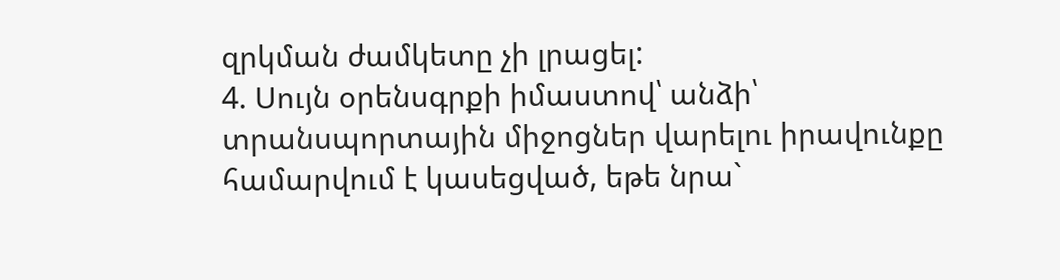զրկման ժամկետը չի լրացել:
4. Սույն օրենսգրքի իմաստով՝ անձի՝ տրանսպորտային միջոցներ վարելու իրավունքը համարվում է կասեցված, եթե նրա`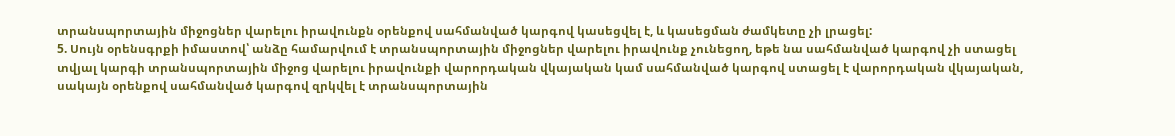տրանսպորտային միջոցներ վարելու իրավունքն օրենքով սահմանված կարգով կասեցվել է, և կասեցման ժամկետը չի լրացել:
5. Սույն օրենսգրքի իմաստով՝ անձը համարվում է տրանսպորտային միջոցներ վարելու իրավունք չունեցող, եթե նա սահմանված կարգով չի ստացել տվյալ կարգի տրանսպորտային միջոց վարելու իրավունքի վարորդական վկայական կամ սահմանված կարգով ստացել է վարորդական վկայական, սակայն օրենքով սահմանված կարգով զրկվել է տրանսպորտային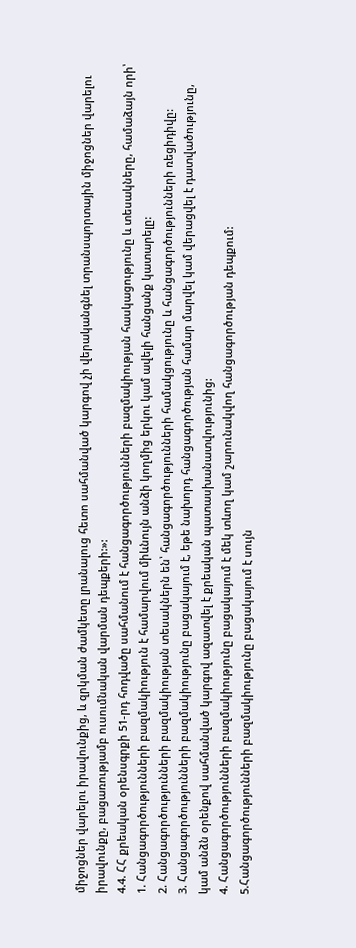միջոցներ վարելու իրավունքից, և զրկման ժամկետը լրանալուց հետո սահմանված կարգով չի վերականգնել տրանսպորտային միջոցներ վարելու իրավունքը, բացառությամբ ուսումնական վարման դեպքերի:»:
4.4. ՀՀ քրեական օրենսգրքի 51-րդ հոդվածը սահմանում է հանցագործությունների բազմակիության հասկացությունը և տեսակները, համաձայն որի՝
1. Հանցագործությունների բազմակիություն է համարվում միևնույն անձի կողմից երկու կամ ավելի հանցանք կատարելը:
2. Հանցագործությունների բազմակիության տեսակներն են՝ հանցագործությունների համակցությունը և հանցագործությունների ռեցիդիվը:
3. Հանցագործությունների բազմակիությունը բացակայում է, եթե նախորդ հանցագործության համար մարվել կամ վերացվել է դատվածությունը, կամ անձն օրենքով սահմանված կարգով ազատվել է քրեական պատասխանատվությունից:
4. Հանցագործությունների բազմակիությունը բացակայում է մեկ տևող կամ շարունակվող հանցագործության դեպքում:
5.Հանցագործությունների բազմակիությունը բացակայում է սույն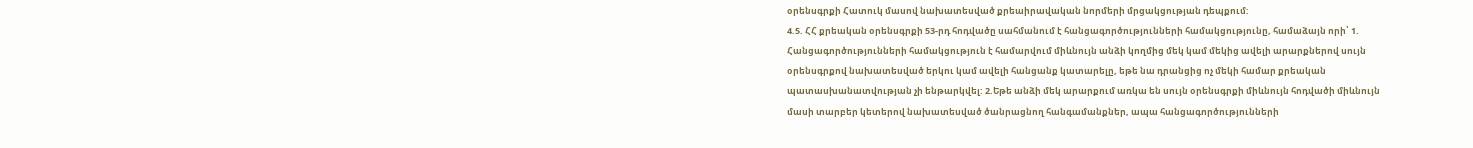օրենսգրքի Հատուկ մասով նախատեսված քրեաիրավական նորմերի մրցակցության դեպքում:
4.5. ՀՀ քրեական օրենսգրքի 53-րդ հոդվածը սահմանում է հանցագործությունների համակցությունը, համաձայն որի՝ 1. Հանցագործությունների համակցություն է համարվում միևնույն անձի կողմից մեկ կամ մեկից ավելի արարքներով սույն օրենսգրքով նախատեսված երկու կամ ավելի հանցանք կատարելը, եթե նա դրանցից ոչ մեկի համար քրեական պատասխանատվության չի ենթարկվել: 2.Եթե անձի մեկ արարքում առկա են սույն օրենսգրքի միևնույն հոդվածի միևնույն մասի տարբեր կետերով նախատեսված ծանրացնող հանգամանքներ, ապա հանցագործությունների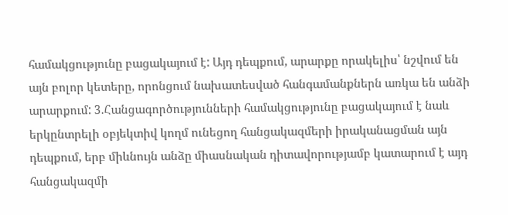համակցությունը բացակայում է: Այդ դեպքում, արարքը որակելիս՝ նշվում են այն բոլոր կետերը, որոնցում նախատեսված հանգամանքներն առկա են անձի արարքում: 3.Հանցագործությունների համակցությունը բացակայում է նաև երկընտրելի օբյեկտիվ կողմ ունեցող հանցակազմերի իրականացման այն դեպքում, երբ միևնույն անձը միասնական դիտավորությամբ կատարում է այդ հանցակազմի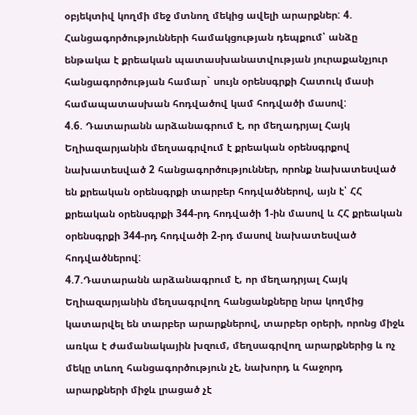օբյեկտիվ կողմի մեջ մտնող մեկից ավելի արարքներ: 4. Հանցագործությունների համակցության դեպքում՝ անձը ենթակա է քրեական պատասխանատվության յուրաքանչյուր հանցագործության համար` սույն օրենսգրքի Հատուկ մասի համապատասխան հոդվածով կամ հոդվածի մասով:
4.6. Դատարանն արձանագրում է, որ մեղադրյալ Հայկ Եղիազարյանին մեղսագրվում է քրեական օրենսգրքով նախատեսված 2 հանցագործություններ, որոնք նախատեսված են քրեական օրենսգրքի տարբեր հոդվածներով, այն է՝ ՀՀ քրեական օրենսգրքի 344-րդ հոդվածի 1-ին մասով և ՀՀ քրեական օրենսգրքի 344-րդ հոդվածի 2-րդ մասով նախատեսված հոդվածներով:
4.7.Դատարանն արձանագրում է, որ մեղադրյալ Հայկ Եղիազարյանին մեղսագրվող հանցանքները նրա կողմից կատարվել են տարբեր արարքներով, տարբեր օրերի, որոնց միջև առկա է ժամանակային խզում, մեղսագրվող արարքներից և ոչ մեկը տևող հանցագործություն չէ, նախորդ և հաջորդ արարքների միջև լրացած չէ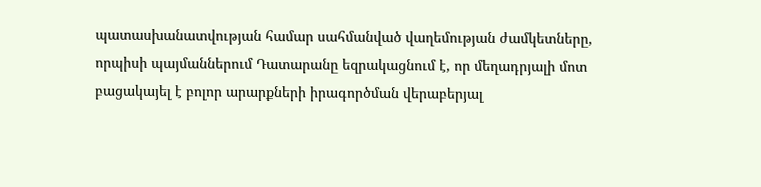պատասխանատվության համար սահմանված վաղեմության ժամկետները, որպիսի պայմաններում Դատարանը եզրակացնում է, որ մեղադրյալի մոտ բացակայել է բոլոր արարքների իրագործման վերաբերյալ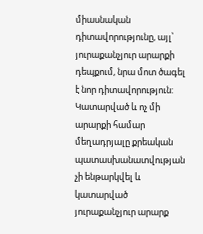միասնական դիտավորությունը, այլ՝ յուրաքանչյուր արարքի դեպքում, նրա մոտ ծագել է նոր դիտավորություն: Կատարված և ոչ մի արարքի համար մեղադրյալը քրեական պատասխանատվության չի ենթարկվել և կատարված յուրաքանչյուր արարք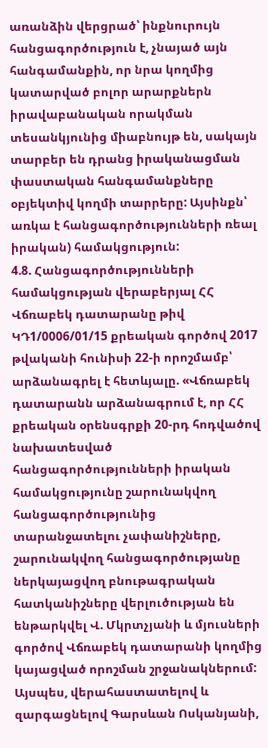առանձին վերցրած՝ ինքնուրույն հանցագործություն է, չնայած այն հանգամանքին, որ նրա կողմից կատարված բոլոր արարքներն իրավաբանական որակման տեսանկյունից միաբնույթ են, սակայն տարբեր են դրանց իրականացման փաստական հանգամանքները օբյեկտիվ կողմի տարրերը: Այսինքն՝ առկա է հանցագործությունների ռեալ իրական) համակցություն:
4.8. Հանցագործությունների համակցության վերաբերյալ ՀՀ Վճռաբեկ դատարանը թիվ ԿԴ1/0006/01/15 քրեական գործով 2017 թվականի հունիսի 22-ի որոշմամբ՝ արձանագրել է հետևյալը. «Վճռաբեկ դատարանն արձանագրում է, որ ՀՀ քրեական օրենսգրքի 20-րդ հոդվածով նախատեսված հանցագործությունների իրական համակցությունը շարունակվող հանցագործությունից տարանջատելու չափանիշները, շարունակվող հանցագործությանը ներկայացվող բնութագրական հատկանիշները վերլուծության են ենթարկվել Վ. Մկրտչյանի և մյուսների գործով Վճռաբեկ դատարանի կողմից կայացված որոշման շրջանակներում: Այսպես, վերահաստատելով և զարգացնելով Գարսևան Ոսկանյանի,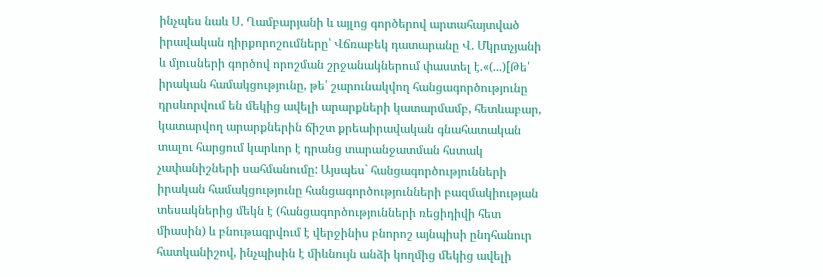ինչպես նաև Ս. Ղամբարյանի և այլոց գործերով արտահայտված իրավական դիրքորոշումները՝ Վճռաբեկ դատարանը Վ. Մկրտչյանի և մյուսների գործով որոշման շրջանակներում փաստել է.«(...)[Թե՛ իրական համակցությունը, թե՛ շարունակվող հանցագործությունը դրսևորվում են մեկից ավելի արարքների կատարմամբ, հետևաբար, կատարվող արարքներին ճիշտ քրեաիրավական գնահատական տալու հարցում կարևոր է դրանց տարանջատման հստակ չափանիշների սահմանումը: Այսպես` հանցագործությունների իրական համակցությունը հանցագործությունների բազմակիության տեսակներից մեկն է (հանցագործությունների ռեցիդիվի հետ միասին) և բնութագրվում է վերջինիս բնորոշ այնպիսի ընդհանուր հատկանիշով, ինչպիսին է միևնույն անձի կողմից մեկից ավելի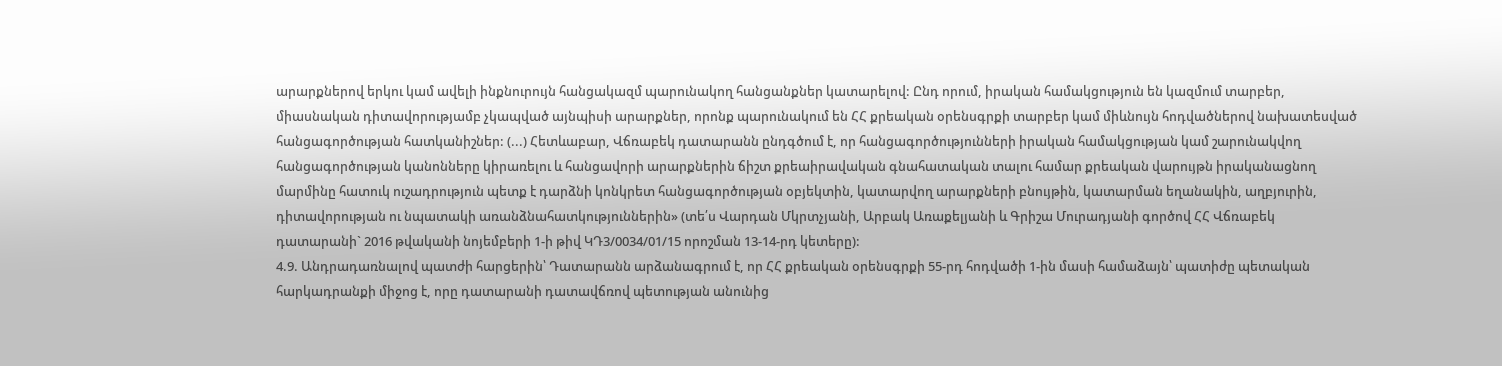արարքներով երկու կամ ավելի ինքնուրույն հանցակազմ պարունակող հանցանքներ կատարելով: Ընդ որում, իրական համակցություն են կազմում տարբեր, միասնական դիտավորությամբ չկապված այնպիսի արարքներ, որոնք պարունակում են ՀՀ քրեական օրենսգրքի տարբեր կամ միևնույն հոդվածներով նախատեսված հանցագործության հատկանիշներ: (...) Հետևաբար, Վճռաբեկ դատարանն ընդգծում է, որ հանցագործությունների իրական համակցության կամ շարունակվող հանցագործության կանոնները կիրառելու և հանցավորի արարքներին ճիշտ քրեաիրավական գնահատական տալու համար քրեական վարույթն իրականացնող մարմինը հատուկ ուշադրություն պետք է դարձնի կոնկրետ հանցագործության օբյեկտին, կատարվող արարքների բնույթին, կատարման եղանակին, աղբյուրին, դիտավորության ու նպատակի առանձնահատկություններին» (տե՛ս Վարդան Մկրտչյանի, Արբակ Առաքելյանի և Գրիշա Մուրադյանի գործով ՀՀ Վճռաբեկ դատարանի` 2016 թվականի նոյեմբերի 1-ի թիվ ԿԴ3/0034/01/15 որոշման 13-14-րդ կետերը):
4.9. Անդրադառնալով պատժի հարցերին՝ Դատարանն արձանագրում է, որ ՀՀ քրեական օրենսգրքի 55-րդ հոդվածի 1-ին մասի համաձայն՝ պատիժը պետական հարկադրանքի միջոց է, որը դատարանի դատավճռով պետության անունից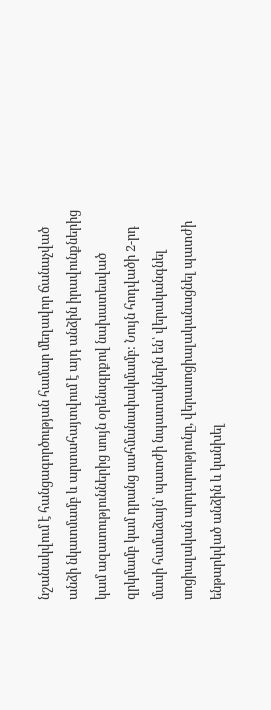նշանակվում է հանցագործության համար մեղավոր ճանաչված անձի նկատմամբ և արտահայտվում է այդ անձին իրավունքներից կամ ազատություններից սույն օրենսգրքով նախատեսված զրկմամբ կամ դրանց սահմանափակմամբ: Նույն հոդվածի 2-րդ մասի համաձայն՝ պատժի նպատակներն են՝ վերականգնել սոցիալական արդարությունը, վերասոցիալականացնել պատժի ենթարկված անձին և կանխել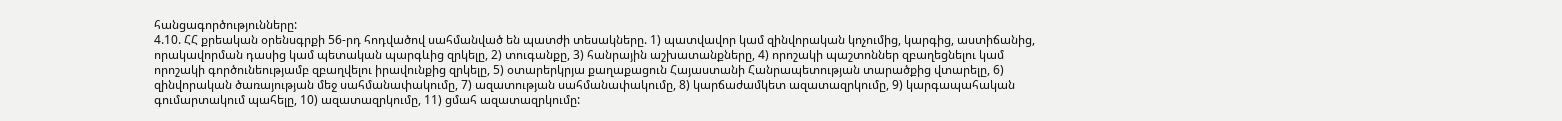հանցագործությունները:
4.10. ՀՀ քրեական օրենսգրքի 56-րդ հոդվածով սահմանված են պատժի տեսակները. 1) պատվավոր կամ զինվորական կոչումից, կարգից, աստիճանից, որակավորման դասից կամ պետական պարգևից զրկելը, 2) տուգանքը, 3) հանրային աշխատանքները, 4) որոշակի պաշտոններ զբաղեցնելու կամ որոշակի գործունեությամբ զբաղվելու իրավունքից զրկելը, 5) օտարերկրյա քաղաքացուն Հայաստանի Հանրապետության տարածքից վտարելը, 6) զինվորական ծառայության մեջ սահմանափակումը, 7) ազատության սահմանափակումը, 8) կարճաժամկետ ազատազրկումը, 9) կարգապահական գումարտակում պահելը, 10) ազատազրկումը, 11) ցմահ ազատազրկումը: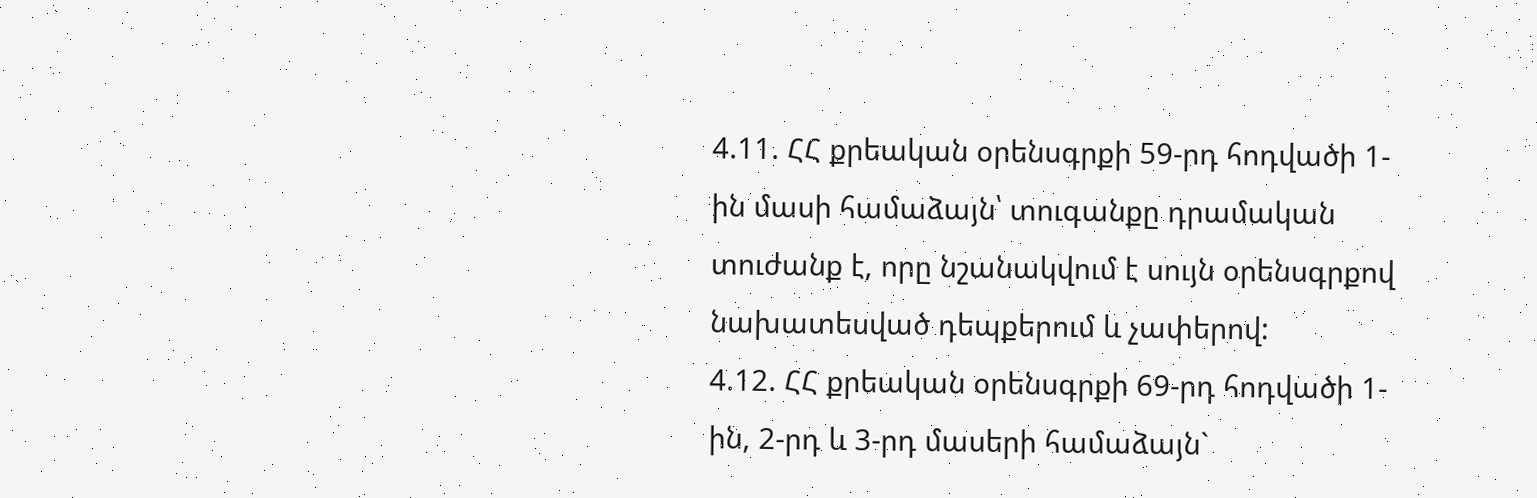4.11. ՀՀ քրեական օրենսգրքի 59-րդ հոդվածի 1-ին մասի համաձայն՝ տուգանքը դրամական տուժանք է, որը նշանակվում է սույն օրենսգրքով նախատեսված դեպքերում և չափերով:
4.12. ՀՀ քրեական օրենսգրքի 69-րդ հոդվածի 1-ին, 2-րդ և 3-րդ մասերի համաձայն`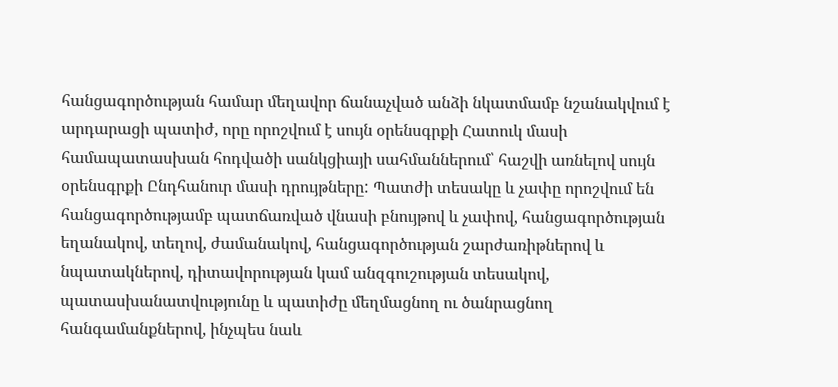հանցագործության համար մեղավոր ճանաչված անձի նկատմամբ նշանակվում է արդարացի պատիժ, որը որոշվում է սույն օրենսգրքի Հատուկ մասի համապատասխան հոդվածի սանկցիայի սահմաններում՝ հաշվի առնելով սույն օրենսգրքի Ընդհանուր մասի դրույթները: Պատժի տեսակը և չափը որոշվում են հանցագործությամբ պատճառված վնասի բնույթով և չափով, հանցագործության եղանակով, տեղով, ժամանակով, հանցագործության շարժառիթներով և նպատակներով, դիտավորության կամ անզգուշության տեսակով, պատասխանատվությունը և պատիժը մեղմացնող ու ծանրացնող հանգամանքներով, ինչպես նաև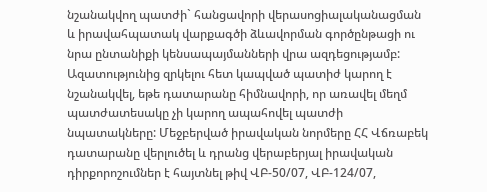նշանակվող պատժի` հանցավորի վերասոցիալականացման և իրավահպատակ վարքագծի ձևավորման գործընթացի ու նրա ընտանիքի կենսապայմանների վրա ազդեցությամբ: Ազատությունից զրկելու հետ կապված պատիժ կարող է նշանակվել, եթե դատարանը հիմնավորի, որ առավել մեղմ պատժատեսակը չի կարող ապահովել պատժի նպատակները: Մեջբերված իրավական նորմերը ՀՀ Վճռաբեկ դատարանը վերլուծել և դրանց վերաբերյալ իրավական դիրքորոշումներ է հայտնել թիվ ՎԲ-50/07, ՎԲ-124/07,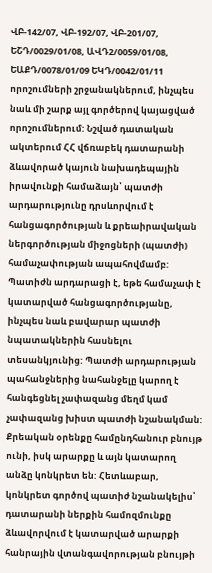ՎԲ-142/07, ՎԲ-192/07, ՎԲ-201/07, ԵՇԴ/0029/01/08, ԱՎԴ2/0059/01/08, ԵԱՔԴ/0078/01/09 ԵԿԴ/0042/01/11 որոշումների շրջանակներում, ինչպես նաև մի շարք այլ գործերով կայացված որոշումներում: Նշված դատական ակտերում ՀՀ վճռաբեկ դատարանի ձևավորած կայուն նախադեպային իրավունքի համաձայն՝ պատժի արդարությունը դրսևորվում է հանցագործության և քրեաիրավական ներգործության միջոցների (պատժի) համաչափության ապահովմամբ: Պատիժն արդարացի է, եթե համաչափ է կատարված հանցագործությանը, ինչպես նաև բավարար պատժի նպատակներին հասնելու տեսանկյունից: Պատժի արդարության պահանջներից նահանջելը կարող է հանգեցնել չափազանց մեղմ կամ չափազանց խիստ պատժի նշանակման: Քրեական օրենքը համընդհանուր բնույթ ունի, իսկ արարքը և այն կատարող անձը կոնկրետ են: Հետևաբար, կոնկրետ գործով պատիժ նշանակելիս՝ դատարանի ներքին համոզմունքը ձևավորվում է կատարված արարքի հանրային վտանգավորության բնույթի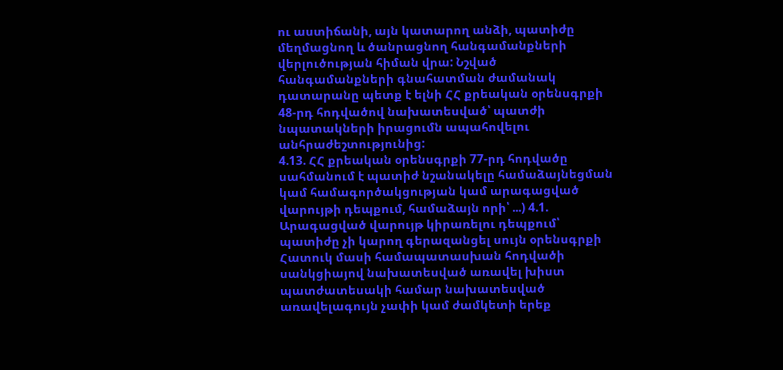ու աստիճանի, այն կատարող անձի, պատիժը մեղմացնող և ծանրացնող հանգամանքների վերլուծության հիման վրա: Նշված հանգամանքների գնահատման ժամանակ դատարանը պետք է ելնի ՀՀ քրեական օրենսգրքի 48-րդ հոդվածով նախատեսված՝ պատժի նպատակների իրացումն ապահովելու անհրաժեշտությունից:
4.13. ՀՀ քրեական օրենսգրքի 77-րդ հոդվածը սահմանում է պատիժ նշանակելը համաձայնեցման կամ համագործակցության կամ արագացված վարույթի դեպքում, համաձայն որի՝ ...) 4.1. Արագացված վարույթ կիրառելու դեպքում՝ պատիժը չի կարող գերազանցել սույն օրենսգրքի Հատուկ մասի համապատասխան հոդվածի սանկցիայով նախատեսված առավել խիստ պատժատեսակի համար նախատեսված առավելագույն չափի կամ ժամկետի երեք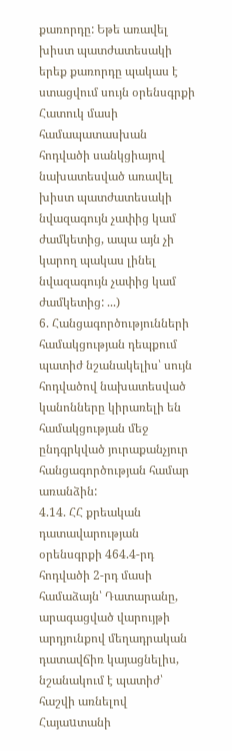քառորդը: Եթե առավել խիստ պատժատեսակի երեք քառորդը պակաս է ստացվում սույն օրենսգրքի Հատուկ մասի համապատասխան հոդվածի սանկցիայով նախատեսված առավել խիստ պատժատեսակի նվազագույն չափից կամ ժամկետից, ապա այն չի կարող պակաս լինել նվազագույն չափից կամ ժամկետից: ...)
6. Հանցագործությունների համակցության դեպքում պատիժ նշանակելիս՝ սույն հոդվածով նախատեսված կանոնները կիրառելի են համակցության մեջ ընդգրկված յուրաքանչյուր հանցագործության համար առանձին:
4.14. ՀՀ քրեական դատավարության օրենսգրքի 464.4-րդ հոդվածի 2-րդ մասի համաձայն՝ Դատարանը, արագացված վարույթի արդյունքով մեղադրական դատավճիռ կայացնելիս, նշանակում է պատիժ՝ հաշվի առնելով Հայաuտանի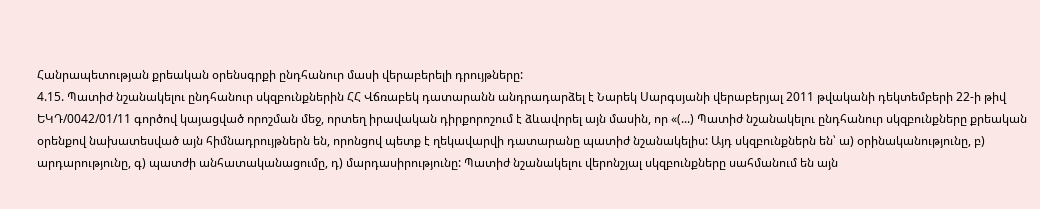Հանրապետության քրեական օրենսգրքի ընդհանուր մասի վերաբերելի դրույթները:
4.15. Պատիժ նշանակելու ընդհանուր սկզբունքներին ՀՀ Վճռաբեկ դատարանն անդրադարձել է Նարեկ Սարգսյանի վերաբերյալ 2011 թվականի դեկտեմբերի 22-ի թիվ ԵԿԴ/0042/01/11 գործով կայացված որոշման մեջ, որտեղ իրավական դիրքորոշում է ձևավորել այն մասին, որ «(...) Պատիժ նշանակելու ընդհանուր սկզբունքները քրեական օրենքով նախատեսված այն հիմնադրույթներն են, որոնցով պետք է ղեկավարվի դատարանը պատիժ նշանակելիս: Այդ սկզբունքներն են՝ ա) օրինականությունը, բ) արդարությունը, գ) պատժի անհատականացումը, դ) մարդասիրությունը: Պատիժ նշանակելու վերոնշյալ սկզբունքները սահմանում են այն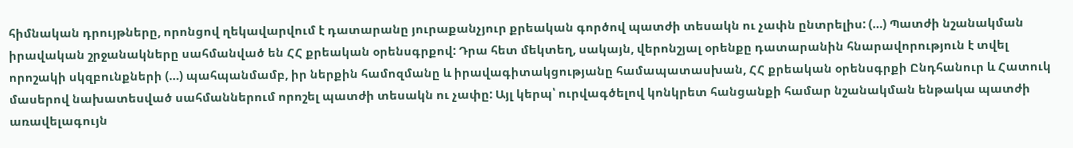հիմնական դրույթները, որոնցով ղեկավարվում է դատարանը յուրաքանչյուր քրեական գործով պատժի տեսակն ու չափն ընտրելիս: (…) Պատժի նշանակման իրավական շրջանակները սահմանված են ՀՀ քրեական օրենսգրքով: Դրա հետ մեկտեղ, սակայն, վերոնշյալ օրենքը դատարանին հնարավորություն է տվել որոշակի սկզբունքների (…) պահպանմամբ, իր ներքին համոզմանը և իրավագիտակցությանը համապատասխան, ՀՀ քրեական օրենսգրքի Ընդհանուր և Հատուկ մասերով նախատեսված սահմաններում որոշել պատժի տեսակն ու չափը: Այլ կերպ՝ ուրվագծելով կոնկրետ հանցանքի համար նշանակման ենթակա պատժի առավելագույն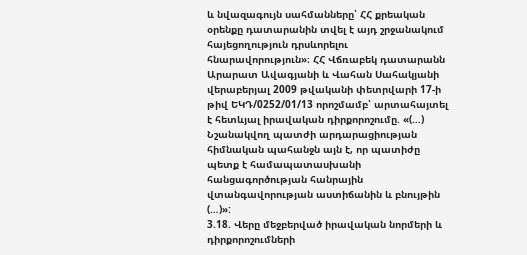և նվազագույն սահմանները՝ ՀՀ քրեական օրենքը դատարանին տվել է այդ շրջանակում հայեցողություն դրսևորելու հնարավորություն»։ ՀՀ Վճռաբեկ դատարանն Արարատ Ավագյանի և Վահան Սահակյանի վերաբերյալ 2009 թվականի փետրվարի 17-ի թիվ ԵԿԴ/0252/01/13 որոշմամբ՝ արտահայտել է հետևյալ իրավական դիրքորոշումը. «(…) Նշանակվող պատժի արդարացիության հիմնական պահանջն այն է, որ պատիժը պետք է համապատասխանի հանցագործության հանրային վտանգավորության աստիճանին և բնույթին (…)»:
3.18. Վերը մեջբերված իրավական նորմերի և դիրքորոշումների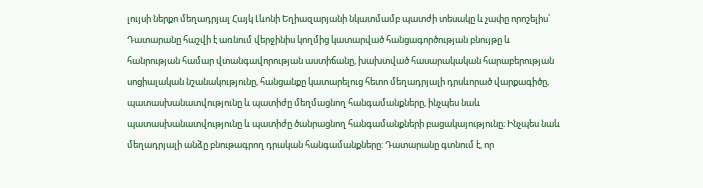լույսի ներքո մեղադրյալ Հայկ Լևոնի Եղիազարյանի նկատմամբ պատժի տեսակը և չափը որոշելիս՝ Դատարանը հաշվի է առնում վերջինիս կողմից կատարված հանցագործության բնույթը և հանրության համար վտանգավորության աստիճանը, խախտված հասարակական հարաբերության սոցիալական նշանակությունը, հանցանքը կատարելուց հետո մեղադրյալի դրսևորած վարքագիծը, պատասխանատվությունը և պատիժը մեղմացնող հանգամանքները, ինչպես նաև պատասխանատվությունը և պատիժը ծանրացնող հանգամանքների բացակայությունը։ Ինչպես նաև մեղադրյալի անձը բնութագրող դրական հանգամանքները: Դատարանը գտնում է, որ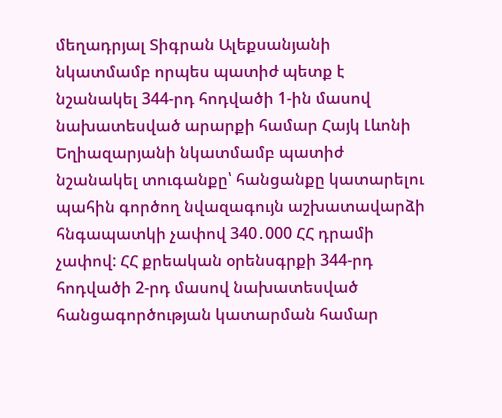մեղադրյալ Տիգրան Ալեքսանյանի նկատմամբ որպես պատիժ պետք է նշանակել 344-րդ հոդվածի 1-ին մասով նախատեսված արարքի համար Հայկ Լևոնի Եղիազարյանի նկատմամբ պատիժ նշանակել տուգանքը՝ հանցանքը կատարելու պահին գործող նվազագույն աշխատավարձի հնգապատկի չափով 340․000 ՀՀ դրամի չափով: ՀՀ քրեական օրենսգրքի 344-րդ հոդվածի 2-րդ մասով նախատեսված հանցագործության կատարման համար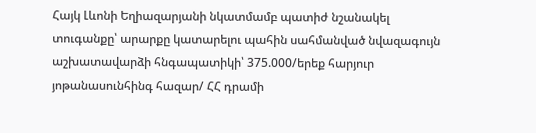Հայկ Լևոնի Եղիազարյանի նկատմամբ պատիժ նշանակել տուգանքը՝ արարքը կատարելու պահին սահմանված նվազագույն աշխատավարձի հնգապատիկի՝ 375.000/երեք հարյուր յոթանասունհինգ հազար/ ՀՀ դրամի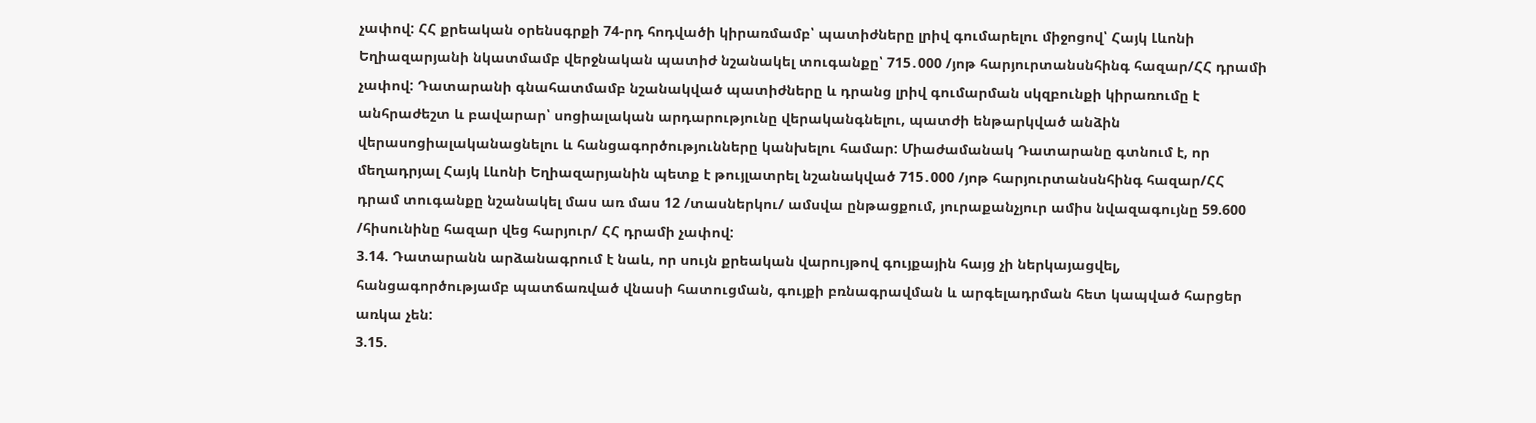չափով: ՀՀ քրեական օրենսգրքի 74-րդ հոդվածի կիրառմամբ՝ պատիժները լրիվ գումարելու միջոցով՝ Հայկ Լևոնի Եղիազարյանի նկատմամբ վերջնական պատիժ նշանակել տուգանքը՝ 715․000 /յոթ հարյուրտանսնհինգ հազար/ՀՀ դրամի չափով: Դատարանի գնահատմամբ նշանակված պատիժները և դրանց լրիվ գումարման սկզբունքի կիրառումը է անհրաժեշտ և բավարար՝ սոցիալական արդարությունը վերականգնելու, պատժի ենթարկված անձին վերասոցիալականացնելու և հանցագործությունները կանխելու համար: Միաժամանակ Դատարանը գտնում է, որ մեղադրյալ Հայկ Լևոնի Եղիազարյանին պետք է թույլատրել նշանակված 715․000 /յոթ հարյուրտանսնհինգ հազար/ՀՀ դրամ տուգանքը նշանակել մաս առ մաս 12 /տասներկու/ ամսվա ընթացքում, յուրաքանչյուր ամիս նվազագույնը 59.600 /հիսունինը հազար վեց հարյուր/ ՀՀ դրամի չափով:
3.14. Դատարանն արձանագրում է նաև, որ սույն քրեական վարույթով գույքային հայց չի ներկայացվել, հանցագործությամբ պատճառված վնասի հատուցման, գույքի բռնագրավման և արգելադրման հետ կապված հարցեր առկա չեն:
3.15.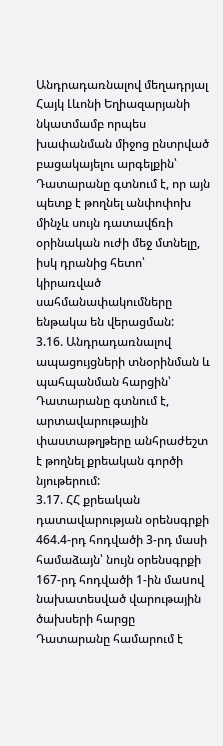Անդրադառնալով մեղադրյալ Հայկ Լևոնի Եղիազարյանի նկատմամբ որպես խափանման միջոց ընտրված բացակայելու արգելքին՝ Դատարանը գտնում է, որ այն պետք է թողնել անփոփոխ մինչև սույն դատավճռի օրինական ուժի մեջ մտնելը, իսկ դրանից հետո՝ կիրառված սահմանափակումները ենթակա են վերացման:
3.16. Անդրադառնալով ապացույցների տնօրինման և պահպանման հարցին՝ Դատարանը գտնում է, արտավարութային փաստաթղթերը անհրաժեշտ է թողնել քրեական գործի նյութերում:
3.17. ՀՀ քրեական դատավարության օրենսգրքի 464.4-րդ հոդվածի 3-րդ մասի համաձայն՝ նույն օրենսգրքի 167-րդ հոդվածի 1-ին մաuով նախատեսված վարութային ծախսերի հարցը Դատարանը համարում է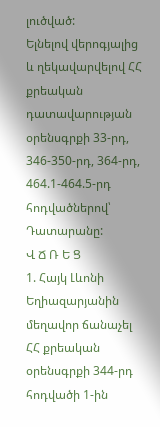լուծված:
Ելնելով վերոգյալից և ղեկավարվելով ՀՀ քրեական դատավարության օրենսգրքի 33-րդ, 346-350-րդ, 364-րդ, 464.1-464.5-րդ հոդվածներով՝ Դատարանը:
Վ Ճ Ռ Ե Ց
1. Հայկ Լևոնի Եղիազարյանին մեղավոր ճանաչել ՀՀ քրեական օրենսգրքի 344-րդ հոդվածի 1-ին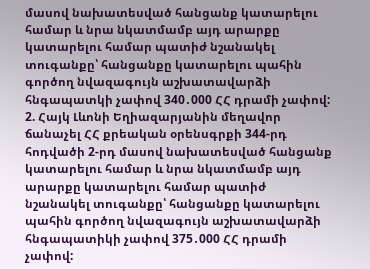մասով նախատեսված հանցանք կատարելու համար և նրա նկատմամբ այդ արարքը կատարելու համար պատիժ նշանակել տուգանքը՝ հանցանքը կատարելու պահին գործող նվազագույն աշխատավարձի հնգապատկի չափով 340․000 ՀՀ դրամի չափով:
2. Հայկ Լևոնի Եղիազարյանին մեղավոր ճանաչել ՀՀ քրեական օրենսգրքի 344-րդ հոդվածի 2-րդ մասով նախատեսված հանցանք կատարելու համար և նրա նկատմամբ այդ արարքը կատարելու համար պատիժ նշանակել տուգանքը՝ հանցանքը կատարելու պահին գործող նվազագույն աշխատավարձի հնգապատիկի չափով 375․000 ՀՀ դրամի չափով: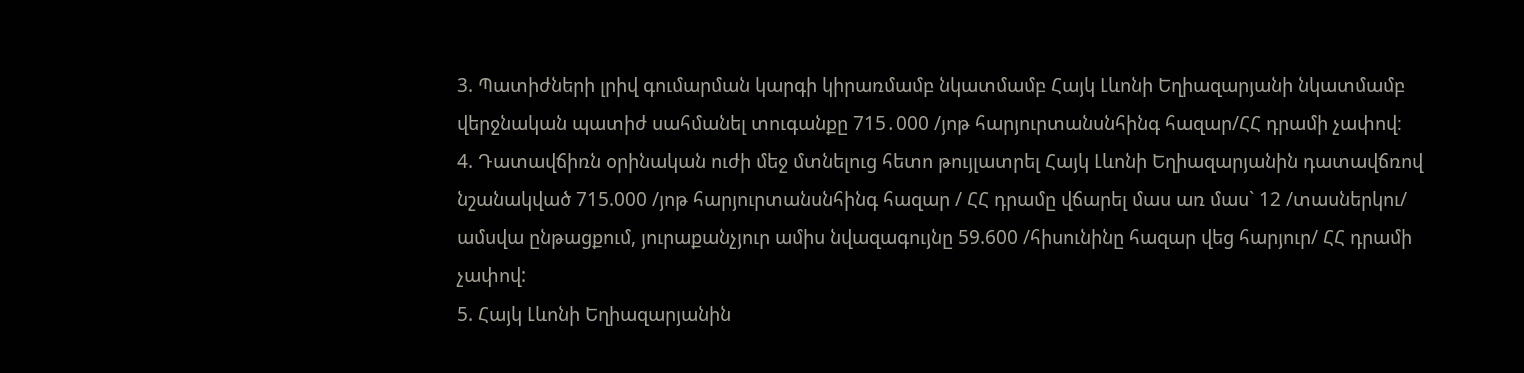3. Պատիժների լրիվ գումարման կարգի կիրառմամբ նկատմամբ Հայկ Լևոնի Եղիազարյանի նկատմամբ վերջնական պատիժ սահմանել տուգանքը 715․000 /յոթ հարյուրտանսնհինգ հազար/ՀՀ դրամի չափով։
4. Դատավճիռն օրինական ուժի մեջ մտնելուց հետո թույլատրել Հայկ Լևոնի Եղիազարյանին դատավճռով նշանակված 715.000 /յոթ հարյուրտանսնհինգ հազար / ՀՀ դրամը վճարել մաս առ մաս` 12 /տասներկու/ ամսվա ընթացքում, յուրաքանչյուր ամիս նվազագույնը 59.600 /հիսունինը հազար վեց հարյուր/ ՀՀ դրամի չափով:
5. Հայկ Լևոնի Եղիազարյանին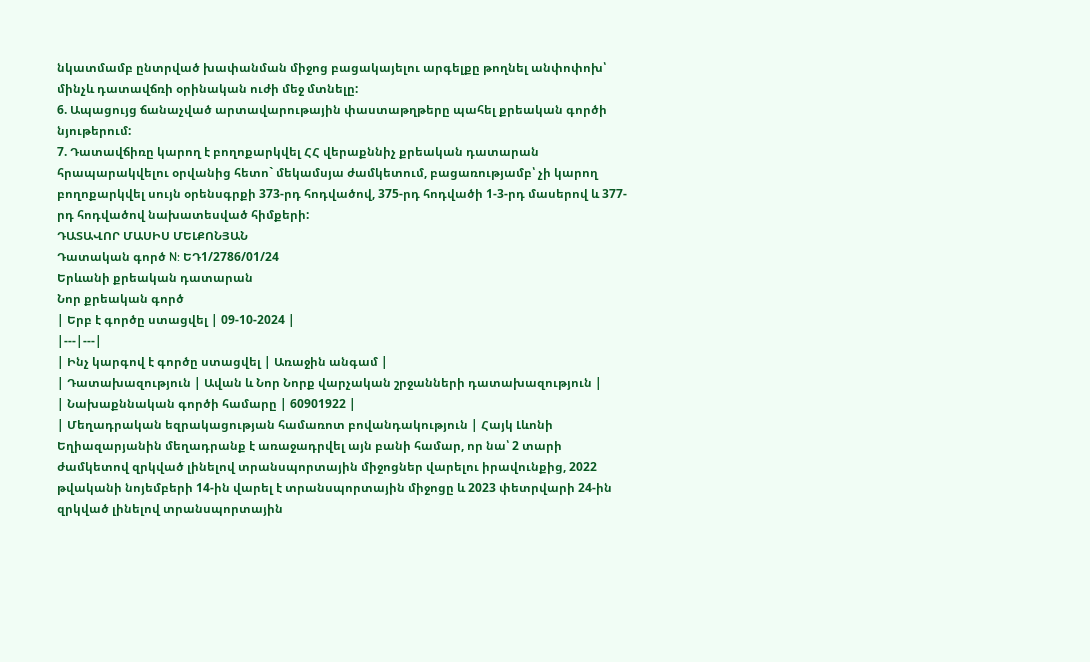նկատմամբ ընտրված խափանման միջոց բացակայելու արգելքը թողնել անփոփոխ՝ մինչև դատավճռի օրինական ուժի մեջ մտնելը:
6. Ապացույց ճանաչված արտավարութային փաստաթղթերը պահել քրեական գործի նյութերում:
7. Դատավճիռը կարող է բողոքարկվել ՀՀ վերաքննիչ քրեական դատարան հրապարակվելու օրվանից հետո` մեկամսյա ժամկետում, բացառությամբ՝ չի կարող բողոքարկվել սույն օրենսգրքի 373-րդ հոդվածով, 375-րդ հոդվածի 1-3-րդ մասերով և 377-րդ հոդվածով նախատեսված հիմքերի:
ԴԱՏԱՎՈՐ ՄԱՍԻՍ ՄԵԼՔՈՆՅԱՆ
Դատական գործ N: ԵԴ1/2786/01/24
Երևանի քրեական դատարան
Նոր քրեական գործ
| Երբ է գործը ստացվել | 09-10-2024 |
|---|---|
| Ինչ կարգով է գործը ստացվել | Առաջին անգամ |
| Դատախազություն | Ավան և Նոր Նորք վարչական շրջանների դատախազություն |
| Նախաքննական գործի համարը | 60901922 |
| Մեղադրական եզրակացության համառոտ բովանդակություն | Հայկ Լևոնի Եղիազարյանին մեղադրանք է առաջադրվել այն բանի համար, որ նա՝ 2 տարի ժամկետով զրկված լինելով տրանսպորտային միջոցներ վարելու իրավունքից, 2022 թվականի նոյեմբերի 14-ին վարել է տրանսպորտային միջոցը և 2023 փետրվարի 24-ին զրկված լինելով տրանսպորտային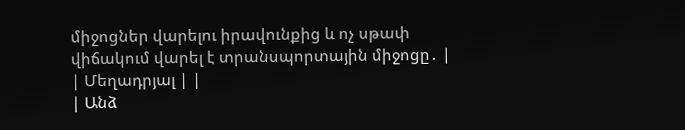միջոցներ վարելու իրավունքից և ոչ սթափ վիճակում վարել է տրանսպորտային միջոցը․ |
| Մեղադրյալ | |
| Անձ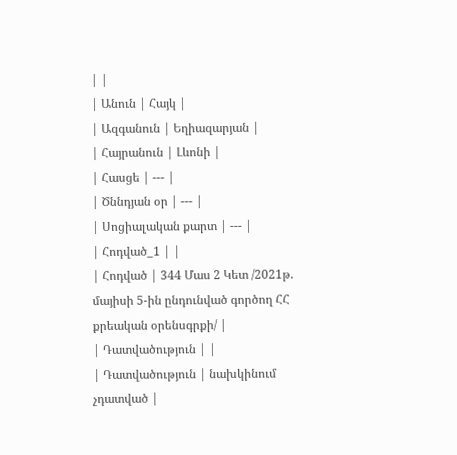| |
| Անուն | Հայկ |
| Ազգանուն | Եղիազարյան |
| Հայրանուն | Լևոնի |
| Հասցե | --- |
| Ծննդյան օր | --- |
| Սոցիալական քարտ | --- |
| Հոդված_1 | |
| Հոդված | 344 Մաս 2 Կետ /2021թ. մայիսի 5-ին ընդունված գործող ՀՀ քրեական օրենսգրքի/ |
| Դատվածություն | |
| Դատվածություն | նախկինում չդատված |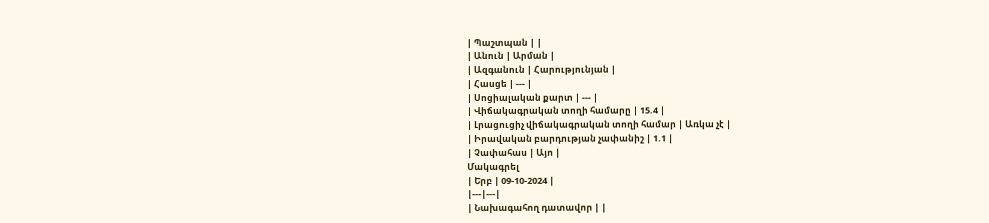| Պաշտպան | |
| Անուն | Արման |
| Ազգանուն | Հարությունյան |
| Հասցե | --- |
| Սոցիալական քարտ | --- |
| Վիճակագրական տողի համարը | 15.4 |
| Լրացուցիչ վիճակագրական տողի համար | Առկա չէ |
| Իրավական բարդության չափանիշ | 1.1 |
| Չափահաս | Այո |
Մակագրել
| Երբ | 09-10-2024 |
|---|---|
| Նախագահող դատավոր | |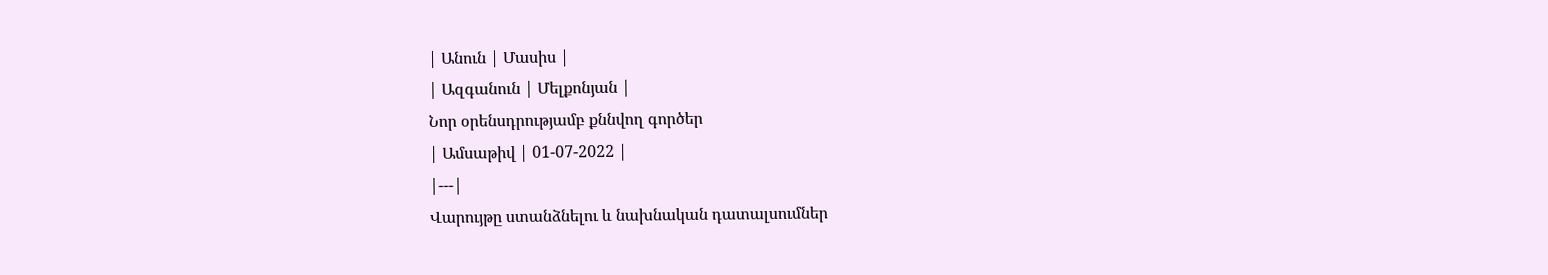| Անուն | Մասիս |
| Ազգանուն | Մելքոնյան |
Նոր օրենսդրությամբ քննվող գործեր
| Ամսաթիվ | 01-07-2022 |
|---|
Վարույթը ստանձնելու և նախնական դատալսումներ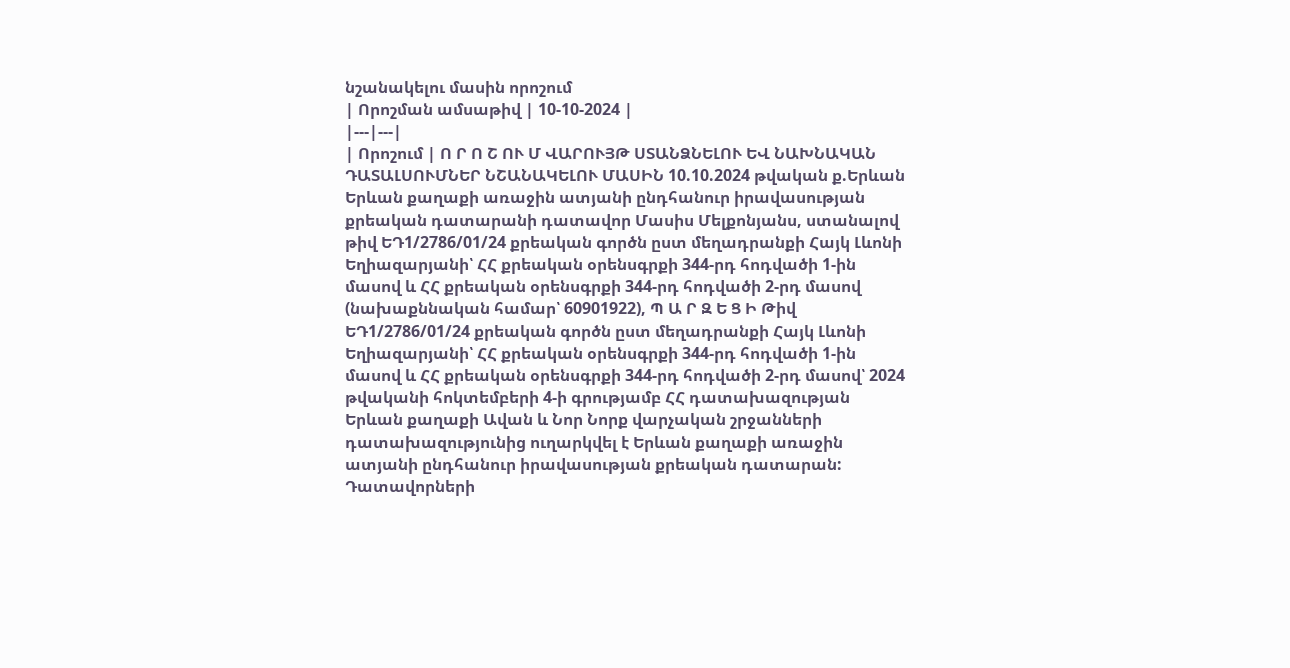նշանակելու մասին որոշում
| Որոշման ամսաթիվ | 10-10-2024 |
|---|---|
| Որոշում | Ո Ր Ո Շ ՈՒ Մ ՎԱՐՈՒՅԹ ՍՏԱՆՁՆԵԼՈՒ ԵՎ ՆԱԽՆԱԿԱՆ ԴԱՏԱԼՍՈՒՄՆԵՐ ՆՇԱՆԱԿԵԼՈՒ ՄԱՍԻՆ 10.10.2024 թվական ք.Երևան Երևան քաղաքի առաջին ատյանի ընդհանուր իրավասության քրեական դատարանի դատավոր Մասիս Մելքոնյանս, ստանալով թիվ ԵԴ1/2786/01/24 քրեական գործն ըստ մեղադրանքի Հայկ Լևոնի Եղիազարյանի՝ ՀՀ քրեական օրենսգրքի 344-րդ հոդվածի 1-ին մասով և ՀՀ քրեական օրենսգրքի 344-րդ հոդվածի 2-րդ մասով (նախաքննական համար՝ 60901922), Պ Ա Ր Զ Ե Ց Ի Թիվ ԵԴ1/2786/01/24 քրեական գործն ըստ մեղադրանքի Հայկ Լևոնի Եղիազարյանի՝ ՀՀ քրեական օրենսգրքի 344-րդ հոդվածի 1-ին մասով և ՀՀ քրեական օրենսգրքի 344-րդ հոդվածի 2-րդ մասով՝ 2024 թվականի հոկտեմբերի 4-ի գրությամբ ՀՀ դատախազության Երևան քաղաքի Ավան և Նոր Նորք վարչական շրջանների դատախազությունից ուղարկվել է Երևան քաղաքի առաջին ատյանի ընդհանուր իրավասության քրեական դատարան: Դատավորների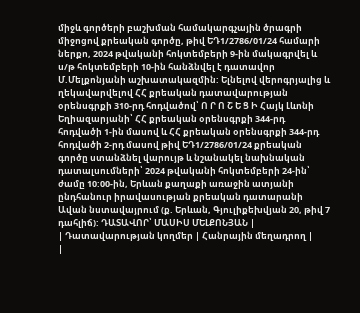միջև գործերի բաշխման համակարգչային ծրագրի միջոցով քրեական գործը, թիվ ԵԴ1/2786/01/24 համարի ներքո, 2024 թվականի հոկտեմբերի 9-ին մակագրվել և ս/թ հոկտեմբերի 10-ին հանձնվել է դատավոր Մ.Մելքոնյանի աշխատակազմին: Ելնելով վերոգրյալից և ղեկավարվելով ՀՀ քրեական դատավարության օրենսգրքի 310-րդ հոդվածով՝ Ո Ր Ո Շ Ե Ց Ի Հայկ Լևոնի Եղիազարյանի՝ ՀՀ քրեական օրենսգրքի 344-րդ հոդվածի 1-ին մասով և ՀՀ քրեական օրենսգրքի 344-րդ հոդվածի 2-րդ մասով թիվ ԵԴ1/2786/01/24 քրեական գործը ստանձնել վարույթ և նշանակել նախնական դատալսումների՝ 2024 թվականի հոկտեմբերի 24-ին՝ ժամը 10:00-ին, Երևան քաղաքի առաջին ատյանի ընդհանուր իրավասության քրեական դատարանի Ավան նստավայրում (ք. Երևան, Գյուլիքեխվյան 20, թիվ 7 դահլիճ): ԴԱՏԱՎՈՐ՝ ՄԱՍԻՍ ՄԵԼՔՈՆՅԱՆ |
| Դատավարության կողմեր | Հանրային մեղադրող |
|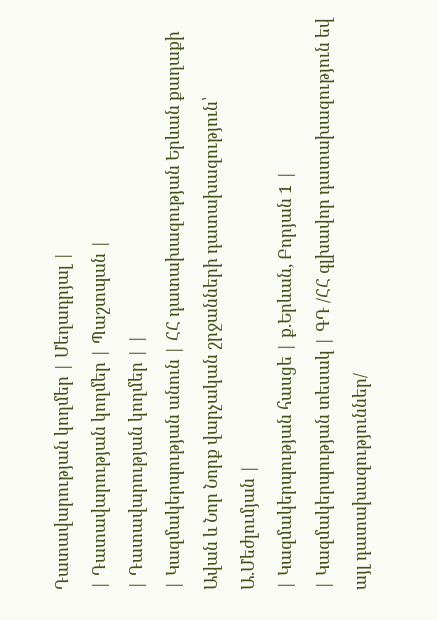Դատավարության կողմեր | Մեղադրյալ |
| Դատավարության կողմեր | Պաշտպան |
| Դատավարության կողմեր | |
| Կազմակերպության անուն | ՀՀ դատախազության Երևան քաղաքի Ավան և Նոր Նորք վարչական շրջանների դատախազություն՝ Ա.Մեժլումյան |
| Կազմակերպության հասցե | ք.Երևան, Բորյան 1 |
| Կազմակերպության տեսակ | ԳԴ /ՀՀ գլխավոր դատախազություն եվ այլ դատախազություններ/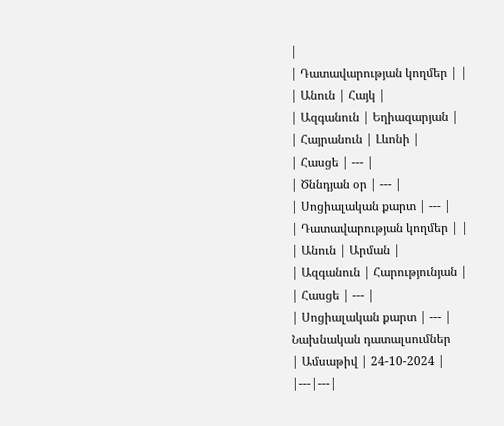|
| Դատավարության կողմեր | |
| Անուն | Հայկ |
| Ազգանուն | Եղիազարյան |
| Հայրանուն | Լևոնի |
| Հասցե | --- |
| Ծննդյան օր | --- |
| Սոցիալական քարտ | --- |
| Դատավարության կողմեր | |
| Անուն | Արման |
| Ազգանուն | Հարությունյան |
| Հասցե | --- |
| Սոցիալական քարտ | --- |
Նախնական դատալսումներ
| Ամսաթիվ | 24-10-2024 |
|---|---|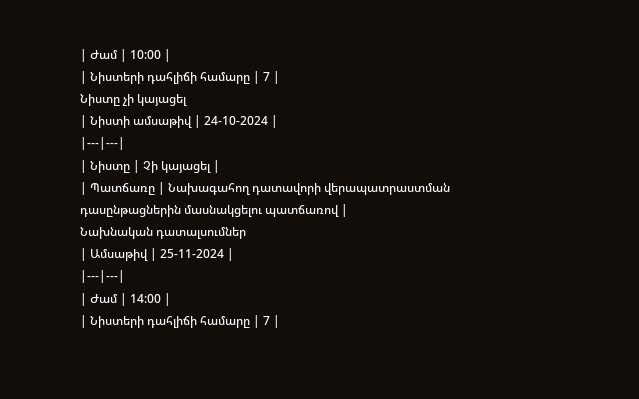| Ժամ | 10:00 |
| Նիստերի դահլիճի համարը | 7 |
Նիստը չի կայացել
| Նիստի ամսաթիվ | 24-10-2024 |
|---|---|
| Նիստը | Չի կայացել |
| Պատճառը | Նախագահող դատավորի վերապատրաստման դասընթացներին մասնակցելու պատճառով |
Նախնական դատալսումներ
| Ամսաթիվ | 25-11-2024 |
|---|---|
| Ժամ | 14:00 |
| Նիստերի դահլիճի համարը | 7 |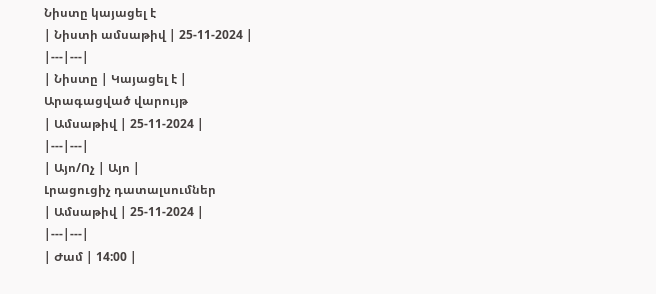Նիստը կայացել է
| Նիստի ամսաթիվ | 25-11-2024 |
|---|---|
| Նիստը | Կայացել է |
Արագացված վարույթ
| Ամսաթիվ | 25-11-2024 |
|---|---|
| Այո/Ոչ | Այո |
Լրացուցիչ դատալսումներ
| Ամսաթիվ | 25-11-2024 |
|---|---|
| Ժամ | 14:00 |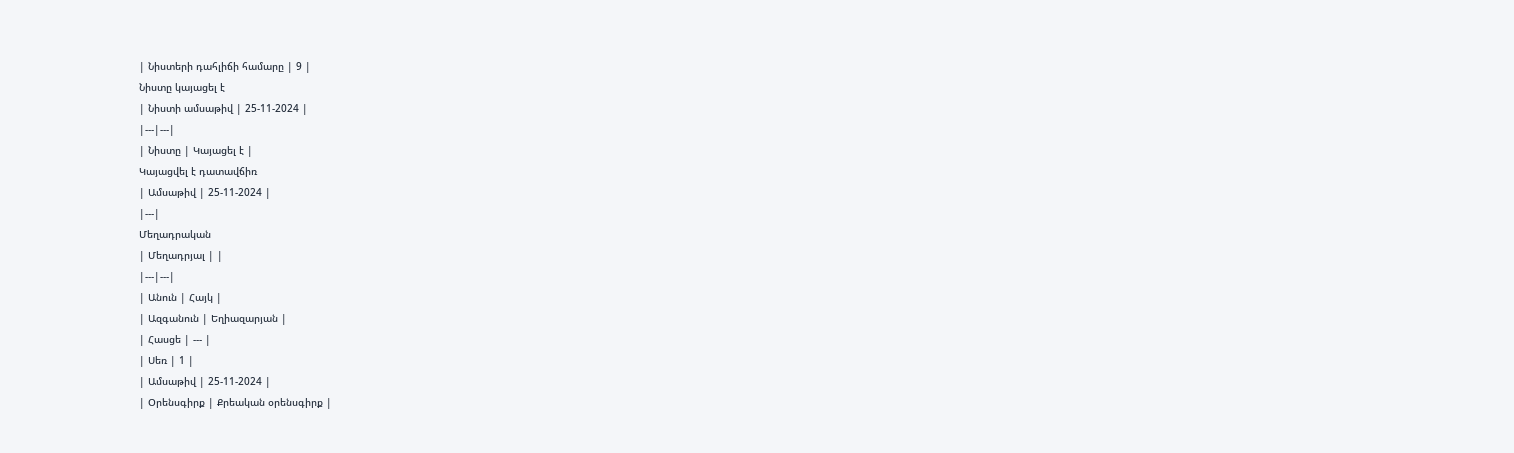| Նիստերի դահլիճի համարը | 9 |
Նիստը կայացել է
| Նիստի ամսաթիվ | 25-11-2024 |
|---|---|
| Նիստը | Կայացել է |
Կայացվել է դատավճիռ
| Ամսաթիվ | 25-11-2024 |
|---|
Մեղադրական
| Մեղադրյալ | |
|---|---|
| Անուն | Հայկ |
| Ազգանուն | Եղիազարյան |
| Հասցե | --- |
| Սեռ | 1 |
| Ամսաթիվ | 25-11-2024 |
| Օրենսգիրք | Քրեական օրենսգիրք |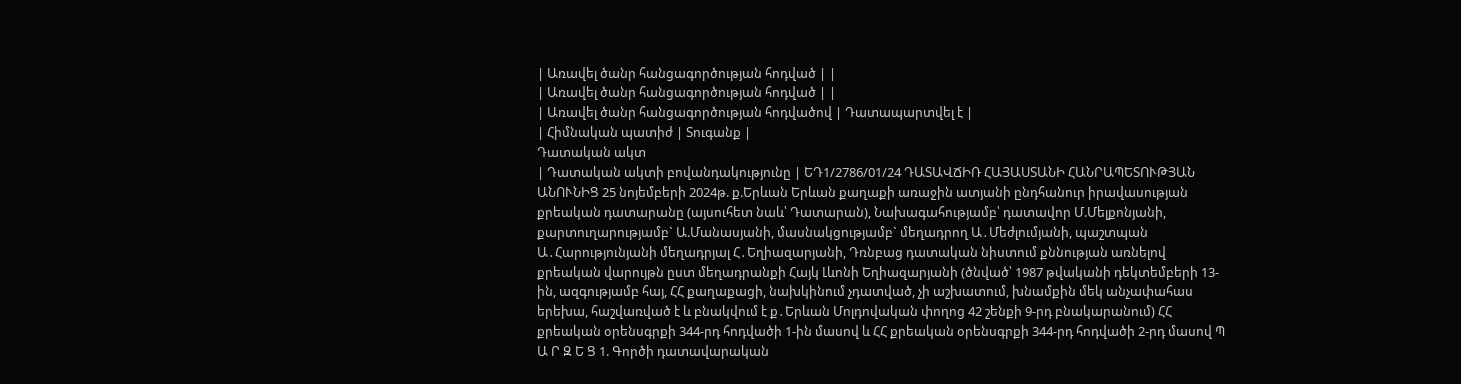| Առավել ծանր հանցագործության հոդված | |
| Առավել ծանր հանցագործության հոդված | |
| Առավել ծանր հանցագործության հոդվածով | Դատապարտվել է |
| Հիմնական պատիժ | Տուգանք |
Դատական ակտ
| Դատական ակտի բովանդակությունը | ԵԴ1/2786/01/24 ԴԱՏԱՎՃԻՌ ՀԱՅԱՍՏԱՆԻ ՀԱՆՐԱՊԵՏՈՒԹՅԱՆ ԱՆՈՒՆԻՑ 25 նոյեմբերի 2024թ. ք.Երևան Երևան քաղաքի առաջին ատյանի ընդհանուր իրավասության քրեական դատարանը (այսուհետ նաև՝ Դատարան), Նախագահությամբ՝ դատավոր Մ.Մելքոնյանի, քարտուղարությամբ` Ա.Մանասյանի, մասնակցությամբ` մեղադրող Ա․Մեժլումյանի, պաշտպան Ա․Հարությունյանի մեղադրյալ Հ․Եղիազարյանի, Դռնբաց դատական նիստում քննության առնելով քրեական վարույթն ըստ մեղադրանքի Հայկ Լևոնի Եղիազարյանի (ծնված՝ 1987 թվականի դեկտեմբերի 13-ին, ազգությամբ հայ, ՀՀ քաղաքացի, նախկինում չդատված, չի աշխատում, խնամքին մեկ անչափահաս երեխա, հաշվառված է և բնակվում է ք․Երևան Մոլդովական փողոց 42 շենքի 9-րդ բնակարանում) ՀՀ քրեական օրենսգրքի 344-րդ հոդվածի 1-ին մասով և ՀՀ քրեական օրենսգրքի 344-րդ հոդվածի 2-րդ մասով Պ Ա Ր Զ Ե Ց 1. Գործի դատավարական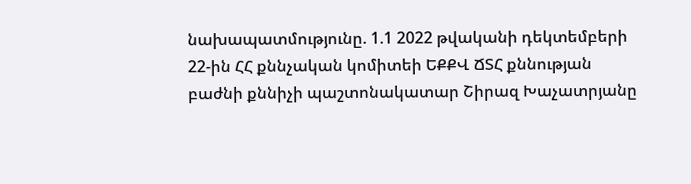նախապատմությունը. 1.1 2022 թվականի դեկտեմբերի 22-ին ՀՀ քննչական կոմիտեի ԵՔՔՎ ՃՏՀ քննության բաժնի քննիչի պաշտոնակատար Շիրազ Խաչատրյանը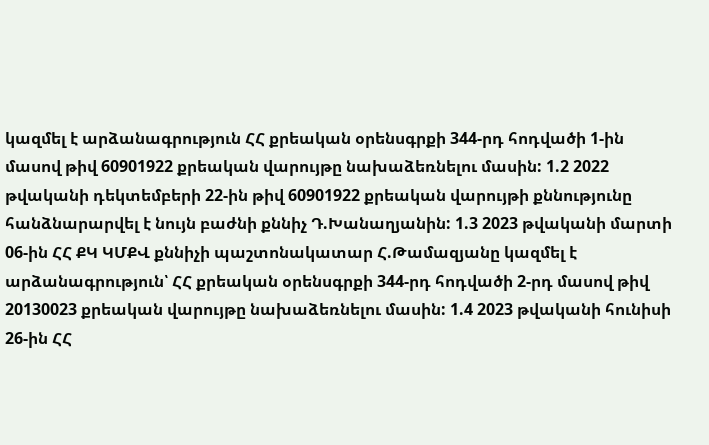կազմել է արձանագրություն ՀՀ քրեական օրենսգրքի 344-րդ հոդվածի 1-ին մասով թիվ 60901922 քրեական վարույթը նախաձեռնելու մասին: 1.2 2022 թվականի դեկտեմբերի 22-ին թիվ 60901922 քրեական վարույթի քննությունը հանձնարարվել է նույն բաժնի քննիչ Դ.Խանաղյանին: 1.3 2023 թվականի մարտի 06-ին ՀՀ ՔԿ ԿՄՔՎ քննիչի պաշտոնակատար Հ.Թամազյանը կազմել է արձանագրություն՝ ՀՀ քրեական օրենսգրքի 344-րդ հոդվածի 2-րդ մասով թիվ 20130023 քրեական վարույթը նախաձեռնելու մասին: 1.4 2023 թվականի հունիսի 26-ին ՀՀ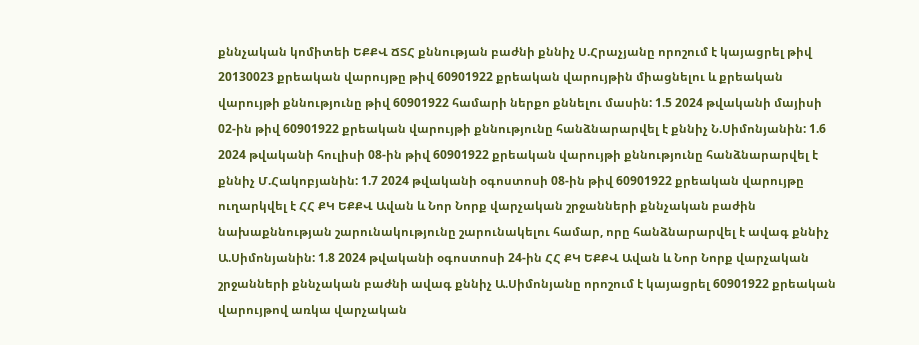քննչական կոմիտեի ԵՔՔՎ ՃՏՀ քննության բաժնի քննիչ Ս.Հրաչյանը որոշում է կայացրել թիվ 20130023 քրեական վարույթը թիվ 60901922 քրեական վարույթին միացնելու և քրեական վարույթի քննությունը թիվ 60901922 համարի ներքո քննելու մասին: 1.5 2024 թվականի մայիսի 02-ին թիվ 60901922 քրեական վարույթի քննությունը հանձնարարվել է քննիչ Ն.Սիմոնյանին: 1.6 2024 թվականի հուլիսի 08-ին թիվ 60901922 քրեական վարույթի քննությունը հանձնարարվել է քննիչ Մ.Հակոբյանին: 1.7 2024 թվականի օգոստոսի 08-ին թիվ 60901922 քրեական վարույթը ուղարկվել է ՀՀ ՔԿ ԵՔՔՎ Ավան և Նոր Նորք վարչական շրջանների քննչական բաժին նախաքննության շարունակությունը շարունակելու համար, որը հանձնարարվել է ավագ քննիչ Ա.Սիմոնյանին: 1.8 2024 թվականի օգոստոսի 24-ին ՀՀ ՔԿ ԵՔՔՎ Ավան և Նոր Նորք վարչական շրջանների քննչական բաժնի ավագ քննիչ Ա.Սիմոնյանը որոշում է կայացրել 60901922 քրեական վարույթով առկա վարչական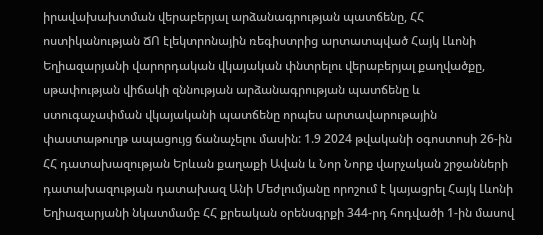իրավախախտման վերաբերյալ արձանագրության պատճենը, ՀՀ ոստիկանության ՃՈ էլեկտրոնային ռեգիստրից արտատպված Հայկ Լևոնի Եղիազարյանի վարորդական վկայական փնտրելու վերաբերյալ քաղվածքը, սթափության վիճակի զննության արձանագրության պատճենը և ստուգաչափման վկայականի պատճենը որպես արտավարութային փաստաթուղթ ապացույց ճանաչելու մասին: 1.9 2024 թվականի օգոստոսի 26-ին ՀՀ դատախազության Երևան քաղաքի Ավան և Նոր Նորք վարչական շրջանների դատախազության դատախազ Անի Մեժլումյանը որոշում է կայացրել Հայկ Լևոնի Եղիազարյանի նկատմամբ ՀՀ քրեական օրենսգրքի 344-րդ հոդվածի 1-ին մասով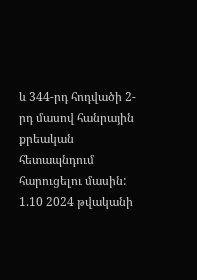և 344-րդ հոդվածի 2-րդ մասով հանրային քրեական հետապնդում հարուցելու մասին: 1.10 2024 թվականի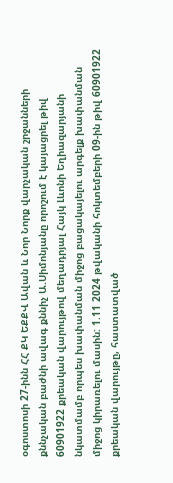օգոստոսի 27-ինն ՀՀ ՔԿ ԵՔՔՎ Ավան և Նոր Նորք վարչական շրջանների քննչական բաժնի ավագ քննիչ Ա.Սիմոնյանը որոշում է կայացրել թիվ 60901922 քրեական վարույթով մեղադրյալ Հայկ Լևոնի Եղիազարյանի նկատմամբ որպես խափանման միջոց բացակայելու արգելք խափանման միջոց կիրառելու մասին: 1.11 2024 թվականի հոկտեմբերի 09-ին թիվ 60901922 քրեական վարույթը, հաստատված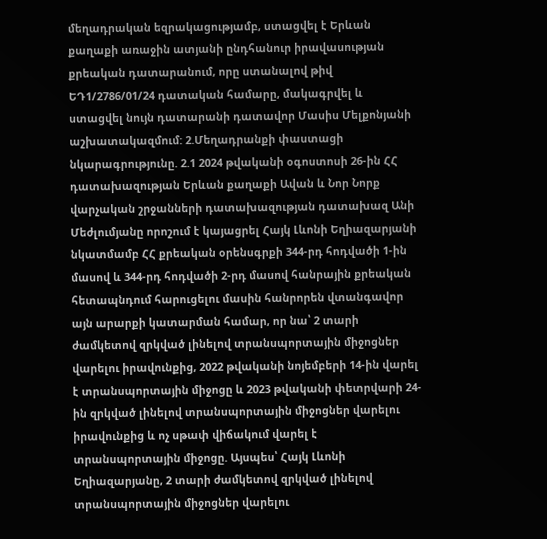մեղադրական եզրակացությամբ, ստացվել է Երևան քաղաքի առաջին ատյանի ընդհանուր իրավասության քրեական դատարանում, որը ստանալով թիվ ԵԴ1/2786/01/24 դատական համարը, մակագրվել և ստացվել նույն դատարանի դատավոր Մասիս Մելքոնյանի աշխատակազմում: 2.Մեղադրանքի փաստացի նկարագրությունը. 2.1 2024 թվականի օգոստոսի 26-ին ՀՀ դատախազության Երևան քաղաքի Ավան և Նոր Նորք վարչական շրջանների դատախազության դատախազ Անի Մեժլումյանը որոշում է կայացրել Հայկ Լևոնի Եղիազարյանի նկատմամբ ՀՀ քրեական օրենսգրքի 344-րդ հոդվածի 1-ին մասով և 344-րդ հոդվածի 2-րդ մասով հանրային քրեական հետապնդում հարուցելու մասին հանրորեն վտանգավոր այն արարքի կատարման համար, որ նա՝ 2 տարի ժամկետով զրկված լինելով տրանսպորտային միջոցներ վարելու իրավունքից, 2022 թվականի նոյեմբերի 14-ին վարել է տրանսպորտային միջոցը և 2023 թվականի փետրվարի 24-ին զրկված լինելով տրանսպորտային միջոցներ վարելու իրավունքից և ոչ սթափ վիճակում վարել է տրանսպորտային միջոցը. Այսպես՝ Հայկ Լևոնի Եղիազարյանը, 2 տարի ժամկետով զրկված լինելով տրանսպորտային միջոցներ վարելու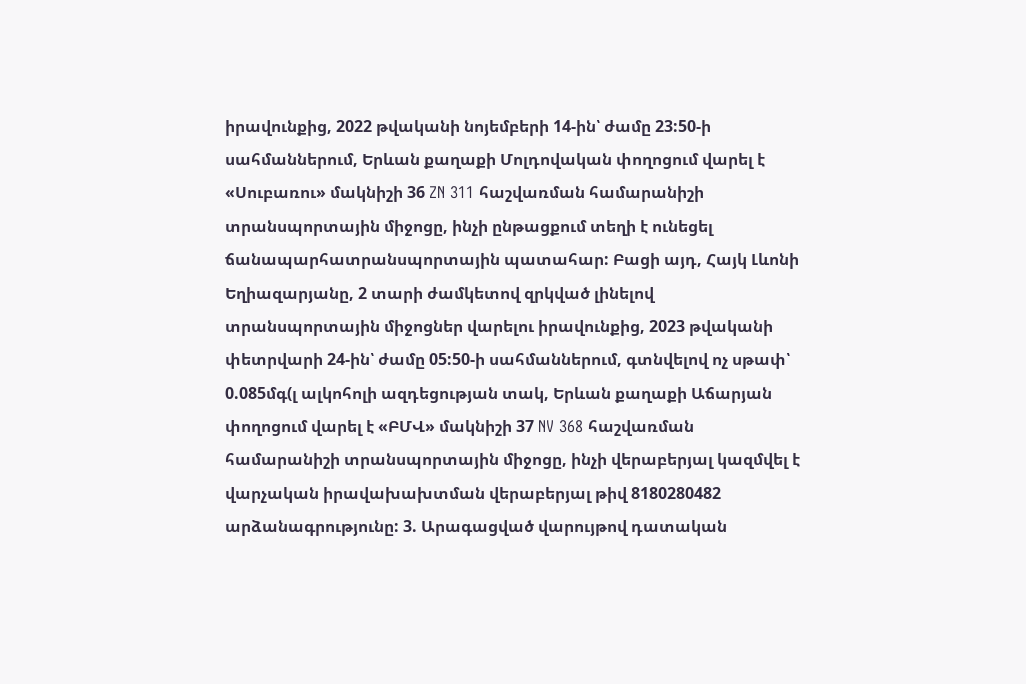իրավունքից, 2022 թվականի նոյեմբերի 14-ին՝ ժամը 23:50-ի սահմաններում, Երևան քաղաքի Մոլդովական փողոցում վարել է «Սուբառու» մակնիշի 36 ZN 311 հաշվառման համարանիշի տրանսպորտային միջոցը, ինչի ընթացքում տեղի է ունեցել ճանապարհատրանսպորտային պատահար: Բացի այդ, Հայկ Լևոնի Եղիազարյանը, 2 տարի ժամկետով զրկված լինելով տրանսպորտային միջոցներ վարելու իրավունքից, 2023 թվականի փետրվարի 24-ին՝ ժամը 05:50-ի սահմաններում, գտնվելով ոչ սթափ՝ 0.085մգ(լ ալկոհոլի ազդեցության տակ, Երևան քաղաքի Աճարյան փողոցում վարել է «ԲՄՎ» մակնիշի 37 NV 368 հաշվառման համարանիշի տրանսպորտային միջոցը, ինչի վերաբերյալ կազմվել է վարչական իրավախախտման վերաբերյալ թիվ 8180280482 արձանագրությունը: 3. Արագացված վարույթով դատական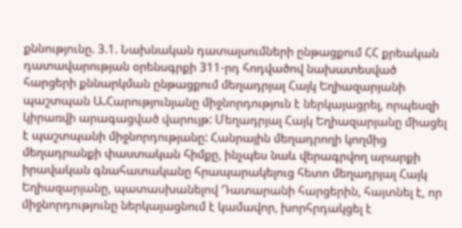քննությունը. 3.1. Նախնական դատալսումների ընթացքում ՀՀ քրեական դատավարության օրենսգրքի 311-րդ հոդվածով նախատեսված հարցերի քննարկման ընթացքում մեղադրյալ Հայկ Եղիազարյանի պաշտպան Ա.Հարությունյանը միջնորդություն է ներկայացրել, որպեսզի կիրառվի արագացված վարույթ: Մեղադրյալ Հայկ Եղիազարյանը միացել է պաշտպանի միջնորդությանը: Հանրային մեղադրողի կողմից մեղադրանքի փաստական հիմքը, ինչպես նաև վերագրվող արարքի իրավական գնահատականը հրապարակելուց հետո մեղադրյալ Հայկ Եղիազարյանը, պատասխանելով Դատարանի հարցերին, հայտնել է, որ միջնորդությունը ներկայացնում է կամավոր, խորհրդակցել է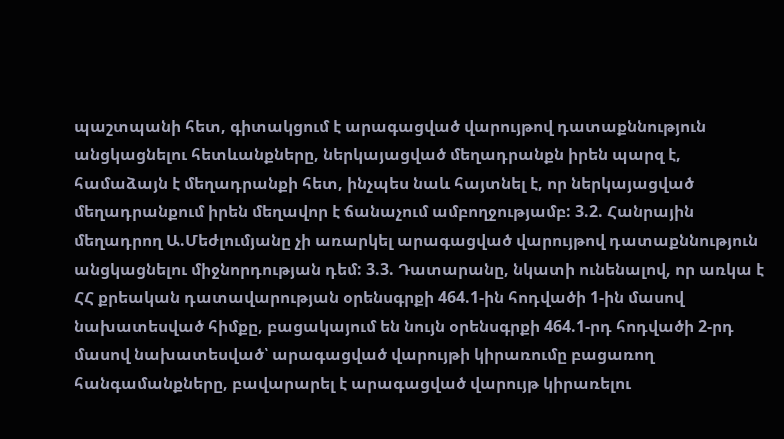պաշտպանի հետ, գիտակցում է արագացված վարույթով դատաքննություն անցկացնելու հետևանքները, ներկայացված մեղադրանքն իրեն պարզ է, համաձայն է մեղադրանքի հետ, ինչպես նաև հայտնել է, որ ներկայացված մեղադրանքում իրեն մեղավոր է ճանաչում ամբողջությամբ: 3.2. Հանրային մեղադրող Ա.Մեժլումյանը չի առարկել արագացված վարույթով դատաքննություն անցկացնելու միջնորդության դեմ: 3.3. Դատարանը, նկատի ունենալով, որ առկա է ՀՀ քրեական դատավարության օրենսգրքի 464.1-ին հոդվածի 1-ին մասով նախատեսված հիմքը, բացակայում են նույն օրենսգրքի 464.1-րդ հոդվածի 2-րդ մասով նախատեսված՝ արագացված վարույթի կիրառումը բացառող հանգամանքները, բավարարել է արագացված վարույթ կիրառելու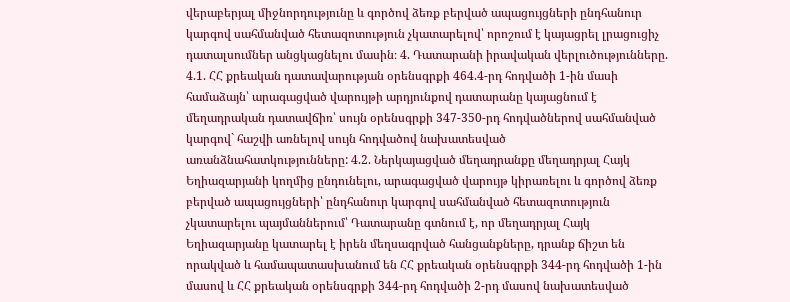վերաբերյալ միջնորդությունը և գործով ձեռք բերված ապացույցների ընդհանուր կարգով սահմանված հետազոտություն չկատարելով՝ որոշում է կայացրել լրացուցիչ դատալսումներ անցկացնելու մասին։ 4. Դատարանի իրավական վերլուծությունները. 4.1. ՀՀ քրեական դատավարության օրենսգրքի 464.4-րդ հոդվածի 1-ին մասի համաձայն՝ արագացված վարույթի արդյունքով դատարանը կայացնում է մեղադրական դատավճիռ՝ սույն օրենսգրքի 347-350-րդ հոդվածներով սահմանված կարգով` հաշվի առնելով սույն հոդվածով նախատեսված առանձնահատկությունները: 4.2. Ներկայացված մեղադրանքը մեղադրյալ Հայկ Եղիազարյանի կողմից ընդունելու, արագացված վարույթ կիրառելու և գործով ձեռք բերված ապացույցների՝ ընդհանուր կարգով սահմանված հետազոտություն չկատարելու պայմաններում՝ Դատարանը գտնում է, որ մեղադրյալ Հայկ Եղիազարյանը կատարել է իրեն մեղսագրված հանցանքները, դրանք ճիշտ են որակված և համապատասխանում են ՀՀ քրեական օրենսգրքի 344-րդ հոդվածի 1-ին մասով և ՀՀ քրեական օրենսգրքի 344-րդ հոդվածի 2-րդ մասով նախատեսված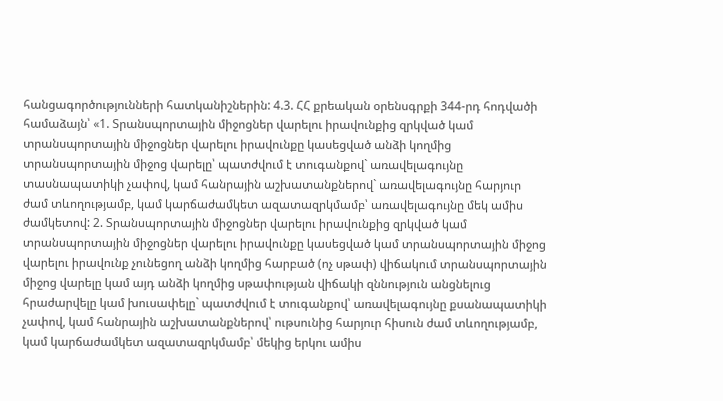հանցագործությունների հատկանիշներին: 4.3. ՀՀ քրեական օրենսգրքի 344-րդ հոդվածի համաձայն՝ «1. Տրանսպորտային միջոցներ վարելու իրավունքից զրկված կամ տրանսպորտային միջոցներ վարելու իրավունքը կասեցված անձի կողմից տրանսպորտային միջոց վարելը՝ պատժվում է տուգանքով` առավելագույնը տասնապատիկի չափով, կամ հանրային աշխատանքներով` առավելագույնը հարյուր ժամ տևողությամբ, կամ կարճաժամկետ ազատազրկմամբ՝ առավելագույնը մեկ ամիս ժամկետով: 2. Տրանսպորտային միջոցներ վարելու իրավունքից զրկված կամ տրանսպորտային միջոցներ վարելու իրավունքը կասեցված կամ տրանսպորտային միջոց վարելու իրավունք չունեցող անձի կողմից հարբած (ոչ սթափ) վիճակում տրանսպորտային միջոց վարելը կամ այդ անձի կողմից սթափության վիճակի զննություն անցնելուց հրաժարվելը կամ խուսափելը` պատժվում է տուգանքով՝ առավելագույնը քսանապատիկի չափով, կամ հանրային աշխատանքներով՝ ութսունից հարյուր հիսուն ժամ տևողությամբ, կամ կարճաժամկետ ազատազրկմամբ՝ մեկից երկու ամիս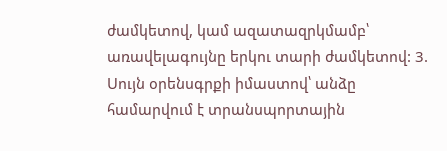ժամկետով, կամ ազատազրկմամբ՝ առավելագույնը երկու տարի ժամկետով: 3. Սույն օրենսգրքի իմաստով՝ անձը համարվում է տրանսպորտային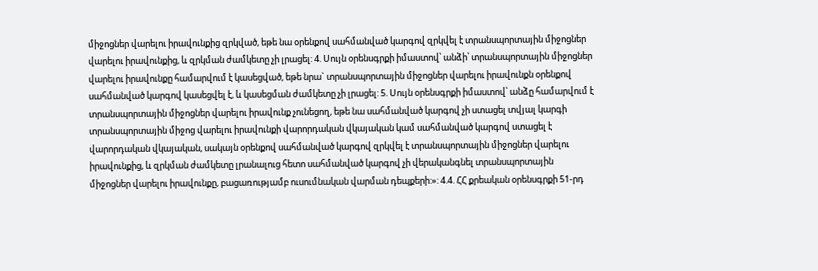միջոցներ վարելու իրավունքից զրկված, եթե նա օրենքով սահմանված կարգով զրկվել է տրանսպորտային միջոցներ վարելու իրավունքից, և զրկման ժամկետը չի լրացել: 4. Սույն օրենսգրքի իմաստով՝ անձի՝ տրանսպորտային միջոցներ վարելու իրավունքը համարվում է կասեցված, եթե նրա` տրանսպորտային միջոցներ վարելու իրավունքն օրենքով սահմանված կարգով կասեցվել է, և կասեցման ժամկետը չի լրացել: 5. Սույն օրենսգրքի իմաստով՝ անձը համարվում է տրանսպորտային միջոցներ վարելու իրավունք չունեցող, եթե նա սահմանված կարգով չի ստացել տվյալ կարգի տրանսպորտային միջոց վարելու իրավունքի վարորդական վկայական կամ սահմանված կարգով ստացել է վարորդական վկայական, սակայն օրենքով սահմանված կարգով զրկվել է տրանսպորտային միջոցներ վարելու իրավունքից, և զրկման ժամկետը լրանալուց հետո սահմանված կարգով չի վերականգնել տրանսպորտային միջոցներ վարելու իրավունքը, բացառությամբ ուսումնական վարման դեպքերի:»: 4.4. ՀՀ քրեական օրենսգրքի 51-րդ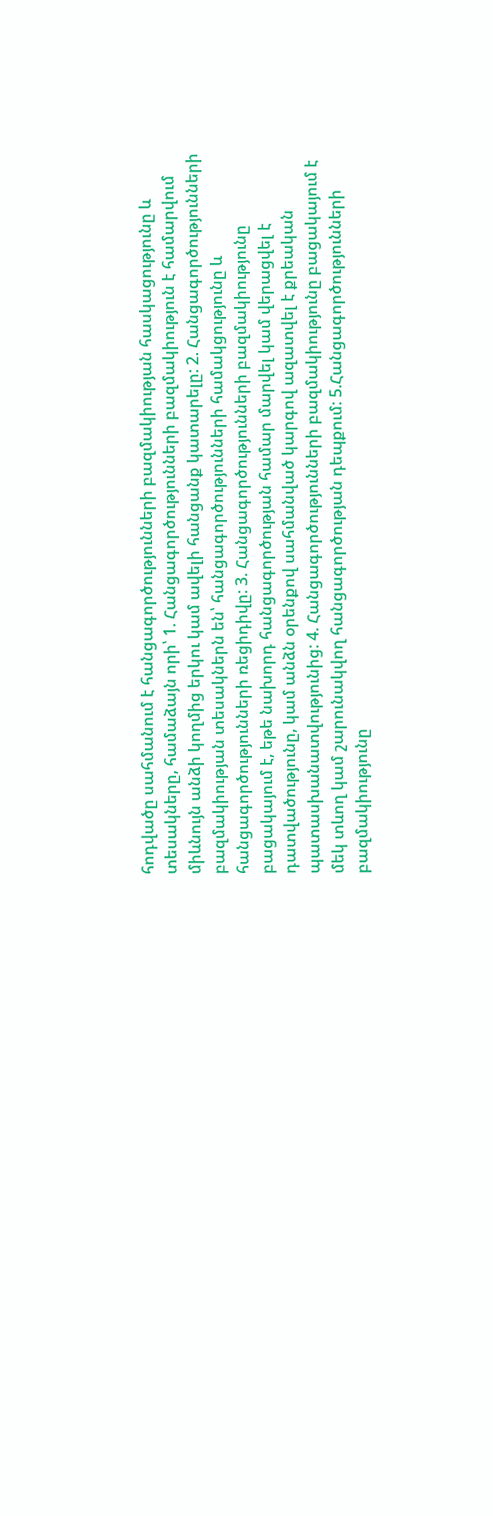հոդվածը սահմանում է հանցագործությունների բազմակիության հասկացությունը և տեսակները, համաձայն որի՝ 1. Հանցագործությունների բազմակիություն է համարվում միևնույն անձի կողմից երկու կամ ավելի հանցանք կատարելը: 2. Հանցագործությունների բազմակիության տեսակներն են՝ հանցագործությունների համակցությունը և հանցագործությունների ռեցիդիվը: 3. Հանցագործությունների բազմակիությունը բացակայում է, եթե նախորդ հանցագործության համար մարվել կամ վերացվել է դատվածությունը, կամ անձն օրենքով սահմանված կարգով ազատվել է քրեական պատասխանատվությունից: 4. Հանցագործությունների բազմակիությունը բացակայում է մեկ տևող կամ շարունակվող հանցագործության դեպքում: 5.Հանցագործությունների բազմակիությունը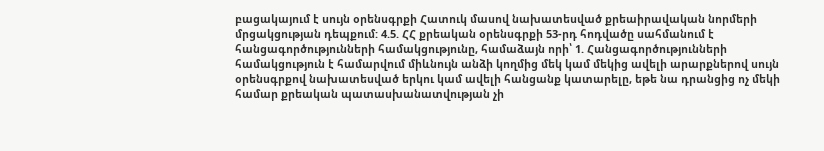բացակայում է սույն օրենսգրքի Հատուկ մասով նախատեսված քրեաիրավական նորմերի մրցակցության դեպքում: 4.5. ՀՀ քրեական օրենսգրքի 53-րդ հոդվածը սահմանում է հանցագործությունների համակցությունը, համաձայն որի՝ 1. Հանցագործությունների համակցություն է համարվում միևնույն անձի կողմից մեկ կամ մեկից ավելի արարքներով սույն օրենսգրքով նախատեսված երկու կամ ավելի հանցանք կատարելը, եթե նա դրանցից ոչ մեկի համար քրեական պատասխանատվության չի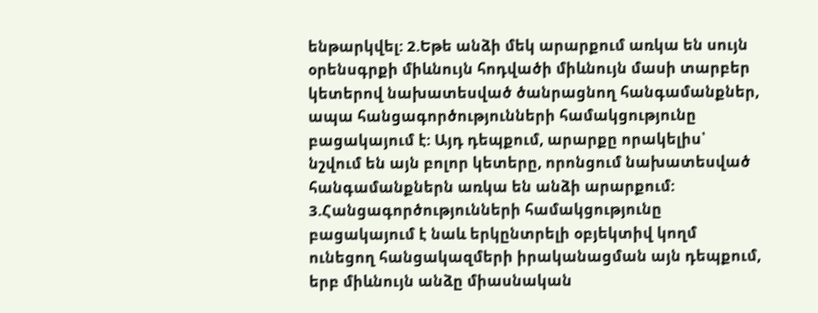ենթարկվել: 2.Եթե անձի մեկ արարքում առկա են սույն օրենսգրքի միևնույն հոդվածի միևնույն մասի տարբեր կետերով նախատեսված ծանրացնող հանգամանքներ, ապա հանցագործությունների համակցությունը բացակայում է: Այդ դեպքում, արարքը որակելիս՝ նշվում են այն բոլոր կետերը, որոնցում նախատեսված հանգամանքներն առկա են անձի արարքում: 3.Հանցագործությունների համակցությունը բացակայում է նաև երկընտրելի օբյեկտիվ կողմ ունեցող հանցակազմերի իրականացման այն դեպքում, երբ միևնույն անձը միասնական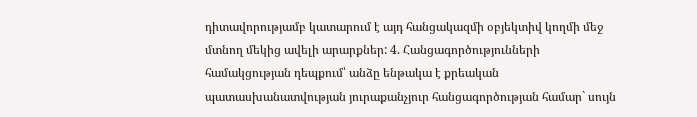դիտավորությամբ կատարում է այդ հանցակազմի օբյեկտիվ կողմի մեջ մտնող մեկից ավելի արարքներ: 4. Հանցագործությունների համակցության դեպքում՝ անձը ենթակա է քրեական պատասխանատվության յուրաքանչյուր հանցագործության համար` սույն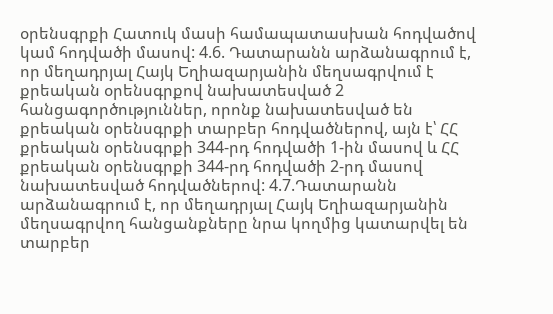օրենսգրքի Հատուկ մասի համապատասխան հոդվածով կամ հոդվածի մասով: 4.6. Դատարանն արձանագրում է, որ մեղադրյալ Հայկ Եղիազարյանին մեղսագրվում է քրեական օրենսգրքով նախատեսված 2 հանցագործություններ, որոնք նախատեսված են քրեական օրենսգրքի տարբեր հոդվածներով, այն է՝ ՀՀ քրեական օրենսգրքի 344-րդ հոդվածի 1-ին մասով և ՀՀ քրեական օրենսգրքի 344-րդ հոդվածի 2-րդ մասով նախատեսված հոդվածներով: 4.7.Դատարանն արձանագրում է, որ մեղադրյալ Հայկ Եղիազարյանին մեղսագրվող հանցանքները նրա կողմից կատարվել են տարբեր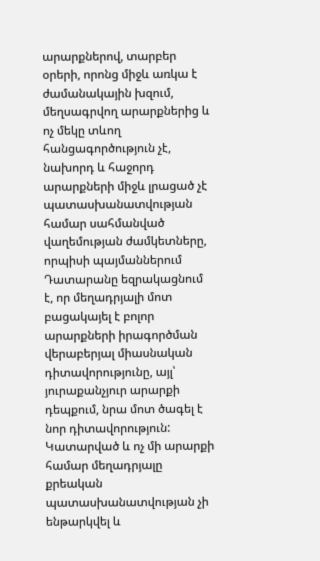արարքներով, տարբեր օրերի, որոնց միջև առկա է ժամանակային խզում, մեղսագրվող արարքներից և ոչ մեկը տևող հանցագործություն չէ, նախորդ և հաջորդ արարքների միջև լրացած չէ պատասխանատվության համար սահմանված վաղեմության ժամկետները, որպիսի պայմաններում Դատարանը եզրակացնում է, որ մեղադրյալի մոտ բացակայել է բոլոր արարքների իրագործման վերաբերյալ միասնական դիտավորությունը, այլ՝ յուրաքանչյուր արարքի դեպքում, նրա մոտ ծագել է նոր դիտավորություն: Կատարված և ոչ մի արարքի համար մեղադրյալը քրեական պատասխանատվության չի ենթարկվել և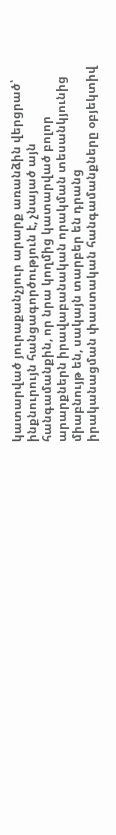կատարված յուրաքանչյուր արարք առանձին վերցրած՝ ինքնուրույն հանցագործություն է, չնայած այն հանգամանքին, որ նրա կողմից կատարված բոլոր արարքներն իրավաբանական որակման տեսանկյունից միաբնույթ են, սակայն տարբեր են դրանց իրականացման փաստական հանգամանքները օբյեկտիվ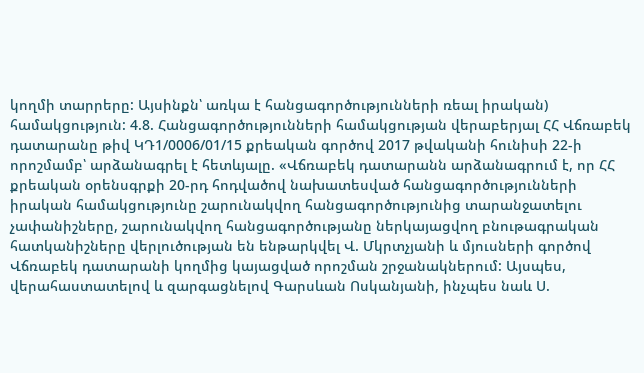կողմի տարրերը: Այսինքն՝ առկա է հանցագործությունների ռեալ իրական) համակցություն: 4.8. Հանցագործությունների համակցության վերաբերյալ ՀՀ Վճռաբեկ դատարանը թիվ ԿԴ1/0006/01/15 քրեական գործով 2017 թվականի հունիսի 22-ի որոշմամբ՝ արձանագրել է հետևյալը. «Վճռաբեկ դատարանն արձանագրում է, որ ՀՀ քրեական օրենսգրքի 20-րդ հոդվածով նախատեսված հանցագործությունների իրական համակցությունը շարունակվող հանցագործությունից տարանջատելու չափանիշները, շարունակվող հանցագործությանը ներկայացվող բնութագրական հատկանիշները վերլուծության են ենթարկվել Վ. Մկրտչյանի և մյուսների գործով Վճռաբեկ դատարանի կողմից կայացված որոշման շրջանակներում: Այսպես, վերահաստատելով և զարգացնելով Գարսևան Ոսկանյանի, ինչպես նաև Ս.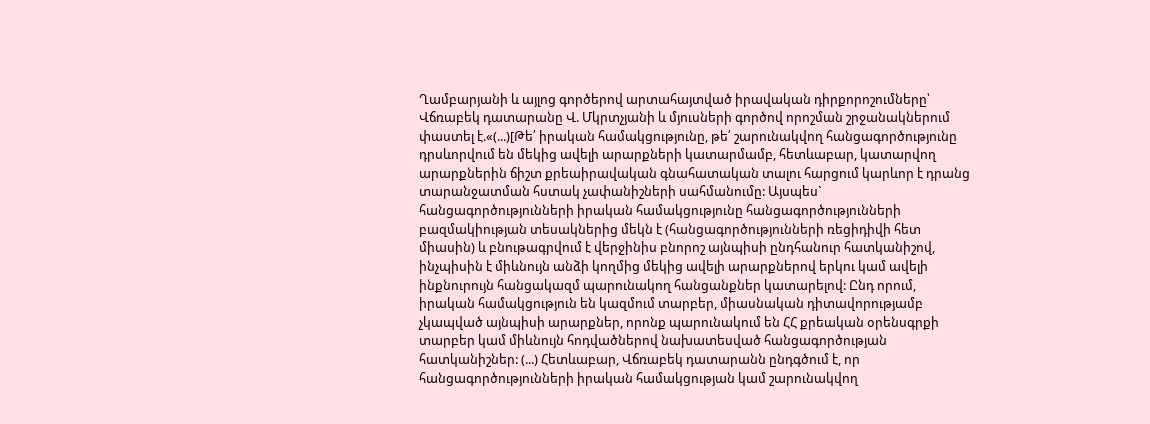Ղամբարյանի և այլոց գործերով արտահայտված իրավական դիրքորոշումները՝ Վճռաբեկ դատարանը Վ. Մկրտչյանի և մյուսների գործով որոշման շրջանակներում փաստել է.«(...)[Թե՛ իրական համակցությունը, թե՛ շարունակվող հանցագործությունը դրսևորվում են մեկից ավելի արարքների կատարմամբ, հետևաբար, կատարվող արարքներին ճիշտ քրեաիրավական գնահատական տալու հարցում կարևոր է դրանց տարանջատման հստակ չափանիշների սահմանումը: Այսպես` հանցագործությունների իրական համակցությունը հանցագործությունների բազմակիության տեսակներից մեկն է (հանցագործությունների ռեցիդիվի հետ միասին) և բնութագրվում է վերջինիս բնորոշ այնպիսի ընդհանուր հատկանիշով, ինչպիսին է միևնույն անձի կողմից մեկից ավելի արարքներով երկու կամ ավելի ինքնուրույն հանցակազմ պարունակող հանցանքներ կատարելով: Ընդ որում, իրական համակցություն են կազմում տարբեր, միասնական դիտավորությամբ չկապված այնպիսի արարքներ, որոնք պարունակում են ՀՀ քրեական օրենսգրքի տարբեր կամ միևնույն հոդվածներով նախատեսված հանցագործության հատկանիշներ: (...) Հետևաբար, Վճռաբեկ դատարանն ընդգծում է, որ հանցագործությունների իրական համակցության կամ շարունակվող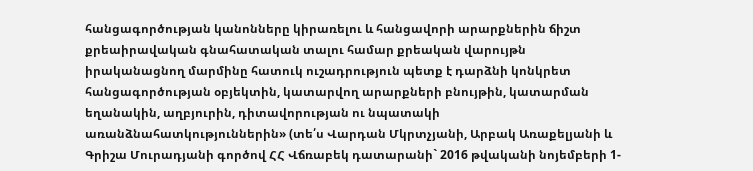հանցագործության կանոնները կիրառելու և հանցավորի արարքներին ճիշտ քրեաիրավական գնահատական տալու համար քրեական վարույթն իրականացնող մարմինը հատուկ ուշադրություն պետք է դարձնի կոնկրետ հանցագործության օբյեկտին, կատարվող արարքների բնույթին, կատարման եղանակին, աղբյուրին, դիտավորության ու նպատակի առանձնահատկություններին» (տե՛ս Վարդան Մկրտչյանի, Արբակ Առաքելյանի և Գրիշա Մուրադյանի գործով ՀՀ Վճռաբեկ դատարանի` 2016 թվականի նոյեմբերի 1-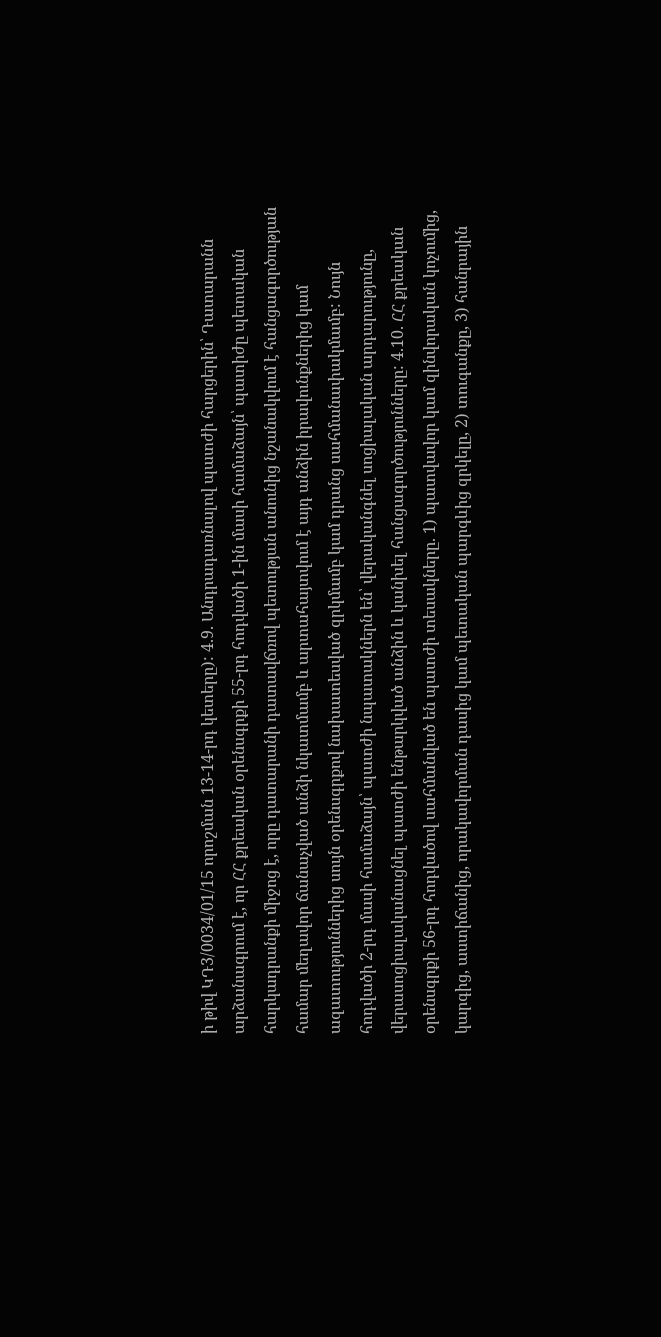ի թիվ ԿԴ3/0034/01/15 որոշման 13-14-րդ կետերը): 4.9. Անդրադառնալով պատժի հարցերին՝ Դատարանն արձանագրում է, որ ՀՀ քրեական օրենսգրքի 55-րդ հոդվածի 1-ին մասի համաձայն՝ պատիժը պետական հարկադրանքի միջոց է, որը դատարանի դատավճռով պետության անունից նշանակվում է հանցագործության համար մեղավոր ճանաչված անձի նկատմամբ և արտահայտվում է այդ անձին իրավունքներից կամ ազատություններից սույն օրենսգրքով նախատեսված զրկմամբ կամ դրանց սահմանափակմամբ: Նույն հոդվածի 2-րդ մասի համաձայն՝ պատժի նպատակներն են՝ վերականգնել սոցիալական արդարությունը, վերասոցիալականացնել պատժի ենթարկված անձին և կանխել հանցագործությունները: 4.10. ՀՀ քրեական օրենսգրքի 56-րդ հոդվածով սահմանված են պատժի տեսակները. 1) պատվավոր կամ զինվորական կոչումից, կարգից, աստիճանից, որակավորման դասից կամ պետական պարգևից զրկելը, 2) տուգանքը, 3) հանրային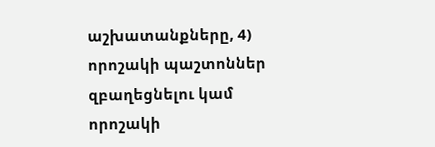աշխատանքները, 4) որոշակի պաշտոններ զբաղեցնելու կամ որոշակի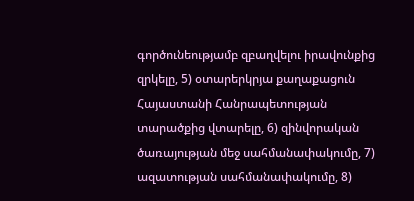գործունեությամբ զբաղվելու իրավունքից զրկելը, 5) օտարերկրյա քաղաքացուն Հայաստանի Հանրապետության տարածքից վտարելը, 6) զինվորական ծառայության մեջ սահմանափակումը, 7) ազատության սահմանափակումը, 8)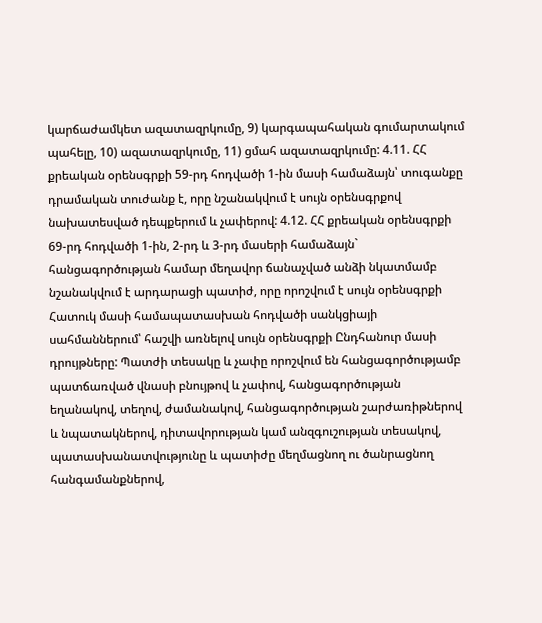կարճաժամկետ ազատազրկումը, 9) կարգապահական գումարտակում պահելը, 10) ազատազրկումը, 11) ցմահ ազատազրկումը: 4.11. ՀՀ քրեական օրենսգրքի 59-րդ հոդվածի 1-ին մասի համաձայն՝ տուգանքը դրամական տուժանք է, որը նշանակվում է սույն օրենսգրքով նախատեսված դեպքերում և չափերով: 4.12. ՀՀ քրեական օրենսգրքի 69-րդ հոդվածի 1-ին, 2-րդ և 3-րդ մասերի համաձայն` հանցագործության համար մեղավոր ճանաչված անձի նկատմամբ նշանակվում է արդարացի պատիժ, որը որոշվում է սույն օրենսգրքի Հատուկ մասի համապատասխան հոդվածի սանկցիայի սահմաններում՝ հաշվի առնելով սույն օրենսգրքի Ընդհանուր մասի դրույթները: Պատժի տեսակը և չափը որոշվում են հանցագործությամբ պատճառված վնասի բնույթով և չափով, հանցագործության եղանակով, տեղով, ժամանակով, հանցագործության շարժառիթներով և նպատակներով, դիտավորության կամ անզգուշության տեսակով, պատասխանատվությունը և պատիժը մեղմացնող ու ծանրացնող հանգամանքներով,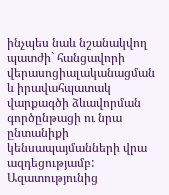ինչպես նաև նշանակվող պատժի` հանցավորի վերասոցիալականացման և իրավահպատակ վարքագծի ձևավորման գործընթացի ու նրա ընտանիքի կենսապայմանների վրա ազդեցությամբ: Ազատությունից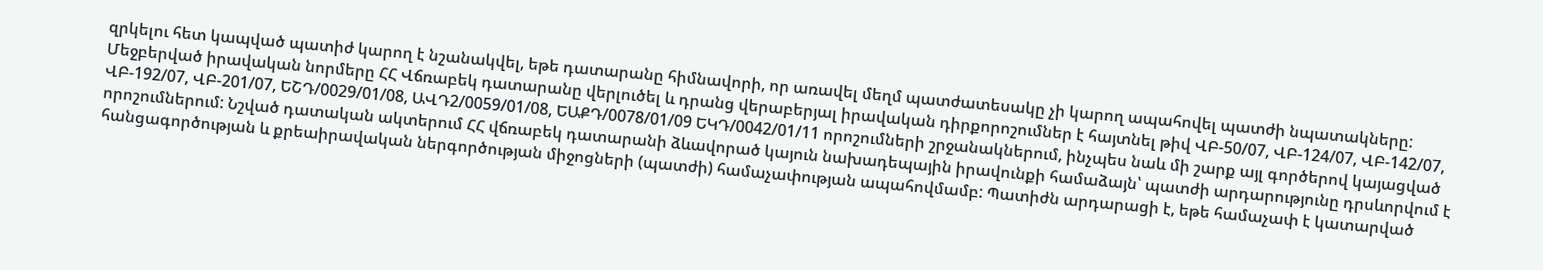զրկելու հետ կապված պատիժ կարող է նշանակվել, եթե դատարանը հիմնավորի, որ առավել մեղմ պատժատեսակը չի կարող ապահովել պատժի նպատակները: Մեջբերված իրավական նորմերը ՀՀ Վճռաբեկ դատարանը վերլուծել և դրանց վերաբերյալ իրավական դիրքորոշումներ է հայտնել թիվ ՎԲ-50/07, ՎԲ-124/07, ՎԲ-142/07, ՎԲ-192/07, ՎԲ-201/07, ԵՇԴ/0029/01/08, ԱՎԴ2/0059/01/08, ԵԱՔԴ/0078/01/09 ԵԿԴ/0042/01/11 որոշումների շրջանակներում, ինչպես նաև մի շարք այլ գործերով կայացված որոշումներում: Նշված դատական ակտերում ՀՀ վճռաբեկ դատարանի ձևավորած կայուն նախադեպային իրավունքի համաձայն՝ պատժի արդարությունը դրսևորվում է հանցագործության և քրեաիրավական ներգործության միջոցների (պատժի) համաչափության ապահովմամբ: Պատիժն արդարացի է, եթե համաչափ է կատարված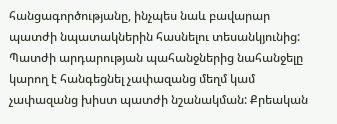հանցագործությանը, ինչպես նաև բավարար պատժի նպատակներին հասնելու տեսանկյունից: Պատժի արդարության պահանջներից նահանջելը կարող է հանգեցնել չափազանց մեղմ կամ չափազանց խիստ պատժի նշանակման: Քրեական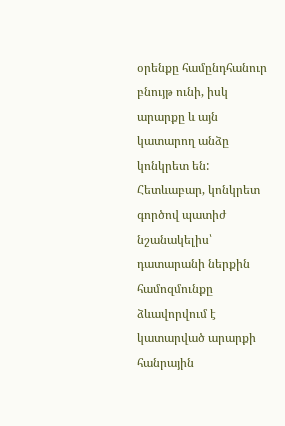օրենքը համընդհանուր բնույթ ունի, իսկ արարքը և այն կատարող անձը կոնկրետ են: Հետևաբար, կոնկրետ գործով պատիժ նշանակելիս՝ դատարանի ներքին համոզմունքը ձևավորվում է կատարված արարքի հանրային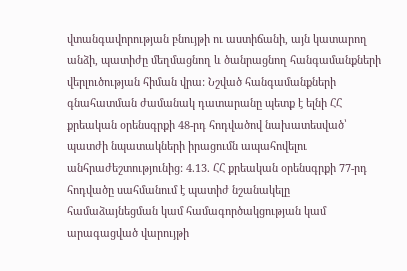վտանգավորության բնույթի ու աստիճանի, այն կատարող անձի, պատիժը մեղմացնող և ծանրացնող հանգամանքների վերլուծության հիման վրա: Նշված հանգամանքների գնահատման ժամանակ դատարանը պետք է ելնի ՀՀ քրեական օրենսգրքի 48-րդ հոդվածով նախատեսված՝ պատժի նպատակների իրացումն ապահովելու անհրաժեշտությունից: 4.13. ՀՀ քրեական օրենսգրքի 77-րդ հոդվածը սահմանում է պատիժ նշանակելը համաձայնեցման կամ համագործակցության կամ արագացված վարույթի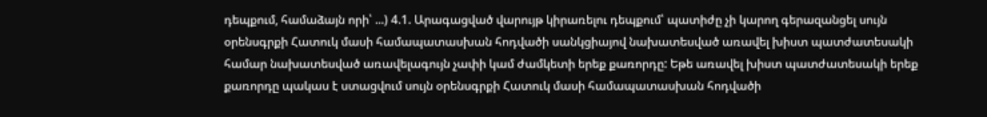դեպքում, համաձայն որի՝ ...) 4.1. Արագացված վարույթ կիրառելու դեպքում՝ պատիժը չի կարող գերազանցել սույն օրենսգրքի Հատուկ մասի համապատասխան հոդվածի սանկցիայով նախատեսված առավել խիստ պատժատեսակի համար նախատեսված առավելագույն չափի կամ ժամկետի երեք քառորդը: Եթե առավել խիստ պատժատեսակի երեք քառորդը պակաս է ստացվում սույն օրենսգրքի Հատուկ մասի համապատասխան հոդվածի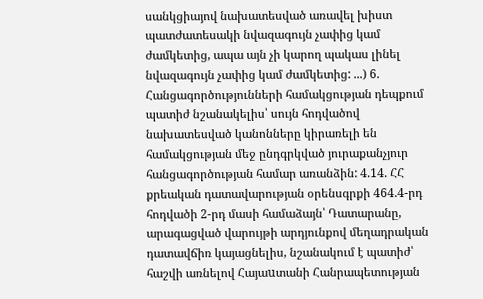սանկցիայով նախատեսված առավել խիստ պատժատեսակի նվազագույն չափից կամ ժամկետից, ապա այն չի կարող պակաս լինել նվազագույն չափից կամ ժամկետից: ...) 6. Հանցագործությունների համակցության դեպքում պատիժ նշանակելիս՝ սույն հոդվածով նախատեսված կանոնները կիրառելի են համակցության մեջ ընդգրկված յուրաքանչյուր հանցագործության համար առանձին: 4.14. ՀՀ քրեական դատավարության օրենսգրքի 464.4-րդ հոդվածի 2-րդ մասի համաձայն՝ Դատարանը, արագացված վարույթի արդյունքով մեղադրական դատավճիռ կայացնելիս, նշանակում է պատիժ՝ հաշվի առնելով Հայաuտանի Հանրապետության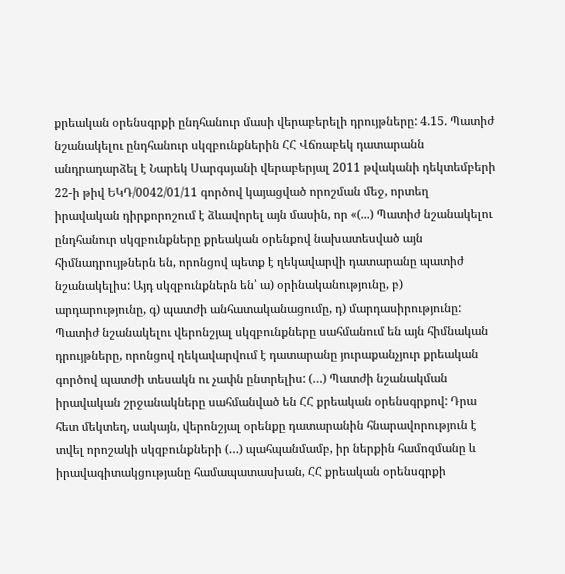քրեական օրենսգրքի ընդհանուր մասի վերաբերելի դրույթները: 4.15. Պատիժ նշանակելու ընդհանուր սկզբունքներին ՀՀ Վճռաբեկ դատարանն անդրադարձել է Նարեկ Սարգսյանի վերաբերյալ 2011 թվականի դեկտեմբերի 22-ի թիվ ԵԿԴ/0042/01/11 գործով կայացված որոշման մեջ, որտեղ իրավական դիրքորոշում է ձևավորել այն մասին, որ «(...) Պատիժ նշանակելու ընդհանուր սկզբունքները քրեական օրենքով նախատեսված այն հիմնադրույթներն են, որոնցով պետք է ղեկավարվի դատարանը պատիժ նշանակելիս: Այդ սկզբունքներն են՝ ա) օրինականությունը, բ) արդարությունը, գ) պատժի անհատականացումը, դ) մարդասիրությունը: Պատիժ նշանակելու վերոնշյալ սկզբունքները սահմանում են այն հիմնական դրույթները, որոնցով ղեկավարվում է դատարանը յուրաքանչյուր քրեական գործով պատժի տեսակն ու չափն ընտրելիս: (…) Պատժի նշանակման իրավական շրջանակները սահմանված են ՀՀ քրեական օրենսգրքով: Դրա հետ մեկտեղ, սակայն, վերոնշյալ օրենքը դատարանին հնարավորություն է տվել որոշակի սկզբունքների (…) պահպանմամբ, իր ներքին համոզմանը և իրավագիտակցությանը համապատասխան, ՀՀ քրեական օրենսգրքի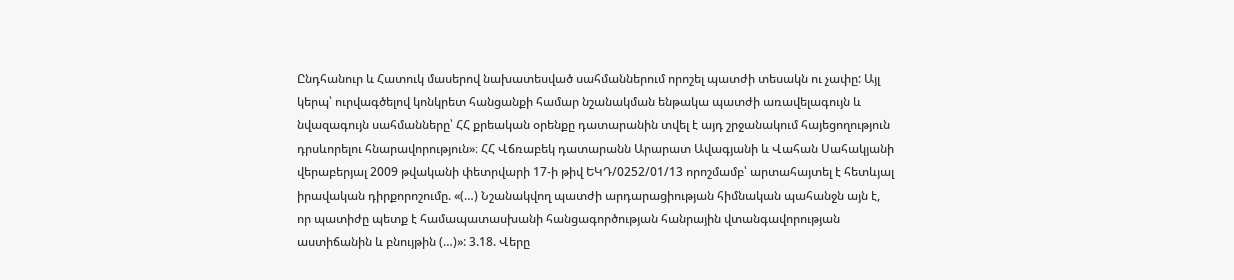Ընդհանուր և Հատուկ մասերով նախատեսված սահմաններում որոշել պատժի տեսակն ու չափը: Այլ կերպ՝ ուրվագծելով կոնկրետ հանցանքի համար նշանակման ենթակա պատժի առավելագույն և նվազագույն սահմանները՝ ՀՀ քրեական օրենքը դատարանին տվել է այդ շրջանակում հայեցողություն դրսևորելու հնարավորություն»։ ՀՀ Վճռաբեկ դատարանն Արարատ Ավագյանի և Վահան Սահակյանի վերաբերյալ 2009 թվականի փետրվարի 17-ի թիվ ԵԿԴ/0252/01/13 որոշմամբ՝ արտահայտել է հետևյալ իրավական դիրքորոշումը. «(…) Նշանակվող պատժի արդարացիության հիմնական պահանջն այն է, որ պատիժը պետք է համապատասխանի հանցագործության հանրային վտանգավորության աստիճանին և բնույթին (…)»: 3.18. Վերը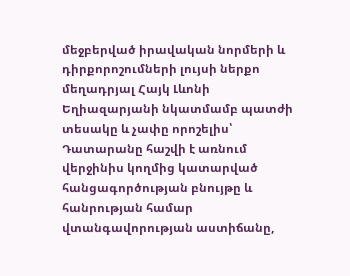մեջբերված իրավական նորմերի և դիրքորոշումների լույսի ներքո մեղադրյալ Հայկ Լևոնի Եղիազարյանի նկատմամբ պատժի տեսակը և չափը որոշելիս՝ Դատարանը հաշվի է առնում վերջինիս կողմից կատարված հանցագործության բնույթը և հանրության համար վտանգավորության աստիճանը,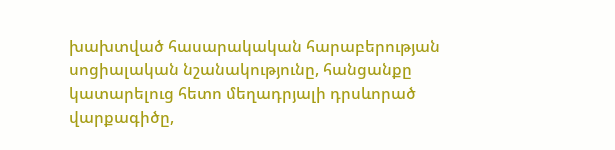խախտված հասարակական հարաբերության սոցիալական նշանակությունը, հանցանքը կատարելուց հետո մեղադրյալի դրսևորած վարքագիծը,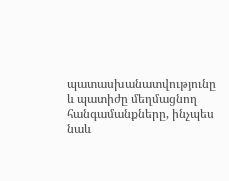պատասխանատվությունը և պատիժը մեղմացնող հանգամանքները, ինչպես նաև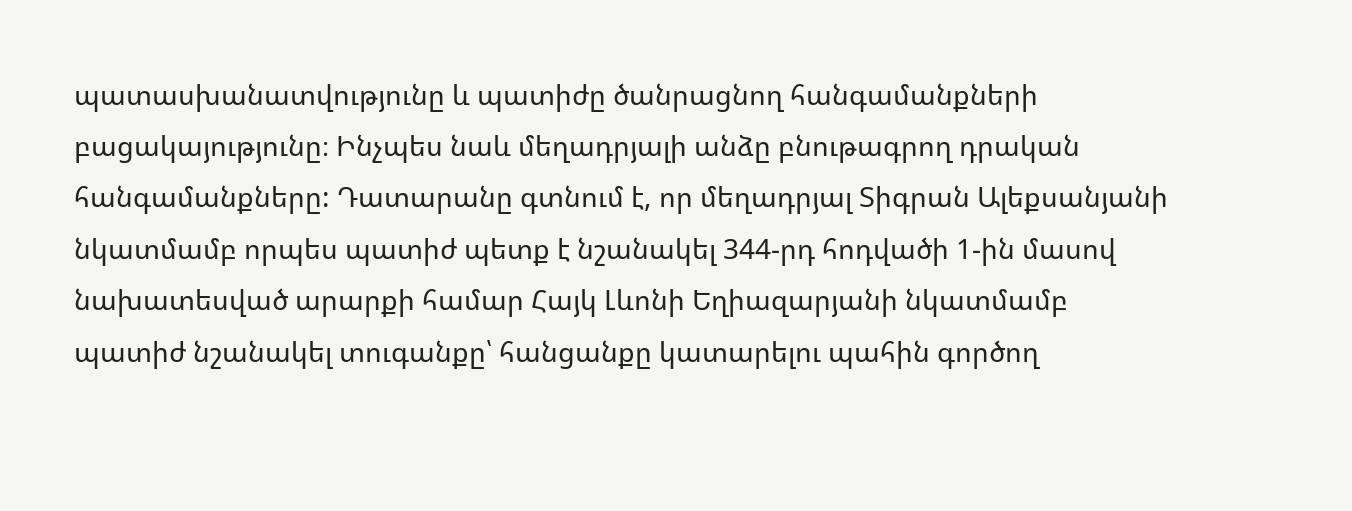պատասխանատվությունը և պատիժը ծանրացնող հանգամանքների բացակայությունը։ Ինչպես նաև մեղադրյալի անձը բնութագրող դրական հանգամանքները: Դատարանը գտնում է, որ մեղադրյալ Տիգրան Ալեքսանյանի նկատմամբ որպես պատիժ պետք է նշանակել 344-րդ հոդվածի 1-ին մասով նախատեսված արարքի համար Հայկ Լևոնի Եղիազարյանի նկատմամբ պատիժ նշանակել տուգանքը՝ հանցանքը կատարելու պահին գործող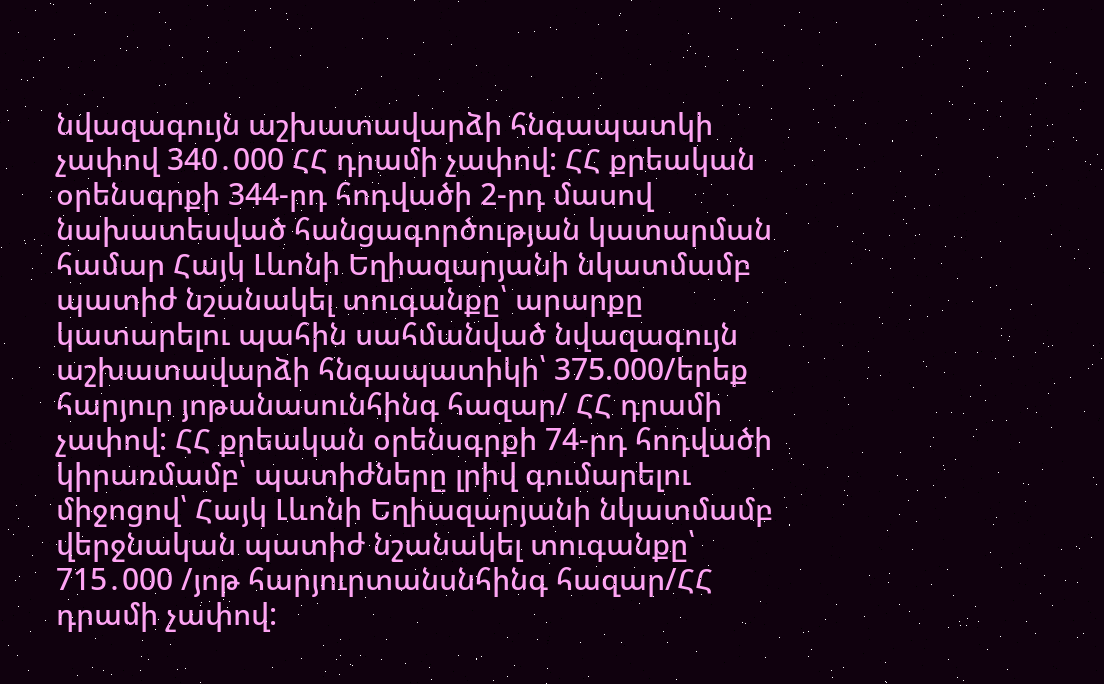նվազագույն աշխատավարձի հնգապատկի չափով 340․000 ՀՀ դրամի չափով: ՀՀ քրեական օրենսգրքի 344-րդ հոդվածի 2-րդ մասով նախատեսված հանցագործության կատարման համար Հայկ Լևոնի Եղիազարյանի նկատմամբ պատիժ նշանակել տուգանքը՝ արարքը կատարելու պահին սահմանված նվազագույն աշխատավարձի հնգապատիկի՝ 375.000/երեք հարյուր յոթանասունհինգ հազար/ ՀՀ դրամի չափով: ՀՀ քրեական օրենսգրքի 74-րդ հոդվածի կիրառմամբ՝ պատիժները լրիվ գումարելու միջոցով՝ Հայկ Լևոնի Եղիազարյանի նկատմամբ վերջնական պատիժ նշանակել տուգանքը՝ 715․000 /յոթ հարյուրտանսնհինգ հազար/ՀՀ դրամի չափով: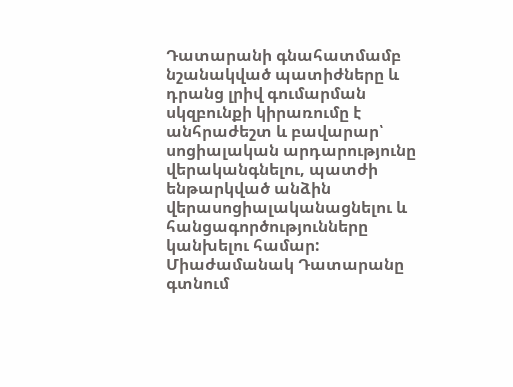Դատարանի գնահատմամբ նշանակված պատիժները և դրանց լրիվ գումարման սկզբունքի կիրառումը է անհրաժեշտ և բավարար՝ սոցիալական արդարությունը վերականգնելու, պատժի ենթարկված անձին վերասոցիալականացնելու և հանցագործությունները կանխելու համար: Միաժամանակ Դատարանը գտնում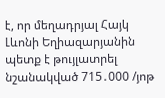է, որ մեղադրյալ Հայկ Լևոնի Եղիազարյանին պետք է թույլատրել նշանակված 715․000 /յոթ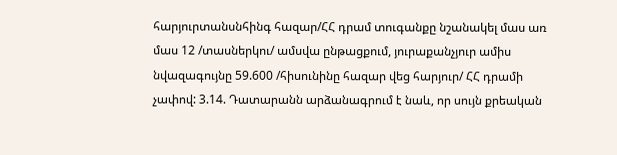հարյուրտանսնհինգ հազար/ՀՀ դրամ տուգանքը նշանակել մաս առ մաս 12 /տասներկու/ ամսվա ընթացքում, յուրաքանչյուր ամիս նվազագույնը 59.600 /հիսունինը հազար վեց հարյուր/ ՀՀ դրամի չափով: 3.14. Դատարանն արձանագրում է նաև, որ սույն քրեական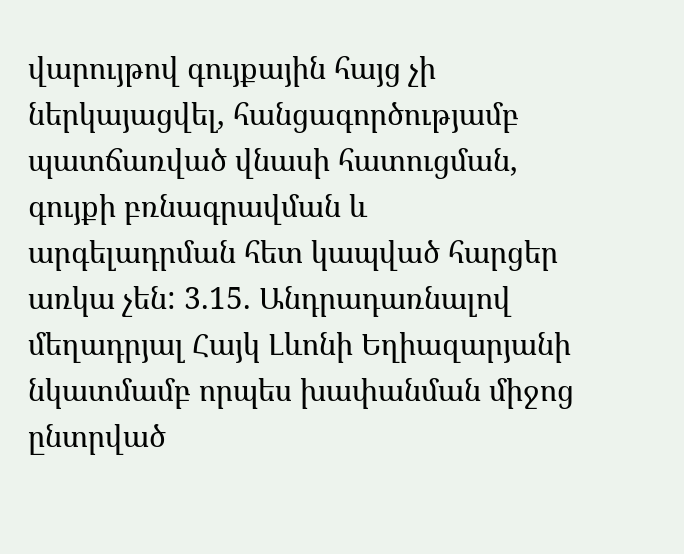վարույթով գույքային հայց չի ներկայացվել, հանցագործությամբ պատճառված վնասի հատուցման, գույքի բռնագրավման և արգելադրման հետ կապված հարցեր առկա չեն: 3.15. Անդրադառնալով մեղադրյալ Հայկ Լևոնի Եղիազարյանի նկատմամբ որպես խափանման միջոց ընտրված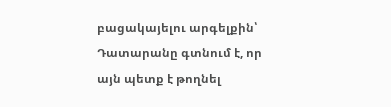բացակայելու արգելքին՝ Դատարանը գտնում է, որ այն պետք է թողնել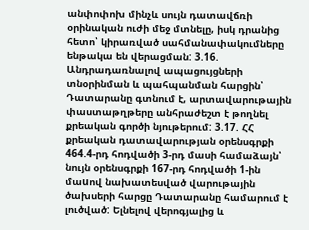անփոփոխ մինչև սույն դատավճռի օրինական ուժի մեջ մտնելը, իսկ դրանից հետո՝ կիրառված սահմանափակումները ենթակա են վերացման: 3.16. Անդրադառնալով ապացույցների տնօրինման և պահպանման հարցին՝ Դատարանը գտնում է, արտավարութային փաստաթղթերը անհրաժեշտ է թողնել քրեական գործի նյութերում: 3.17. ՀՀ քրեական դատավարության օրենսգրքի 464.4-րդ հոդվածի 3-րդ մասի համաձայն՝ նույն օրենսգրքի 167-րդ հոդվածի 1-ին մաuով նախատեսված վարութային ծախսերի հարցը Դատարանը համարում է լուծված: Ելնելով վերոգյալից և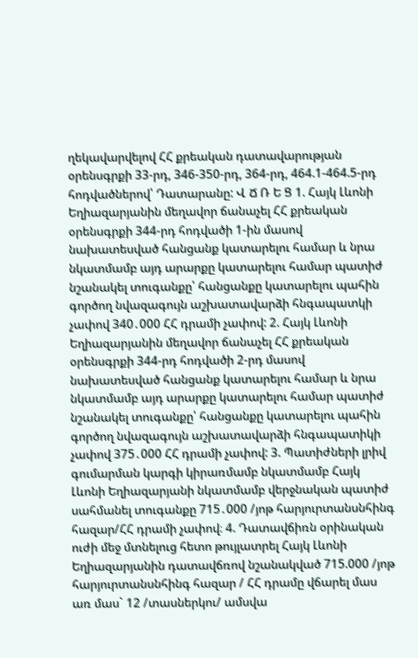ղեկավարվելով ՀՀ քրեական դատավարության օրենսգրքի 33-րդ, 346-350-րդ, 364-րդ, 464.1-464.5-րդ հոդվածներով՝ Դատարանը: Վ Ճ Ռ Ե Ց 1. Հայկ Լևոնի Եղիազարյանին մեղավոր ճանաչել ՀՀ քրեական օրենսգրքի 344-րդ հոդվածի 1-ին մասով նախատեսված հանցանք կատարելու համար և նրա նկատմամբ այդ արարքը կատարելու համար պատիժ նշանակել տուգանքը՝ հանցանքը կատարելու պահին գործող նվազագույն աշխատավարձի հնգապատկի չափով 340․000 ՀՀ դրամի չափով: 2. Հայկ Լևոնի Եղիազարյանին մեղավոր ճանաչել ՀՀ քրեական օրենսգրքի 344-րդ հոդվածի 2-րդ մասով նախատեսված հանցանք կատարելու համար և նրա նկատմամբ այդ արարքը կատարելու համար պատիժ նշանակել տուգանքը՝ հանցանքը կատարելու պահին գործող նվազագույն աշխատավարձի հնգապատիկի չափով 375․000 ՀՀ դրամի չափով: 3. Պատիժների լրիվ գումարման կարգի կիրառմամբ նկատմամբ Հայկ Լևոնի Եղիազարյանի նկատմամբ վերջնական պատիժ սահմանել տուգանքը 715․000 /յոթ հարյուրտանսնհինգ հազար/ՀՀ դրամի չափով։ 4. Դատավճիռն օրինական ուժի մեջ մտնելուց հետո թույլատրել Հայկ Լևոնի Եղիազարյանին դատավճռով նշանակված 715.000 /յոթ հարյուրտանսնհինգ հազար / ՀՀ դրամը վճարել մաս առ մաս` 12 /տասներկու/ ամսվա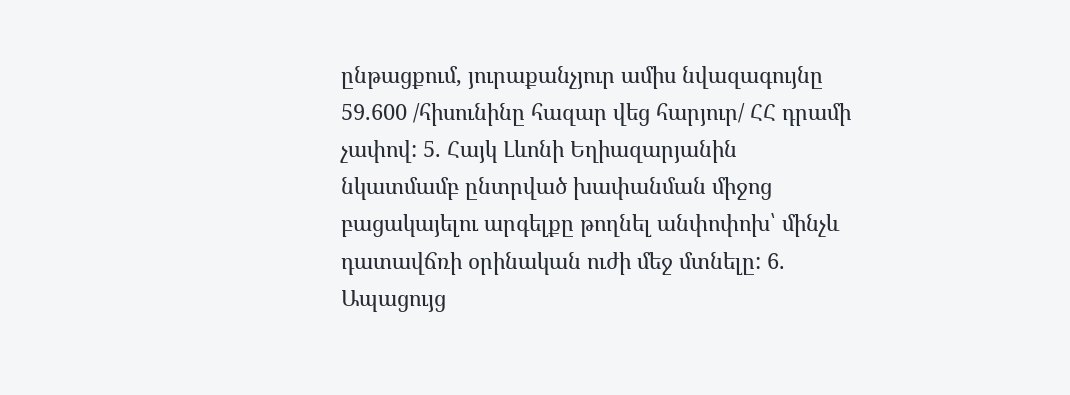ընթացքում, յուրաքանչյուր ամիս նվազագույնը 59.600 /հիսունինը հազար վեց հարյուր/ ՀՀ դրամի չափով: 5. Հայկ Լևոնի Եղիազարյանին նկատմամբ ընտրված խափանման միջոց բացակայելու արգելքը թողնել անփոփոխ՝ մինչև դատավճռի օրինական ուժի մեջ մտնելը: 6. Ապացույց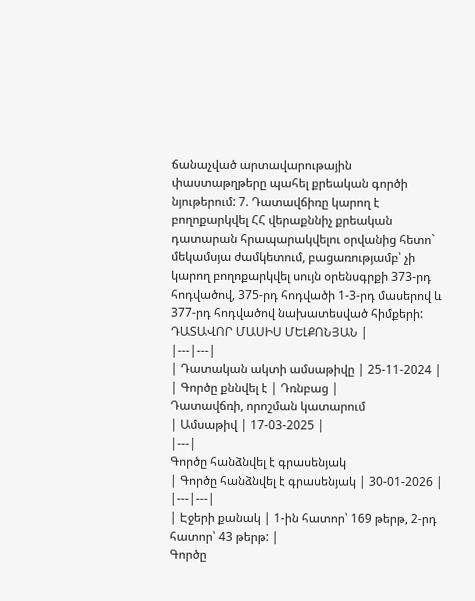ճանաչված արտավարութային փաստաթղթերը պահել քրեական գործի նյութերում: 7. Դատավճիռը կարող է բողոքարկվել ՀՀ վերաքննիչ քրեական դատարան հրապարակվելու օրվանից հետո` մեկամսյա ժամկետում, բացառությամբ՝ չի կարող բողոքարկվել սույն օրենսգրքի 373-րդ հոդվածով, 375-րդ հոդվածի 1-3-րդ մասերով և 377-րդ հոդվածով նախատեսված հիմքերի: ԴԱՏԱՎՈՐ ՄԱՍԻՍ ՄԵԼՔՈՆՅԱՆ |
|---|---|
| Դատական ակտի ամսաթիվը | 25-11-2024 |
| Գործը քննվել է | Դռնբաց |
Դատավճռի, որոշման կատարում
| Ամսաթիվ | 17-03-2025 |
|---|
Գործը հանձնվել է գրասենյակ
| Գործը հանձնվել է գրասենյակ | 30-01-2026 |
|---|---|
| Էջերի քանակ | 1-ին հատոր՝ 169 թերթ, 2-րդ հատոր՝ 43 թերթ: |
Գործը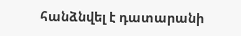հանձնվել է դատարանի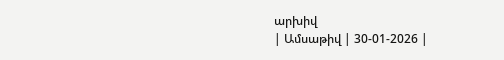արխիվ
| Ամսաթիվ | 30-01-2026 |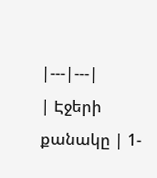|---|---|
| Էջերի քանակը | 1-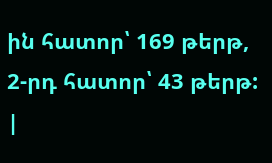ին հատոր՝ 169 թերթ, 2-րդ հատոր՝ 43 թերթ: |